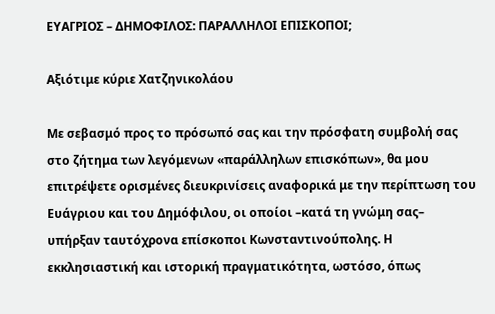ΕΥΑΓΡΙΟΣ – ΔΗΜΟΦΙΛΟΣ: ΠΑΡΑΛΛΗΛΟΙ ΕΠΙΣΚΟΠΟΙ;

Αξιότιμε κύριε Χατζηνικολάου

Με σεβασμό προς το πρόσωπό σας και την πρόσφατη συμβολή σας στο ζήτημα των λεγόμενων «παράλληλων επισκόπων», θα μου επιτρέψετε ορισμένες διευκρινίσεις αναφορικά με την περίπτωση του Ευάγριου και του Δημόφιλου, οι οποίοι –κατά τη γνώμη σας– υπήρξαν ταυτόχρονα επίσκοποι Κωνσταντινούπολης. Η εκκλησιαστική και ιστορική πραγματικότητα, ωστόσο, όπως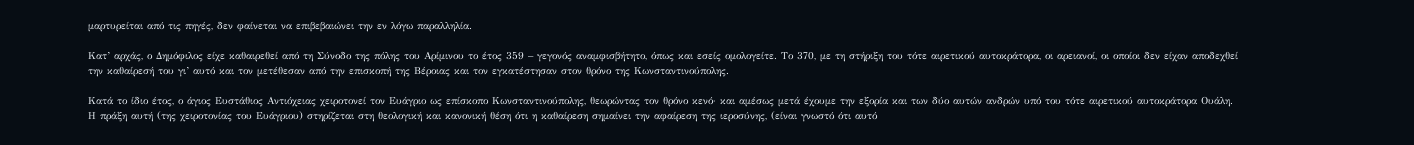μαρτυρείται από τις πηγές, δεν φαίνεται να επιβεβαιώνει την εν λόγω παραλληλία.

Κατ’ αρχάς, ο Δημόφιλος είχε καθαιρεθεί από τη Σύνοδο της πόλης του Αρίμινου το έτος 359 – γεγονός αναμφισβήτητο, όπως και εσείς ομολογείτε. Το 370, με τη στήριξη του τότε αιρετικού αυτοκράτορα, οι αρειανοί, οι οποίοι δεν είχαν αποδεχθεί την καθαίρεσή του γι’ αυτό και τον μετέθεσαν από την επισκοπή της Βέροιας και τον εγκατέστησαν στον θρόνο της Κωνσταντινούπολης.

Κατά το ίδιο έτος, ο άγιος Ευστάθιος Αντιόχειας χειροτονεί τον Ευάγριο ως επίσκοπο Κωνσταντινούπολης, θεωρώντας τον θρόνο κενό· και αμέσως μετά έχουμε την εξορία και των δύο αυτών ανδρών υπό του τότε αιρετικού αυτοκράτορα Ουάλη.  Η πράξη αυτή (της χειροτονίας του Ευάγριου) στηρίζεται στη θεολογική και κανονική θέση ότι η καθαίρεση σημαίνει την αφαίρεση της ιεροσύνης, (είναι γνωστό ότι αυτό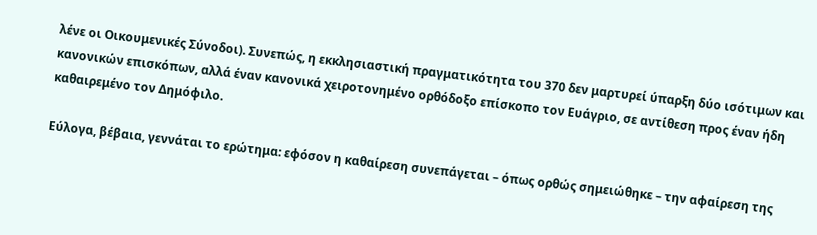λένε οι Οικουμενικές Σύνοδοι). Συνεπώς, η εκκλησιαστική πραγματικότητα του 370 δεν μαρτυρεί ύπαρξη δύο ισότιμων και κανονικών επισκόπων, αλλά έναν κανονικά χειροτονημένο ορθόδοξο επίσκοπο τον Ευάγριο, σε αντίθεση προς έναν ήδη  καθαιρεμένο τον Δημόφιλο.

Εύλογα, βέβαια, γεννάται το ερώτημα: εφόσον η καθαίρεση συνεπάγεται – όπως ορθώς σημειώθηκε – την αφαίρεση της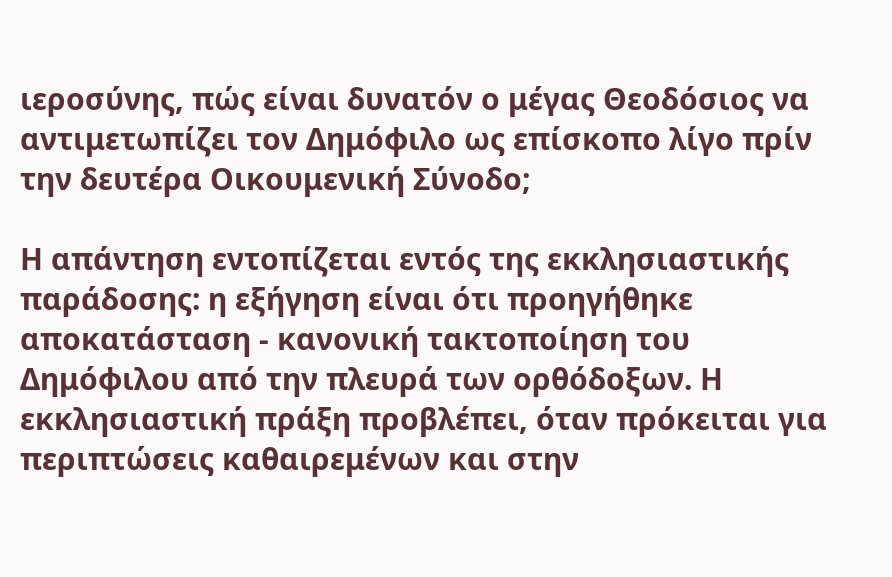ιεροσύνης, πώς είναι δυνατόν ο μέγας Θεοδόσιος να αντιμετωπίζει τον Δημόφιλο ως επίσκοπο λίγο πρίν την δευτέρα Οικουμενική Σύνοδο;

Η απάντηση εντοπίζεται εντός της εκκλησιαστικής παράδοσης: η εξήγηση είναι ότι προηγήθηκε αποκατάσταση - κανονική τακτοποίηση του Δημόφιλου από την πλευρά των ορθόδοξων. Η εκκλησιαστική πράξη προβλέπει, όταν πρόκειται για περιπτώσεις καθαιρεμένων και στην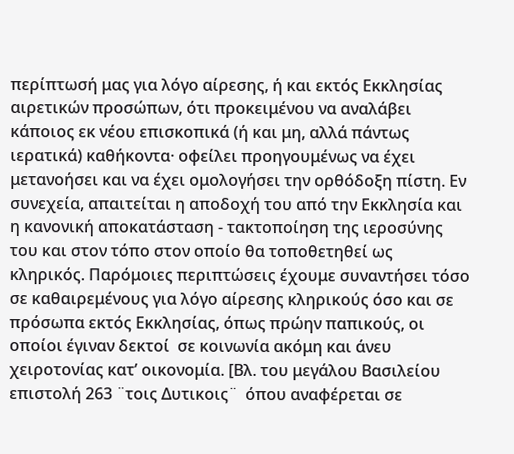περίπτωσή μας για λόγο αίρεσης, ή και εκτός Εκκλησίας αιρετικών προσώπων, ότι προκειμένου να αναλάβει κάποιος εκ νέου επισκοπικά (ή και μη, αλλά πάντως ιερατικά) καθήκοντα· οφείλει προηγουμένως να έχει μετανοήσει και να έχει ομολογήσει την ορθόδοξη πίστη. Εν συνεχεία, απαιτείται η αποδοχή του από την Εκκλησία και η κανονική αποκατάσταση - τακτοποίηση της ιεροσύνης του και στον τόπο στον οποίο θα τοποθετηθεί ως κληρικός. Παρόμοιες περιπτώσεις έχουμε συναντήσει τόσο σε καθαιρεμένους για λόγο αίρεσης κληρικούς όσο και σε πρόσωπα εκτός Εκκλησίας, όπως πρώην παπικούς, οι οποίοι έγιναν δεκτοί  σε κοινωνία ακόμη και άνευ χειροτονίας κατ’ οικονομία. [Βλ. του μεγάλου Βασιλείου επιστολή 263 ¨τοις Δυτικοις¨  όπου αναφέρεται σε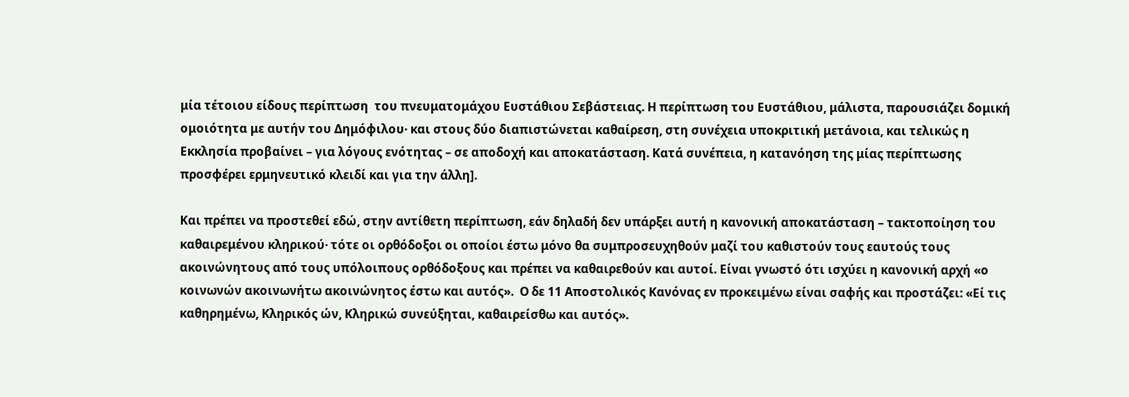μία τέτοιου είδους περίπτωση  του πνευματομάχου Ευστάθιου Σεβάστειας. Η περίπτωση του Ευστάθιου, μάλιστα, παρουσιάζει δομική ομοιότητα με αυτήν του Δημόφιλου· και στους δύο διαπιστώνεται καθαίρεση, στη συνέχεια υποκριτική μετάνοια, και τελικώς η Εκκλησία προβαίνει – για λόγους ενότητας – σε αποδοχή και αποκατάσταση. Κατά συνέπεια, η κατανόηση της μίας περίπτωσης προσφέρει ερμηνευτικό κλειδί και για την άλλη].

Και πρέπει να προστεθεί εδώ, στην αντίθετη περίπτωση, εάν δηλαδή δεν υπάρξει αυτή η κανονική αποκατάσταση – τακτοποίηση του καθαιρεμένου κληρικού· τότε οι ορθόδοξοι οι οποίοι έστω μόνο θα συμπροσευχηθούν μαζί του καθιστούν τους εαυτούς τους ακοινώνητους από τους υπόλοιπους ορθόδοξους και πρέπει να καθαιρεθούν και αυτοί. Είναι γνωστό ότι ισχύει η κανονική αρχή «ο κοινωνών ακοινωνήτω ακοινώνητος έστω και αυτός».  Ο δε 11 Αποστολικός Κανόνας εν προκειμένω είναι σαφής και προστάζει: «Εί τις καθηρημένω, Κληρικός ών, Κληρικώ συνεύξηται, καθαιρείσθω και αυτός».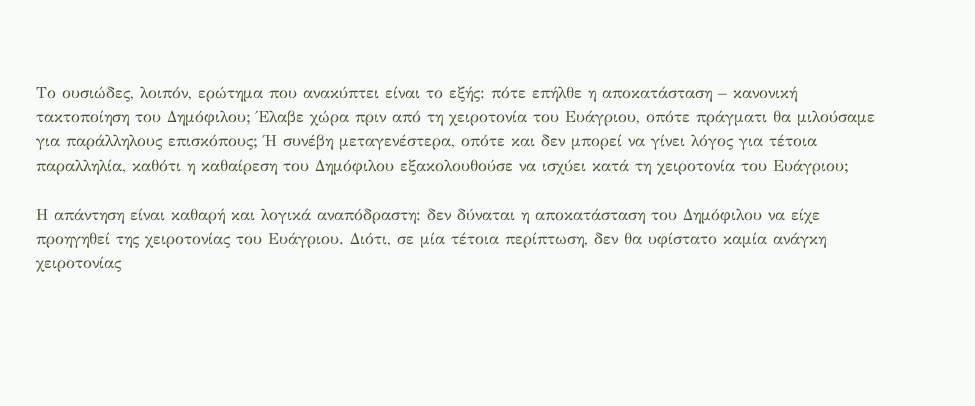Το ουσιώδες, λοιπόν, ερώτημα που ανακύπτει είναι το εξής: πότε επήλθε η αποκατάσταση – κανονική τακτοποίηση του Δημόφιλου; Έλαβε χώρα πριν από τη χειροτονία του Ευάγριου, οπότε πράγματι θα μιλούσαμε για παράλληλους επισκόπους; Ή συνέβη μεταγενέστερα, οπότε και δεν μπορεί να γίνει λόγος για τέτοια παραλληλία, καθότι η καθαίρεση του Δημόφιλου εξακολουθούσε να ισχύει κατά τη χειροτονία του Ευάγριου;

Η απάντηση είναι καθαρή και λογικά αναπόδραστη: δεν δύναται η αποκατάσταση του Δημόφιλου να είχε προηγηθεί της χειροτονίας του Ευάγριου. Διότι, σε μία τέτοια περίπτωση, δεν θα υφίστατο καμία ανάγκη χειροτονίας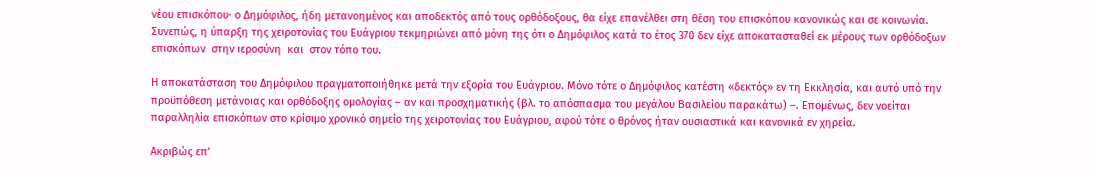νέου επισκόπου· ο Δημόφιλος, ήδη μετανοημένος και αποδεκτός από τους ορθόδοξους, θα είχε επανέλθει στη θέση του επισκόπου κανονικώς και σε κοινωνία. Συνεπώς, η ύπαρξη της χειροτονίας του Ευάγριου τεκμηριώνει από μόνη της ότι ο Δημόφιλος κατά το έτος 370 δεν είχε αποκατασταθεί εκ μέρους των ορθόδοξων επισκόπων  στην ιεροσύνη  και  στον τόπο του.

Η αποκατάσταση του Δημόφιλου πραγματοποιήθηκε μετά την εξορία του Ευάγριου. Μόνο τότε ο Δημόφιλος κατέστη «δεκτός» εν τη Εκκλησία, και αυτό υπό την προϋπόθεση μετάνοιας και ορθόδοξης ομολογίας – αν και προσχηματικής (βλ. το απόσπασμα του μεγάλου Βασιλείου παρακάτω) –. Επομένως, δεν νοείται παραλληλία επισκόπων στο κρίσιμο χρονικό σημείο της χειροτονίας του Ευάγριου, αφού τότε ο θρόνος ήταν ουσιαστικά και κανονικά εν χηρεία.

Ακριβώς επ’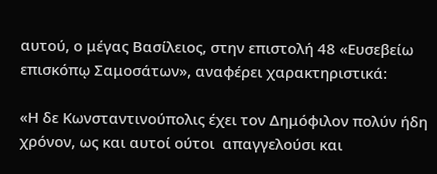αυτού, ο μέγας Βασίλειος, στην επιστολή 48 «Ευσεβείω επισκόπῳ Σαμοσάτων», αναφέρει χαρακτηριστικά:

«Η δε Κωνσταντινούπολις έχει τον Δημόφιλον πολύν ήδη χρόνον, ως και αυτοί ούτοι  απαγγελούσι και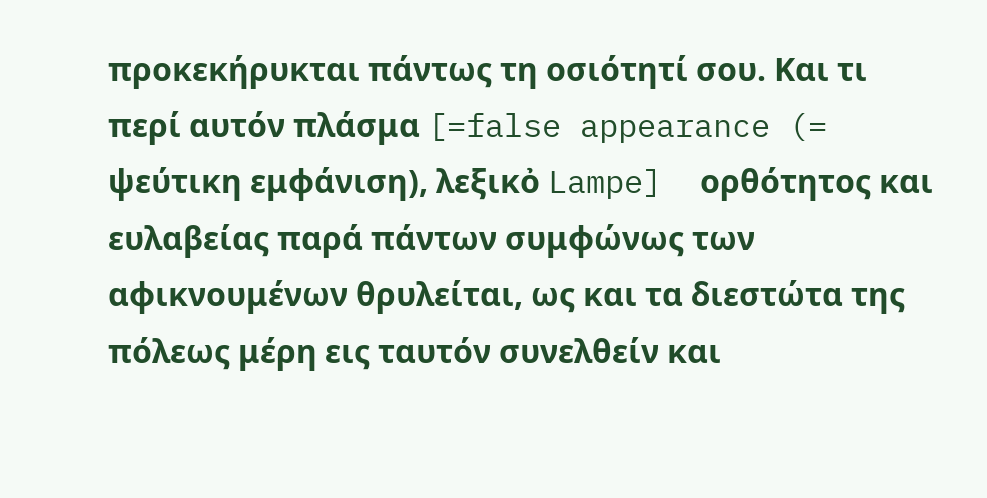προκεκήρυκται πάντως τη οσιότητί σου. Και τι περί αυτόν πλάσμα [=false appearance (= ψεύτικη εμφάνιση), λεξικὀ Lampe]  ορθότητος και ευλαβείας παρά πάντων συμφώνως των αφικνουμένων θρυλείται, ως και τα διεστώτα της πόλεως μέρη εις ταυτόν συνελθείν και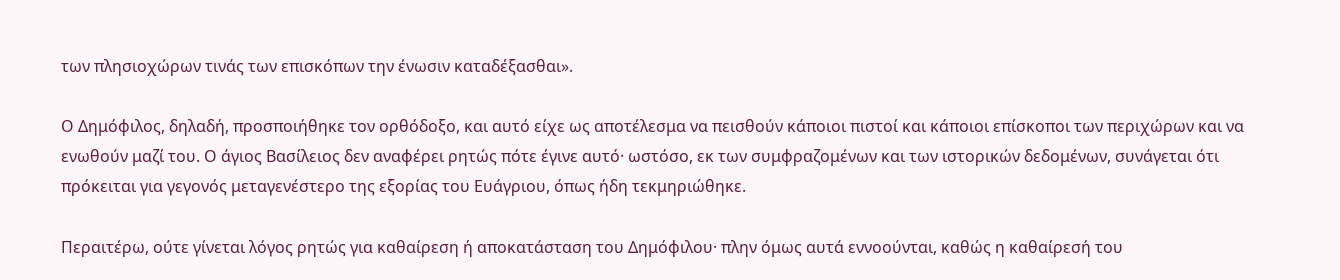των πλησιοχώρων τινάς των επισκόπων την ένωσιν καταδέξασθαι».

Ο Δημόφιλος, δηλαδή, προσποιήθηκε τον ορθόδοξο, και αυτό είχε ως αποτέλεσμα να πεισθούν κάποιοι πιστοί και κάποιοι επίσκοποι των περιχώρων και να ενωθούν μαζί του. Ο άγιος Βασίλειος δεν αναφέρει ρητώς πότε έγινε αυτό· ωστόσο, εκ των συμφραζομένων και των ιστορικών δεδομένων, συνάγεται ότι πρόκειται για γεγονός μεταγενέστερο της εξορίας του Ευάγριου, όπως ήδη τεκμηριώθηκε.

Περαιτέρω, ούτε γίνεται λόγος ρητώς για καθαίρεση ή αποκατάσταση του Δημόφιλου· πλην όμως αυτά εννοούνται, καθώς η καθαίρεσή του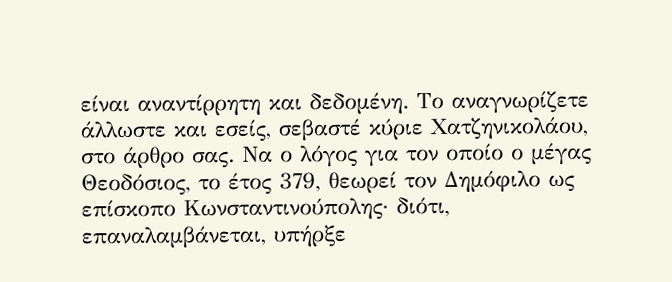είναι αναντίρρητη και δεδομένη. Το αναγνωρίζετε άλλωστε και εσείς, σεβαστέ κύριε Χατζηνικολάου, στο άρθρο σας. Να ο λόγος για τον οποίο ο μέγας Θεοδόσιος, το έτος 379, θεωρεί τον Δημόφιλο ως επίσκοπο Κωνσταντινούπολης· διότι, επαναλαμβάνεται, υπήρξε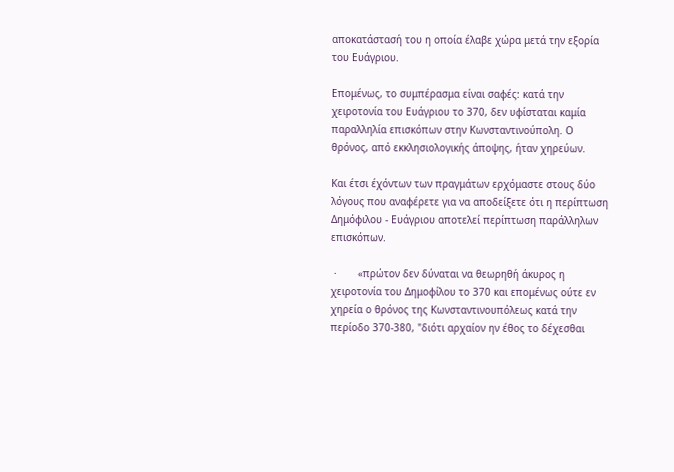αποκατάστασή του η οποία έλαβε χώρα μετά την εξορία του Ευάγριου.

Επομένως, το συμπέρασμα είναι σαφές: κατά την χειροτονία του Ευάγριου το 370, δεν υφίσταται καμία παραλληλία επισκόπων στην Κωνσταντινούπολη. Ο θρόνος, από εκκλησιολογικής άποψης, ήταν χηρεύων.

Και έτσι έχόντων των πραγμάτων ερχόμαστε στους δύο λόγους που αναφέρετε για να αποδείξετε ότι η περίπτωση Δημόφιλου - Ευάγριου αποτελεί περίπτωση παράλληλων επισκόπων.

 ·       «πρώτον δεν δύναται να θεωρηθή άκυρος η χειροτονία του Δημοφίλου το 370 και επομένως ούτε εν χηρεία ο θρόνος της Κωνσταντινουπόλεως κατά την περίοδο 370-380, "διότι αρχαίον ην έθος το δέχεσθαι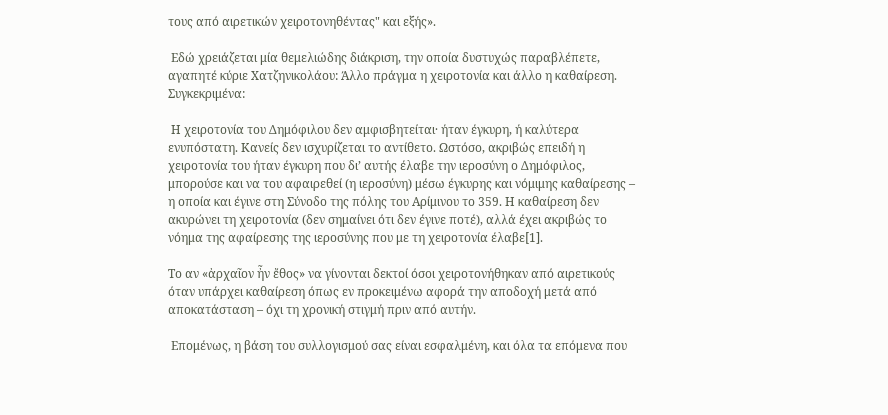τους από αιρετικών χειροτονηθέντας" και εξής».

 Εδώ χρειάζεται μία θεμελιώδης διάκριση, την οποία δυστυχώς παραβλέπετε, αγαπητέ κύριε Χατζηνικολάου: Άλλο πράγμα η χειροτονία και άλλο η καθαίρεση. Συγκεκριμένα:

 Η χειροτονία του Δημόφιλου δεν αμφισβητείται· ήταν έγκυρη, ή καλύτερα ενυπόστατη. Κανείς δεν ισχυρίζεται το αντίθετο. Ωστόσο, ακριβώς επειδή η χειροτονία του ήταν έγκυρη που δι’ αυτής έλαβε την ιεροσύνη ο Δημόφιλος, μπορούσε και να του αφαιρεθεί (η ιεροσύνη) μέσω έγκυρης και νόμιμης καθαίρεσης – η οποία και έγινε στη Σύνοδο της πόλης του Αρίμινου το 359. Η καθαίρεση δεν ακυρώνει τη χειροτονία (δεν σημαίνει ότι δεν έγινε ποτέ), αλλά έχει ακριβώς το νόημα της αφαίρεσης της ιεροσύνης που με τη χειροτονία έλαβε[1].

Το αν «ἀρχαῖον ἦν ἔθος» να γίνονται δεκτοί όσοι χειροτονήθηκαν από αιρετικούς όταν υπάρχει καθαίρεση όπως εν προκειμένω αφορά την αποδοχή μετά από αποκατάσταση – όχι τη χρονική στιγμή πριν από αυτήν.

 Επομένως, η βάση του συλλογισμού σας είναι εσφαλμένη, και όλα τα επόμενα που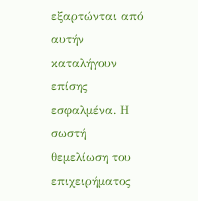εξαρτώνται από αυτήν καταλήγουν επίσης εσφαλμένα. Η σωστή θεμελίωση του επιχειρήματος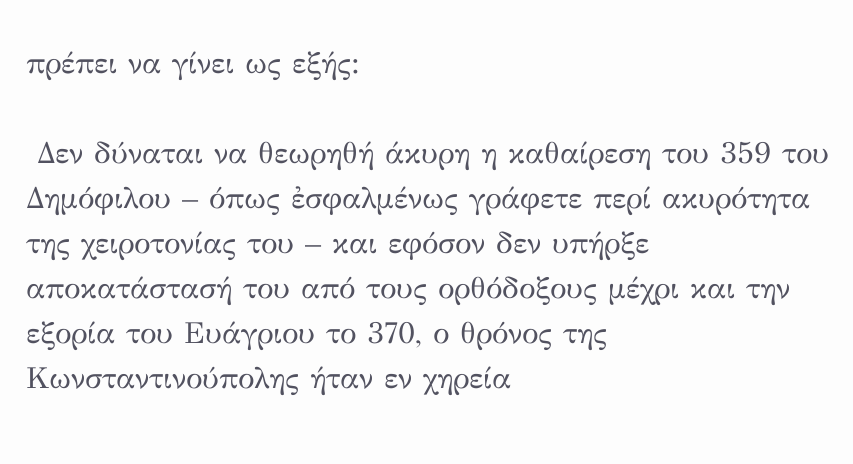πρέπει να γίνει ως εξής:

 Δεν δύναται να θεωρηθή άκυρη η καθαίρεση του 359 του Δημόφιλου – όπως ἐσφαλμένως γράφετε περί ακυρότητα της χειροτονίας του – και εφόσον δεν υπήρξε αποκατάστασή του από τους ορθόδοξους μέχρι και την εξορία του Ευάγριου το 370, ο θρόνος της Κωνσταντινούπολης ήταν εν χηρεία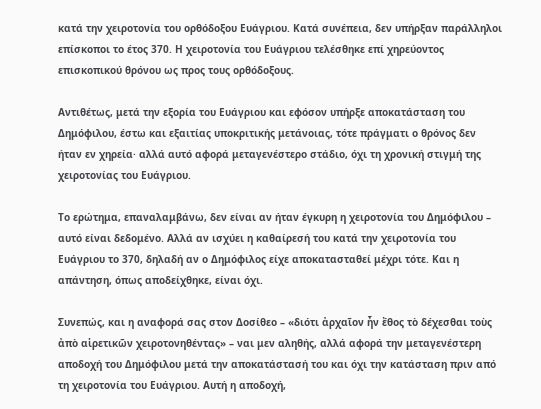κατά την χειροτονία του ορθόδοξου Ευάγριου. Κατά συνέπεια, δεν υπήρξαν παράλληλοι επίσκοποι το έτος 370. Η χειροτονία του Ευάγριου τελέσθηκε επί χηρεύοντος επισκοπικού θρόνου ως προς τους ορθόδοξους.

Αντιθέτως, μετά την εξορία του Ευάγριου και εφόσον υπήρξε αποκατάσταση του Δημόφιλου, έστω και εξαιτίας υποκριτικής μετάνοιας, τότε πράγματι ο θρόνος δεν ήταν εν χηρεία· αλλά αυτό αφορά μεταγενέστερο στάδιο, όχι τη χρονική στιγμή της χειροτονίας του Ευάγριου.

Το ερώτημα, επαναλαμβάνω, δεν είναι αν ήταν έγκυρη η χειροτονία του Δημόφιλου – αυτό είναι δεδομένο. Αλλά αν ισχύει η καθαίρεσή του κατά την χειροτονία του Ευάγριου το 370, δηλαδή αν ο Δημόφιλος είχε αποκατασταθεί μέχρι τότε. Και η απάντηση, όπως αποδείχθηκε, είναι όχι.

Συνεπώς, και η αναφορά σας στον Δοσίθεο – «διότι ἀρχαῖον ἦν ἔθος τὸ δέχεσθαι τοὺς ἀπὸ αἱρετικῶν χειροτονηθέντας» – ναι μεν αληθής, αλλά αφορά την μεταγενέστερη αποδοχή του Δημόφιλου μετά την αποκατάστασή του και όχι την κατάσταση πριν από τη χειροτονία του Ευάγριου. Αυτή η αποδοχή,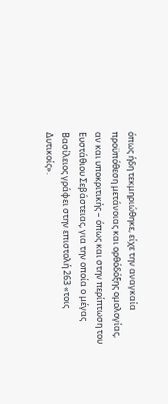όπως ήδη τεκμηριώθηκε, είχε την αναγκαία προϋπόθεση μετάνοιας και ορθόδόξης ομολογίας, αν και υποκριτικής – όπως και στην περίπτωση του Ευστάθιου Σεβάστειας, για την οποία ο μέγας Βασίλειος γράφει στην επιστολή 263 «τοις Δυτικοίς».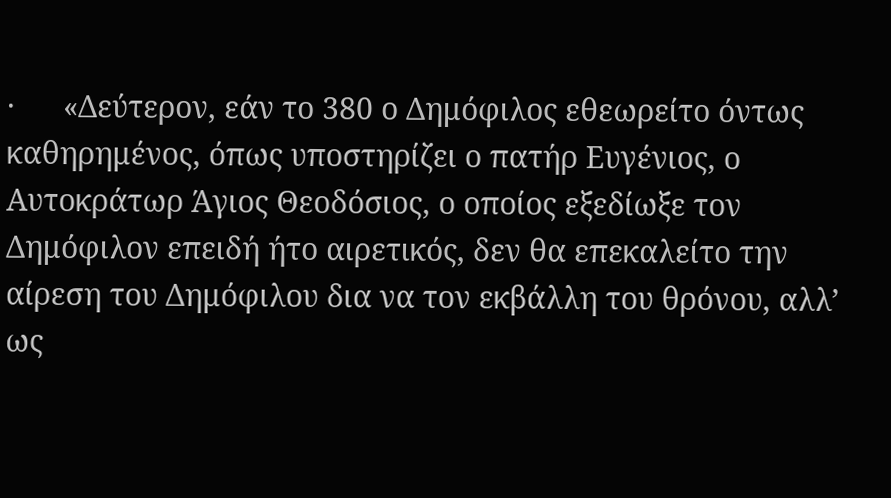·      «Δεύτερον, εάν το 380 ο Δημόφιλος εθεωρείτο όντως καθηρημένος, όπως υποστηρίζει ο πατήρ Ευγένιος, ο Αυτοκράτωρ Άγιος Θεοδόσιος, ο οποίος εξεδίωξε τον Δημόφιλον επειδή ήτο αιρετικός, δεν θα επεκαλείτο την αίρεση του Δημόφιλου δια να τον εκβάλλη του θρόνου, αλλ’ ως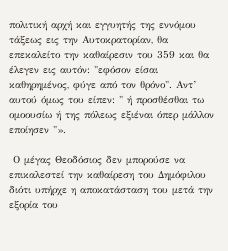πολιτική αρχή και εγγυητής της εννόμου τάξεως εις την Αυτοκρατορίαν, θα επεκαλείτο την καθαίρεσιν του 359 και θα έλεγεν εις αυτόν: "εφόσον είσαι καθηρημένος, φύγε από τον θρόνο". Αντ’ αυτού όμως του είπεν: " ή προσθέσθαι τω ομοουσίω ή της πόλεως εξιέναι όπερ μάλλον εποίησεν "».

 Ο μέγας Θεοδόσιος δεν μπορούσε να επικαλεστεί την καθαίρεση του Δημόφιλου διότι υπήρχε η αποκατάσταση του μετά την εξορία του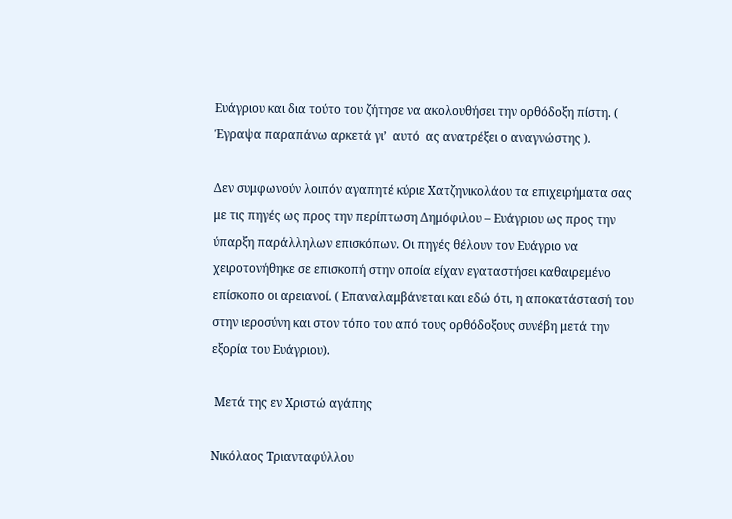Ευάγριου και δια τούτο του ζήτησε να ακολουθήσει την ορθόδοξη πίστη. ( Έγραψα παραπάνω αρκετά γι’  αυτό  ας ανατρέξει ο αναγνώστης ).

Δεν συμφωνούν λοιπόν αγαπητέ κύριε Χατζηνικολάου τα επιχειρήματα σας με τις πηγές ως προς την περίπτωση Δημόφιλου – Ευάγριου ως προς την ύπαρξη παράλληλων επισκόπων. Οι πηγές θέλουν τον Ευάγριο να χειροτονήθηκε σε επισκοπή στην οποία είχαν εγαταστήσει καθαιρεμένο επίσκοπο οι αρειανοί. ( Επαναλαμβάνεται και εδώ ότι, η αποκατάστασή του στην ιεροσύνη και στον τόπο του από τους ορθόδοξους συνέβη μετά την εξορία του Ευάγριου).

 Μετά της εν Χριστώ αγάπης

Νικόλαος Τριανταφύλλου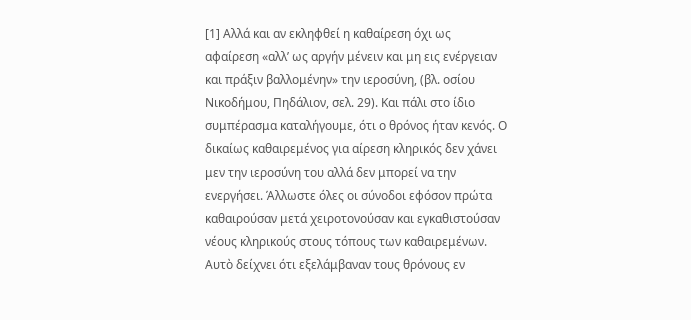[1] Αλλά και αν εκληφθεί η καθαίρεση όχι ως αφαίρεση «αλλ’ ως αργήν μένειν και μη εις ενέργειαν και πράξιν βαλλομένην» την ιεροσύνη, (βλ. οσίου Νικοδήμου, Πηδάλιον, σελ. 29). Και πάλι στο ίδιο συμπέρασμα καταλήγουμε, ότι ο θρόνος ήταν κενός. Ο δικαίως καθαιρεμένος για αίρεση κληρικός δεν χάνει μεν την ιεροσύνη του αλλά δεν μπορεί να την ενεργήσει. Άλλωστε όλες οι σύνοδοι εφόσον πρώτα καθαιρούσαν μετά χειροτονούσαν και εγκαθιστούσαν νέους κληρικούς στους τόπους των καθαιρεμένων. Αυτὸ δείχνει ότι εξελάμβαναν τους θρόνους εν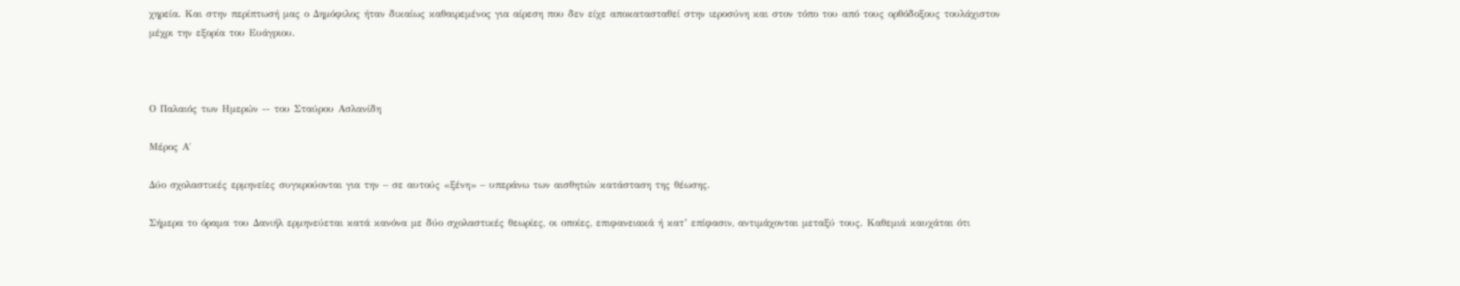χηρεία. Και στην περίπτωσή μας ο Δημόφιλος ήταν δικαίως καθαιρεμένος για αίρεση που δεν είχε αποκατασταθεί στην ιεροσύνη και στον τόπο του από τους ορθόδοξους τουλάχιστον μέχρι την εξορία του Ευάγριου.



Ο Παλαιός των Ημερών -- του Σταύρου Ασλανίδη

Μέρος Α΄

Δύο σχολαστικές ερμηνείες συγκρούονται για την – σε αυτούς «ξένη» – υπεράνω των αισθητών κατάσταση της θέωσης.

Σήμερα το όραμα του Δανιήλ ερμηνεύεται κατά κανόνα με δύο σχολαστικές θεωρίες, οι οποίες, επιφανειακά ή κατ’ επίφασιν, αντιμάχονται μεταξύ τους. Καθεμιά καυχάται ότι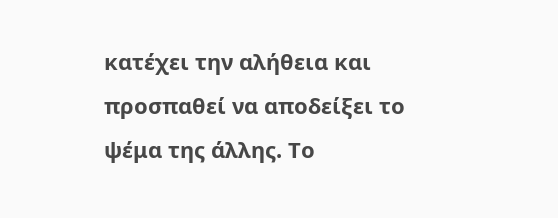κατέχει την αλήθεια και προσπαθεί να αποδείξει το ψέμα της άλλης. Το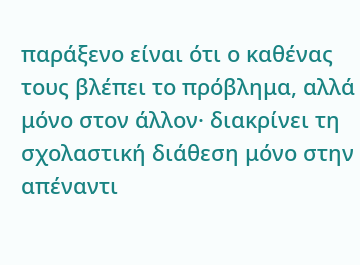παράξενο είναι ότι ο καθένας τους βλέπει το πρόβλημα, αλλά μόνο στον άλλον· διακρίνει τη σχολαστική διάθεση μόνο στην απέναντι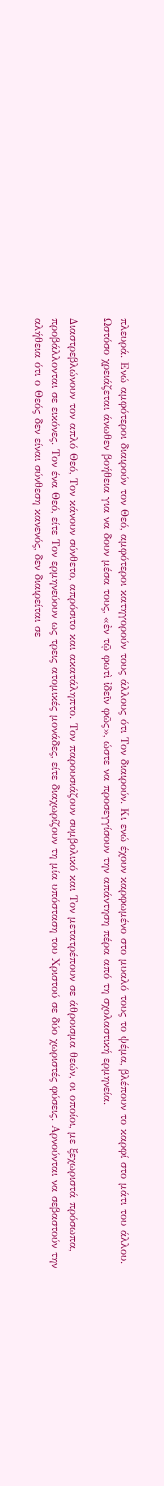πλευρά. Ενώ αμφότεροι διαιρούν τον Θεό, αμφότεροι κατηγορούν τους άλλους ότι Τον διαιρούν. Κι ενώ έχουν καρφωμένο στο μυαλό τους το ψέμα, βλέπουν το καρφί στο μάτι του άλλου. Ωστόσο χρειάζεται άνωθεν βοήθεια για να δουν μέσα τους, «ἐν τῷ φωτὶ ἰδεῖν φῶς», ώστε να προσεγγίσουν την απάντηση πέρα από τη σχολαστική ερμηνεία.

Διαστρεβλώνουν τον απλό Θεό, Τον κάνουν σύνθετο, απρόσιτο και ακατάληπτο. Τον παρουσιάζουν συμβολικό και Τον μετατρέπουν σε άθροισμα θεών, οι οποίοι, με ξεχωριστά πρόσωπα, προβάλλονται σε εικόνες. Τον ένα Θεό, είτε Τον ερμηνεύουν ως τρεις ατομικές μονάδες, είτε διαχωρίζουν τη μία υπόσταση του Χριστού σε δύο χωριστές φύσεις. Αρνούνται να σεβαστούν την αλήθεια ότι ο Θεός δεν είναι σύνθεση κανενός, δεν διαιρείται σε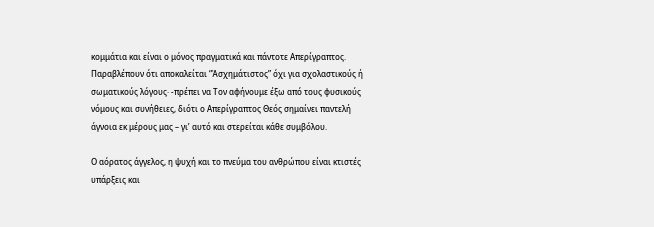κομμάτια και είναι ο μόνος πραγματικά και πάντοτε Απερίγραπτος. Παραβλέπουν ότι αποκαλείται “Ἀσχημάτιστος” όχι για σχολαστικούς ή σωματικούς λόγους· -πρέπει να Τον αφήνουμε έξω από τους φυσικούς νόμους και συνήθειες, διότι ο Απερίγραπτος Θεός σημαίνει παντελή άγνοια εκ μέρους μας – γι’ αυτό και στερείται κάθε συμβόλου.

Ο αόρατος άγγελος, η ψυχή και το πνεύμα του ανθρώπου είναι κτιστές υπάρξεις και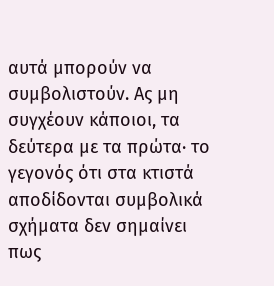αυτά μπορούν να συμβολιστούν. Ας μη συγχέουν κάποιοι, τα δεύτερα με τα πρώτα· το γεγονός ότι στα κτιστά αποδίδονται συμβολικά σχήματα δεν σημαίνει πως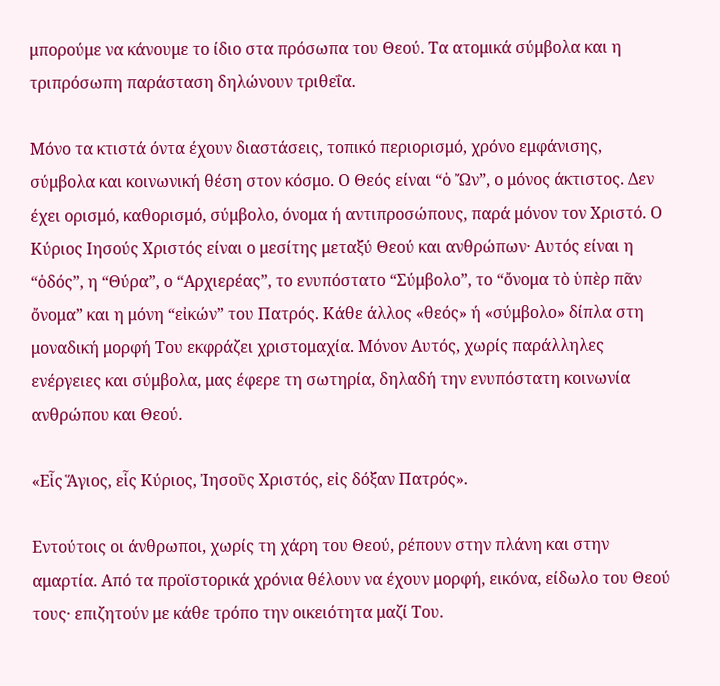μπορούμε να κάνουμε το ίδιο στα πρόσωπα του Θεού. Τα ατομικά σύμβολα και η τριπρόσωπη παράσταση δηλώνουν τριθεΐα.

Μόνο τα κτιστά όντα έχουν διαστάσεις, τοπικό περιορισμό, χρόνο εμφάνισης, σύμβολα και κοινωνική θέση στον κόσμο. Ο Θεός είναι “ὁ Ὤν”, ο μόνος άκτιστος. Δεν έχει ορισμό, καθορισμό, σύμβολο, όνομα ή αντιπροσώπους, παρά μόνον τον Χριστό. Ο Κύριος Ιησούς Χριστός είναι ο μεσίτης μεταξύ Θεού και ανθρώπων· Αυτός είναι η “ὁδός”, η “Θύρα”, ο “Αρχιερέας”, το ενυπόστατο “Σύμβολο”, το “ὄνομα τὸ ὑπὲρ πᾶν ὄνομα” και η μόνη “εἰκών” του Πατρός. Κάθε άλλος «θεός» ή «σύμβολο» δίπλα στη μοναδική μορφή Του εκφράζει χριστομαχία. Μόνον Αυτός, χωρίς παράλληλες ενέργειες και σύμβολα, μας έφερε τη σωτηρία, δηλαδή την ενυπόστατη κοινωνία ανθρώπου και Θεού.

«Εἷς Ἅγιος, εἷς Κύριος, Ἰησοῦς Χριστός, εἰς δόξαν Πατρός».

Εντούτοις οι άνθρωποι, χωρίς τη χάρη του Θεού, ρέπουν στην πλάνη και στην αμαρτία. Από τα προϊστορικά χρόνια θέλουν να έχουν μορφή, εικόνα, είδωλο του Θεού τους· επιζητούν με κάθε τρόπο την οικειότητα μαζί Του.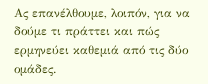Ας επανέλθουμε, λοιπόν, για να δούμε τι πράττει και πώς ερμηνεύει καθεμιά από τις δύο ομάδες.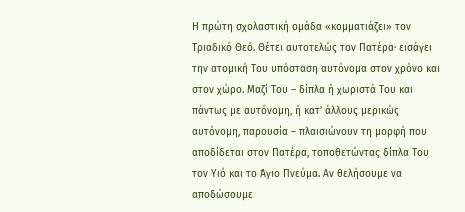Η πρώτη σχολαστική ομάδα «κομματιάζει» τον Τριαδικό Θεό. Θέτει αυτοτελώς τον Πατέρα· εισάγει την ατομική Του υπόσταση αυτόνομα στον χρόνο και στον χώρο. Μαζί Του – δίπλα ή χωριστά Του και πάντως με αυτόνομη, ή κατ’ άλλους μερικώς αυτόνομη, παρουσία – πλαισιώνουν τη μορφή που αποδίδεται στον Πατέρα, τοποθετώντας δίπλα Του τον Υιό και το Άγιο Πνεύμα. Αν θελήσουμε να αποδώσουμε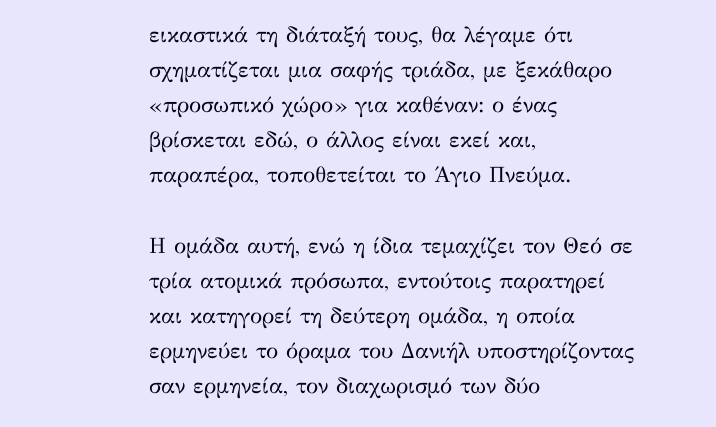εικαστικά τη διάταξή τους, θα λέγαμε ότι σχηματίζεται μια σαφής τριάδα, με ξεκάθαρο «προσωπικό χώρο» για καθέναν: ο ένας βρίσκεται εδώ, ο άλλος είναι εκεί και, παραπέρα, τοποθετείται το Άγιο Πνεύμα.

Η ομάδα αυτή, ενώ η ίδια τεμαχίζει τον Θεό σε τρία ατομικά πρόσωπα, εντούτοις παρατηρεί και κατηγορεί τη δεύτερη ομάδα, η οποία ερμηνεύει το όραμα του Δανιήλ υποστηρίζοντας σαν ερμηνεία, τον διαχωρισμό των δύο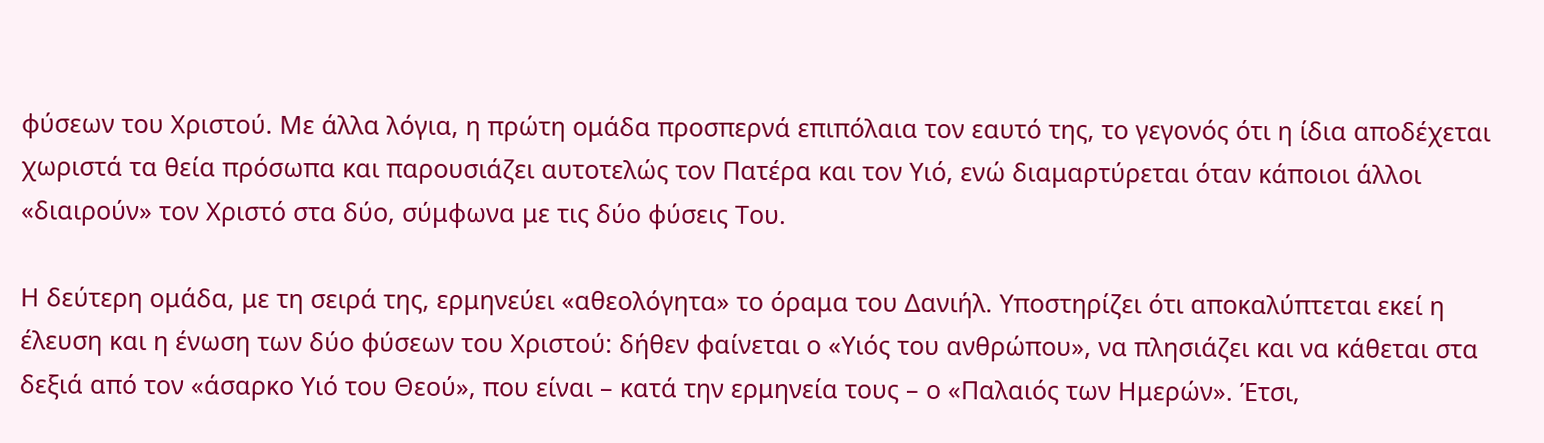φύσεων του Χριστού. Με άλλα λόγια, η πρώτη ομάδα προσπερνά επιπόλαια τον εαυτό της, το γεγονός ότι η ίδια αποδέχεται χωριστά τα θεία πρόσωπα και παρουσιάζει αυτοτελώς τον Πατέρα και τον Υιό, ενώ διαμαρτύρεται όταν κάποιοι άλλοι «διαιρούν» τον Χριστό στα δύο, σύμφωνα με τις δύο φύσεις Του.

Η δεύτερη ομάδα, με τη σειρά της, ερμηνεύει «αθεολόγητα» το όραμα του Δανιήλ. Υποστηρίζει ότι αποκαλύπτεται εκεί η έλευση και η ένωση των δύο φύσεων του Χριστού: δήθεν φαίνεται ο «Υιός του ανθρώπου», να πλησιάζει και να κάθεται στα δεξιά από τον «άσαρκο Υιό του Θεού», που είναι – κατά την ερμηνεία τους – ο «Παλαιός των Ημερών». Έτσι,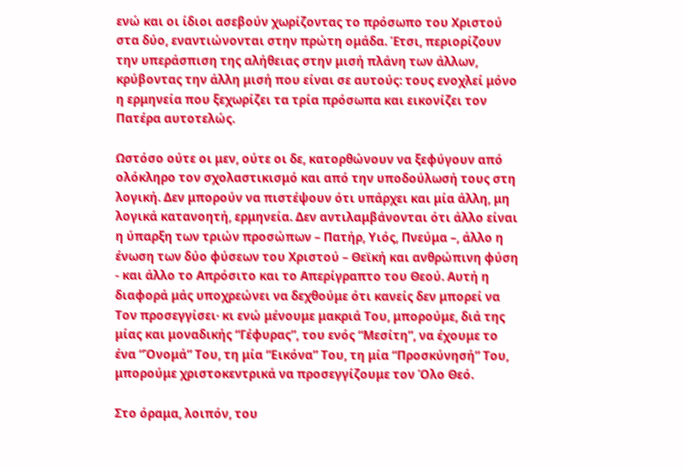ενώ και οι ίδιοι ασεβούν χωρίζοντας το πρόσωπο του Χριστού στα δύο, εναντιώνονται στην πρώτη ομάδα. Έτσι, περιορίζουν την υπεράσπιση της αλήθειας στην μισή πλάνη των άλλων, κρύβοντας την άλλη μισή που είναι σε αυτούς: τους ενοχλεί μόνο η ερμηνεία που ξεχωρίζει τα τρία πρόσωπα και εικονίζει τον Πατέρα αυτοτελώς.

Ωστόσο ούτε οι μεν, ούτε οι δε, κατορθώνουν να ξεφύγουν από ολόκληρο τον σχολαστικισμό και από την υποδούλωσή τους στη λογική. Δεν μπορούν να πιστέψουν ότι υπάρχει και μία άλλη, μη λογικά κατανοητή, ερμηνεία. Δεν αντιλαμβάνονται ότι άλλο είναι η ύπαρξη των τριών προσώπων – Πατήρ, Υιός, Πνεύμα –, άλλο η ένωση των δύο φύσεων του Χριστού – Θεϊκή και ανθρώπινη φύση - και άλλο το Απρόσιτο και το Απερίγραπτο του Θεού. Αυτή η διαφορά μάς υποχρεώνει να δεχθούμε ότι κανείς δεν μπορεί να Τον προσεγγίσει· κι ενώ μένουμε μακριά Του, μπορούμε, διά της μίας και μοναδικής “Γέφυρας”, του ενός “Μεσίτη”, να έχουμε το ένα “Όνομά” Του, τη μία “Εικόνα” Του, τη μία “Προσκύνησή” Του, μπορούμε χριστοκεντρικά να προσεγγίζουμε τον Όλο Θεό.

Στο όραμα, λοιπόν, του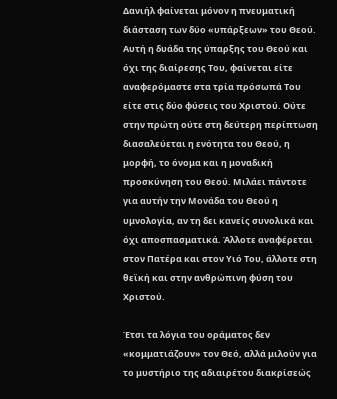Δανιήλ φαίνεται μόνον η πνευματική διάσταση των δύο «υπάρξεων» του Θεού. Αυτή η δυάδα της ύπαρξης του Θεού και όχι της διαίρεσης Του, φαίνεται είτε αναφερόμαστε στα τρία πρόσωπά Του είτε στις δύο φύσεις του Χριστού. Ούτε στην πρώτη ούτε στη δεύτερη περίπτωση διασαλεύεται η ενότητα του Θεού, η μορφή, το όνομα και η μοναδική προσκύνηση του Θεού. Μιλάει πάντοτε για αυτήν την Μονάδα του Θεού η υμνολογία, αν τη δει κανείς συνολικά και όχι αποσπασματικά. Άλλοτε αναφέρεται στον Πατέρα και στον Υιό Του, άλλοτε στη θεϊκή και στην ανθρώπινη φύση του Χριστού.

Έτσι τα λόγια του οράματος δεν «κομματιάζουν» τον Θεό, αλλά μιλούν για το μυστήριο της αδιαιρέτου διακρίσεώς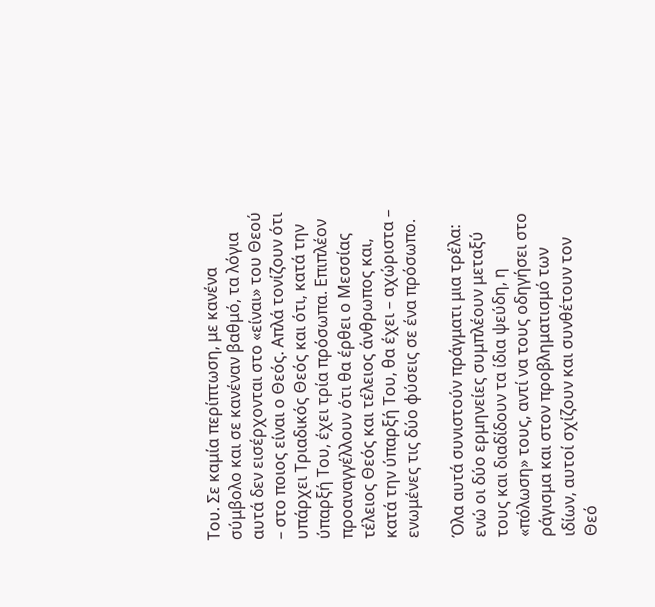Του. Σε καμία περίπτωση, με κανένα σύμβολο και σε κανέναν βαθμό, τα λόγια αυτά δεν εισέρχονται στο «είναι» του Θεού – στο ποιος είναι ο Θεός. Απλά τονίζουν ότι υπάρχει Τριαδικός Θεός και ότι, κατά την ύπαρξή Του, έχει τρία πρόσωπα. Επιπλέον προαναγγέλλουν ότι θα έρθει ο Μεσσίας τέλειος Θεός και τέλειος άνθρωπος και, κατά την ύπαρξή Του, θα έχει – αχώριστα – ενωμένες τις δύο φύσεις σε ένα πρόσωπο.

Όλα αυτά συνιστούν πράγματι μια τρέλα: ενώ οι δύο ερμηνείες συμπλέουν μεταξύ τους και διαδίδουν τα ίδια ψεύδη, η «πόλωση» τους, αντί να τους οδηγήσει στο ράγισμα και στον προβληματισμό των ιδίων, αυτοί σχίζουν και συνθέτουν τον Θεό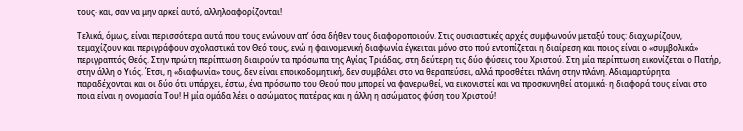τους· και, σαν να μην αρκεί αυτό, αλληλοαφορίζονται!

Τελικά, όμως, είναι περισσότερα αυτά που τους ενώνουν απ’ όσα δήθεν τους διαφοροποιούν. Στις ουσιαστικές αρχές συμφωνούν μεταξύ τους: διαχωρίζουν, τεμαχίζουν και περιγράφουν σχολαστικά τον Θεό τους, ενώ η φαινομενική διαφωνία έγκειται μόνο στο πού εντοπίζεται η διαίρεση και ποιος είναι ο «συμβολικά» περιγραπτός Θεός. Στην πρώτη περίπτωση διαιρούν τα πρόσωπα της Αγίας Τριάδας, στη δεύτερη τις δύο φύσεις του Χριστού. Στη μία περίπτωση εικονίζεται ο Πατήρ, στην άλλη ο Υιός. Έτσι, η «διαφωνία» τους, δεν είναι εποικοδομητική, δεν συμβάλει στο να θεραπεύσει, αλλά προσθέτει πλάνη στην πλάνη. Αδιαμαρτύρητα παραδέχονται και οι δύο ότι υπάρχει, έστω, ένα πρόσωπο του Θεού που μπορεί να φανερωθεί, να εικονιστεί και να προσκυνηθεί ατομικά· η διαφορά τους είναι στο ποια είναι η ονομασία Του! Η μία ομάδα λέει ο ασώματος πατέρας και η άλλη η ασώματος φύση του Χριστού!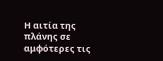Η αιτία της πλάνης σε αμφότερες τις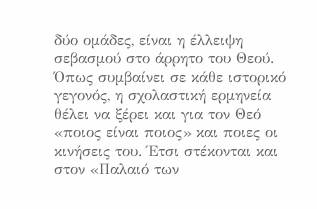δύο ομάδες, είναι η έλλειψη σεβασμού στο άρρητο του Θεού. Όπως συμβαίνει σε κάθε ιστορικό γεγονός, η σχολαστική ερμηνεία θέλει να ξέρει και για τον Θεό «ποιος είναι ποιος» και ποιες οι κινήσεις του. Έτσι στέκονται και στον «Παλαιό των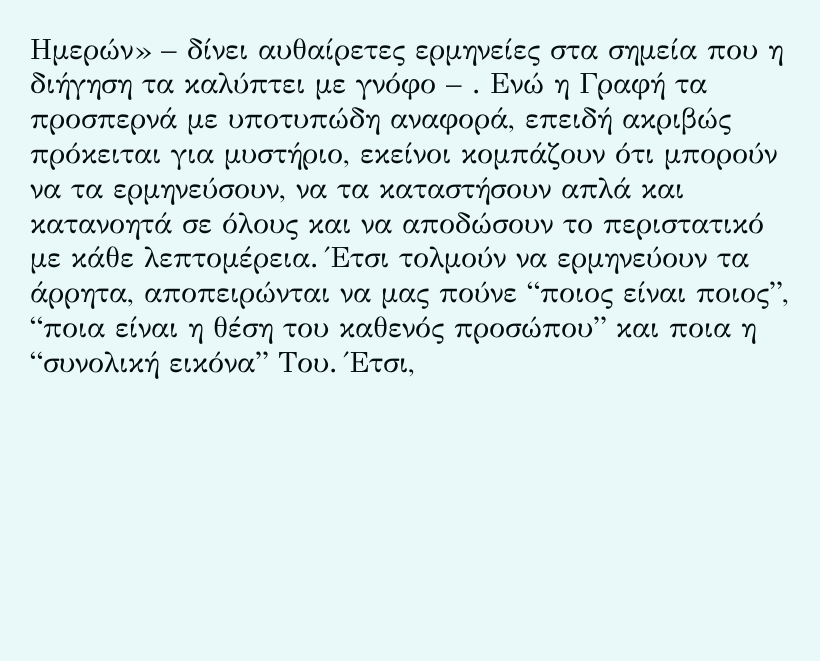Ημερών» – δίνει αυθαίρετες ερμηνείες στα σημεία που η διήγηση τα καλύπτει με γνόφο – . Ενώ η Γραφή τα προσπερνά με υποτυπώδη αναφορά, επειδή ακριβώς πρόκειται για μυστήριο, εκείνοι κομπάζουν ότι μπορούν να τα ερμηνεύσουν, να τα καταστήσουν απλά και κατανοητά σε όλους και να αποδώσουν το περιστατικό με κάθε λεπτομέρεια. Έτσι τολμούν να ερμηνεύουν τα άρρητα, αποπειρώνται να μας πούνε “ποιος είναι ποιος”, “ποια είναι η θέση του καθενός προσώπου” και ποια η “συνολική εικόνα” Του. Έτσι,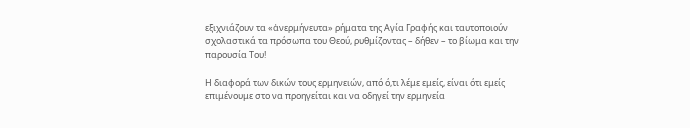εξιχνιάζουν τα «ἀνερμήνευτα» ρήματα της Αγία Γραφής και ταυτοποιούν σχολαστικά τα πρόσωπα του Θεού, ρυθμίζοντας – δήθεν – το βίωμα και την παρουσία Του!

Η διαφορά των δικών τους ερμηνειών, από ό,τι λέμε εμείς, είναι ότι εμείς επιμένουμε στο να προηγείται και να οδηγεί την ερμηνεία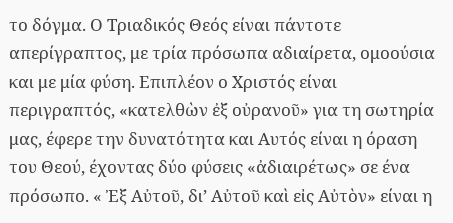το δόγμα. Ο Τριαδικός Θεός είναι πάντοτε απερίγραπτος, με τρία πρόσωπα αδιαίρετα, ομοούσια και με μία φύση. Επιπλέον ο Χριστός είναι περιγραπτός, «κατελθὼν ἐξ οὐρανοῦ» για τη σωτηρία μας, έφερε την δυνατότητα και Αυτός είναι η όραση του Θεού, έχοντας δύο φύσεις «ἀδιαιρέτως» σε ένα πρόσωπο. « Ἐξ Αὐτοῦ, δι’ Αὐτοῦ καὶ εἰς Αὐτὸν» είναι η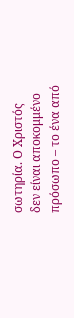σωτηρία. Ο Χριστός δεν είναι αποκομμένο πρόσωπο – το ένα από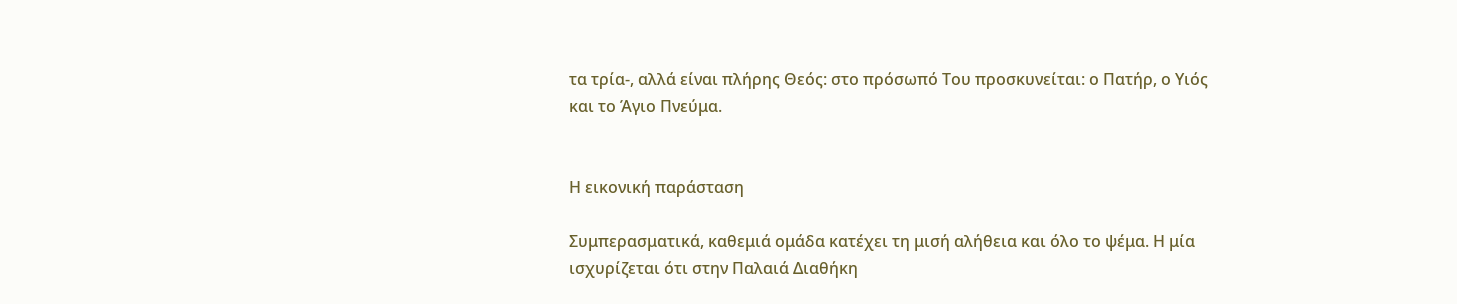τα τρία-, αλλά είναι πλήρης Θεός: στο πρόσωπό Του προσκυνείται: ο Πατήρ, ο Υιός και το Άγιο Πνεύμα.


Η εικονική παράσταση

Συμπερασματικά, καθεμιά ομάδα κατέχει τη μισή αλήθεια και όλο το ψέμα. Η μία ισχυρίζεται ότι στην Παλαιά Διαθήκη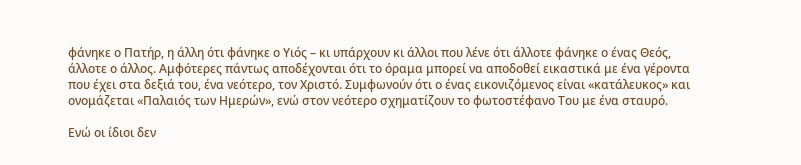φάνηκε ο Πατήρ, η άλλη ότι φάνηκε ο Υιός – κι υπάρχουν κι άλλοι που λένε ότι άλλοτε φάνηκε ο ένας Θεός, άλλοτε ο άλλος. Αμφότερες πάντως αποδέχονται ότι το όραμα μπορεί να αποδοθεί εικαστικά με ένα γέροντα που έχει στα δεξιά του, ένα νεότερο, τον Χριστό. Συμφωνούν ότι ο ένας εικονιζόμενος είναι «κατάλευκος» και ονομάζεται «Παλαιός των Ημερών», ενώ στον νεότερο σχηματίζουν το φωτοστέφανο Του με ένα σταυρό.

Ενώ οι ίδιοι δεν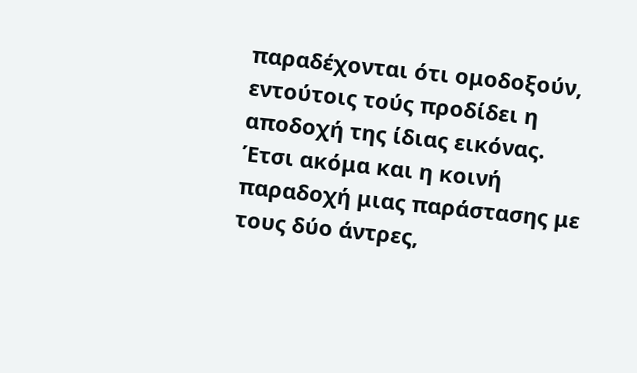παραδέχονται ότι ομοδοξούν, εντούτοις τούς προδίδει η αποδοχή της ίδιας εικόνας. Έτσι ακόμα και η κοινή παραδοχή μιας παράστασης με τους δύο άντρες,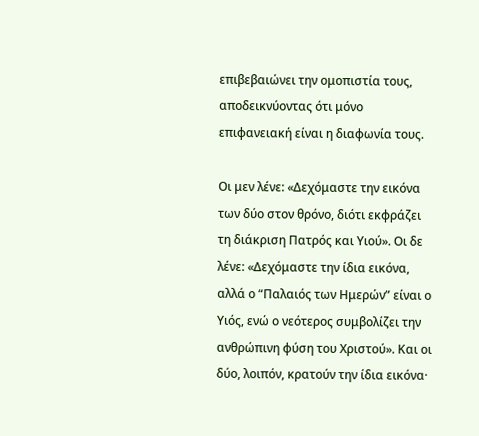επιβεβαιώνει την ομοπιστία τους, αποδεικνύοντας ότι μόνο επιφανειακή είναι η διαφωνία τους.

Οι μεν λένε: «Δεχόμαστε την εικόνα των δύο στον θρόνο, διότι εκφράζει τη διάκριση Πατρός και Υιού». Οι δε λένε: «Δεχόμαστε την ίδια εικόνα, αλλά ο “Παλαιός των Ημερών” είναι ο Υιός, ενώ ο νεότερος συμβολίζει την ανθρώπινη φύση του Χριστού». Και οι δύο, λοιπόν, κρατούν την ίδια εικόνα·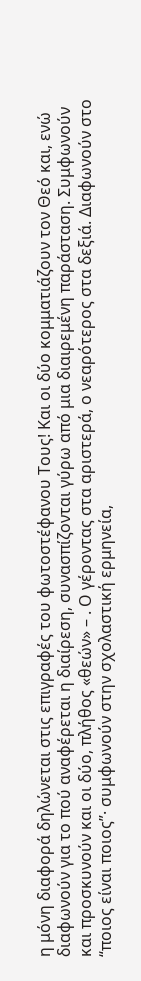η μόνη διαφορά δηλώνεται στις επιγραφές του φωτοστέφανου Τους! Και οι δύο κομματιάζουν τον Θεό και, ενώ διαφωνούν για το πού αναφέρεται η διαίρεση, συνασπίζονται γύρω από μια διαιρεμένη παράσταση. Συμφωνούν και προσκυνούν και οι δύο, πλήθος «θεών» – . Ο γέροντας στα αριστερά, ο νεαρότερος στα δεξιά. Διαφωνούν στο “ποιος είναι ποιος”· συμφωνούν στην σχολαστική ερμηνεία,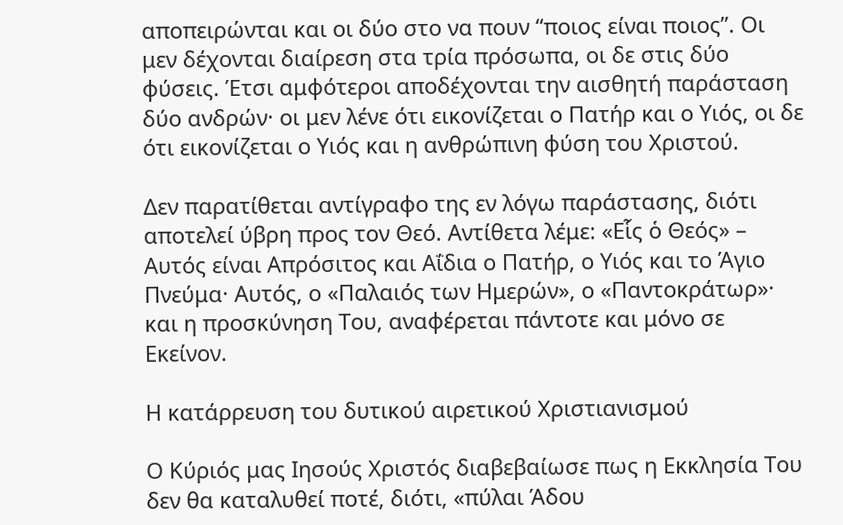αποπειρώνται και οι δύο στο να πουν “ποιος είναι ποιος”. Οι μεν δέχονται διαίρεση στα τρία πρόσωπα, οι δε στις δύο φύσεις. Έτσι αμφότεροι αποδέχονται την αισθητή παράσταση δύο ανδρών· οι μεν λένε ότι εικονίζεται ο Πατήρ και ο Υιός, οι δε ότι εικονίζεται ο Υιός και η ανθρώπινη φύση του Χριστού.

Δεν παρατίθεται αντίγραφο της εν λόγω παράστασης, διότι αποτελεί ύβρη προς τον Θεό. Αντίθετα λέμε: «Εἷς ὁ Θεός» – Αυτός είναι Απρόσιτος και Αΐδια ο Πατήρ, ο Υιός και το Άγιο Πνεύμα· Αυτός, ο «Παλαιός των Ημερών», ο «Παντοκράτωρ»· και η προσκύνηση Του, αναφέρεται πάντοτε και μόνο σε Εκείνον.

Η κατάρρευση του δυτικού αιρετικού Χριστιανισμού

Ο Κύριός μας Ιησούς Χριστός διαβεβαίωσε πως η Εκκλησία Του δεν θα καταλυθεί ποτέ, διότι, «πύλαι Άδου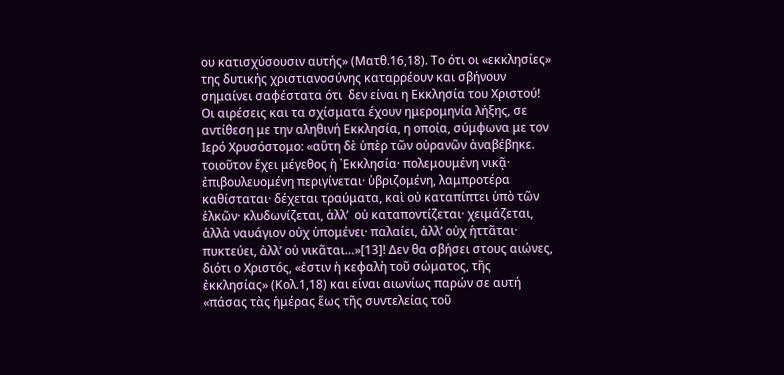ου κατισχύσουσιν αυτής» (Ματθ.16,18). Το ότι οι «εκκλησίες» της δυτικής χριστιανοσύνης καταρρέουν και σβήνουν σημαίνει σαφέστατα ότι  δεν είναι η Εκκλησία του Χριστού! Οι αιρέσεις και τα σχίσματα έχουν ημερομηνία λήξης, σε αντίθεση με την αληθινή Εκκλησία, η οποία, σύμφωνα με τον Ιερό Χρυσόστομο: «αὕτη δὲ ὑπὲρ τῶν οὐρανῶν ἀναβέβηκε. τοιοῦτον ἔχει μέγεθος ἡ ᾿Εκκλησία· πολεμουμένη νικᾷ· ἐπιβουλευομένη περιγίνεται· ὑβριζομένη, λαμπροτέρα καθίσταται· δέχεται τραύματα, καὶ οὐ καταπίπτει ὑπὸ τῶν ἑλκῶν· κλυδωνίζεται, ἀλλ’  οὐ καταποντίζεται· χειμάζεται, ἀλλὰ ναυάγιον οὐχ ὑπομένει· παλαίει, ἀλλ’ οὐχ ἡττᾶται· πυκτεύει, ἀλλ’ οὐ νικᾶται…»[13]! Δεν θα σβήσει στους αιώνες, διότι ο Χριστός, «ἐστιν ἡ κεφαλὴ τοῦ σώματος, τῆς ἐκκλησίας» (Κολ.1,18) και είναι αιωνίως παρών σε αυτή «πάσας τὰς ἡμέρας ἕως τῆς συντελείας τοῦ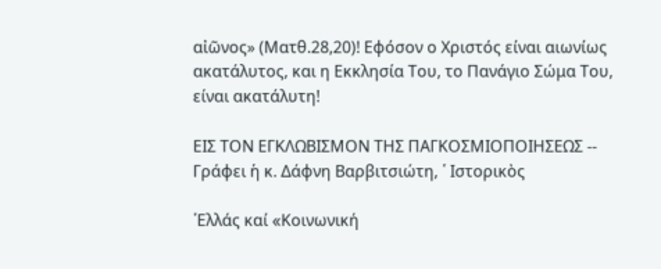αἰῶνος» (Ματθ.28,20)! Εφόσον ο Χριστός είναι αιωνίως ακατάλυτος, και η Εκκλησία Του, το Πανάγιο Σώμα Του, είναι ακατάλυτη!

ΕΙΣ ΤΟΝ ΕΓΚΛΩΒΙΣΜΟΝ ΤΗΣ ΠΑΓΚΟΣΜΙΟΠΟΙΗΣΕΩΣ -- Γράφει ἡ κ. Δάφνη Βαρβιτσιώτη, ῾ Ιστορικὸς

῾Ελλάς καί «Kοινωνική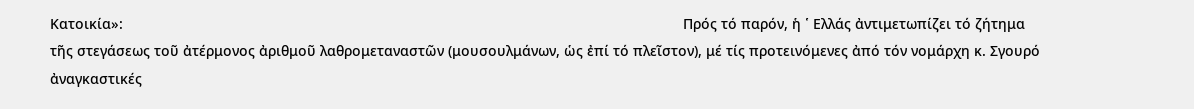Kατοικία»:                                                                                                                                            Πρός τό παρόν, ἡ ῾ Ελλάς ἀντιμετωπίζει τό ζήτημα τῆς στεγάσεως τοῦ ἀτέρμονος ἀριθμοῦ λαθρομεταναστῶν (μουσουλμάνων, ὡς ἐπί τό πλεῖστον), μέ τίς προτεινόμενες ἀπό τόν νομάρχη κ. Σγουρό ἀναγκαστικές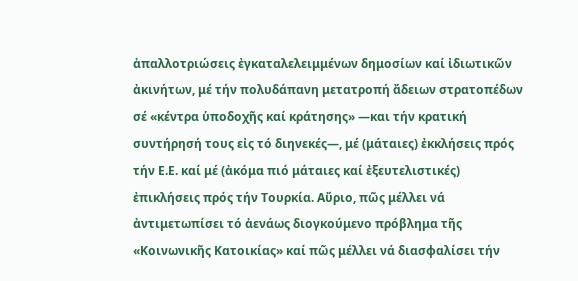ἀπαλλοτριώσεις ἐγκαταλελειμμένων δημοσίων καί ἰδιωτικῶν ἀκινήτων, μέ τήν πολυδάπανη μετατροπή ἄδειων στρατοπέδων σέ «κέντρα ὑποδοχῆς καί κράτησης» —και τήν κρατική συντήρησή τους εἰς τό διηνεκές—, μέ (μάταιες) ἐκκλήσεις πρός τήν Ε.Ε. καί μέ (ἀκόμα πιό μάταιες καί ἐξευτελιστικές) ἐπικλήσεις πρός τήν Τουρκία. Αὔριο, πῶς μέλλει νά ἀντιμετωπίσει τό ἀενάως διογκούμενο πρόβλημα τῆς «Κοινωνικῆς Κατοικίας» καί πῶς μέλλει νά διασφαλίσει τήν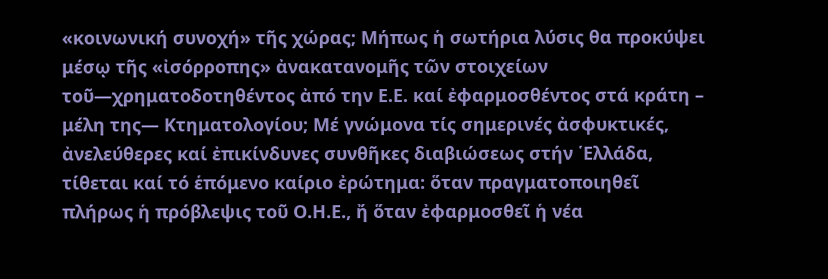«κοινωνική συνοχή» τῆς χώρας; Μήπως ἡ σωτήρια λύσις θα προκύψει μέσῳ τῆς «ἰσόρροπης» ἀνακατανομῆς τῶν στοιχείων τοῦ—χρηματοδοτηθέντος ἀπό την Ε.Ε. καί ἐφαρμοσθέντος στά κράτη – μέλη της— Κτηματολογίου; Μέ γνώμονα τίς σημερινές ἀσφυκτικές, ἀνελεύθερες καί ἐπικίνδυνες συνθῆκες διαβιώσεως στήν ῾Ελλάδα, τίθεται καί τό ἑπόμενο καίριο ἐρώτημα: ὅταν πραγματοποιηθεῖ πλήρως ἡ πρόβλεψις τοῦ Ο.Η.Ε., ἤ ὅταν ἐφαρμοσθεῖ ἡ νέα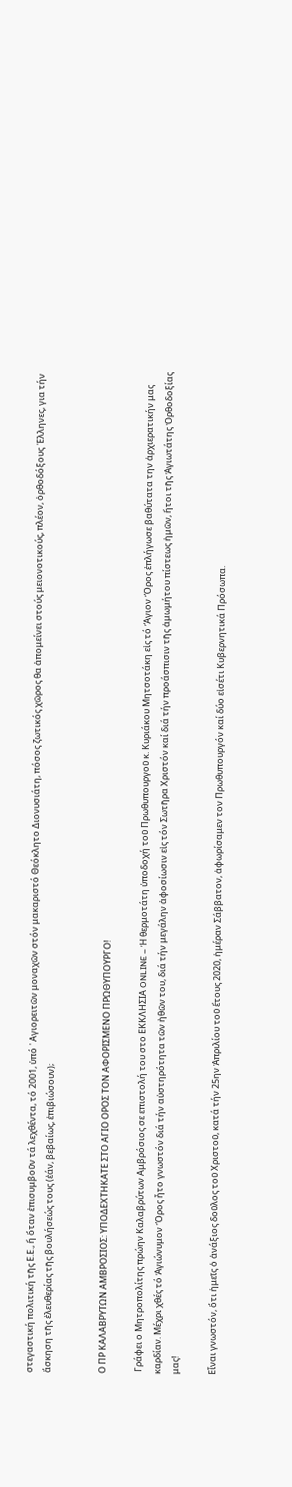στεγαστική πολιτική τῆς Ε.Ε., ἤ ὅταν ἐπισυμβοῦν τά λεχθέντα, τό 2001, ὑπό ῾ Αγιορειτῶν μοναχῶν στόν μακαριστό Θεόκλητο Διονυσιάτη, πόσος ζωτικός χῶρος θα ἀπομείνει στούς μειονοτικούς, πλέον, ὀρθοδόξους ῾Ελληνες, για τήν ἄσκηση τῆς ἐλευθερίας τῆς βουλήσεώς τους (ἐάν, βεβαίως, ἐπιβιώσουν);


Ο ΠΡ ΚΑΛΑΒΡΥΤΩΝ ΑΜΒΡΟΣΙΟΣ: ΥΠΟΔΕΧΤΗΚΑΤΕ ΣΤΟ ΑΓΙΟ ΟΡΟΣ ΤΟΝ ΑΦΟΡΙΣΜΕΝΟ ΠΡΩΘΥΠΟΥΡΓΟ!

 Γράφει ο Μητροπολίτης πρώην Καλαβρύτων Αμβρόσιος σε επιστολή του στο ΕΚΚΛΗΣΙΑ ONLINE – Ἡ θερμοτάτη ὑποδοχή τοῦ Πρωθυπουργοῦ κ. Κυριάκου Μητσοτάκη εἰς τό Ἅγιον Ὄρος ἐπλήγωσε βαθύτατα την ἀρχιερατικήν μας καρδίαν. Μέχρι χθές τό Ἁγιώνυμον Ὄρος ἦτο γνωστόν διά τήν αὐστηρότητα τῶν ἠθῶν του, διά τήν μεγάλην ἀφοσίωσιν εἰς τόν Σωτῆρα Χριστόν καί διά τήν προάσπισιν τῆς ἀμωμήτου πίστεως ἡμῶν, ἤτοι τῆς Ἁγιωτάτης Ὀρθοδοξίας μας!

Εἶναι γνωστόν, ὅτι ἡμεῖς ὁ ἀνάξιος δοῦλος τοῦ Χριστοῦ, κατά τήν 25ην Ἀπριλίου τοῦ ἔτους 2020, ἡμέραν Σάββατον, ἀφωρίσαμεν τον Πρωθυπουργόν καί δύο εἰσέτι Κυβερνητικά Πρόσωπα.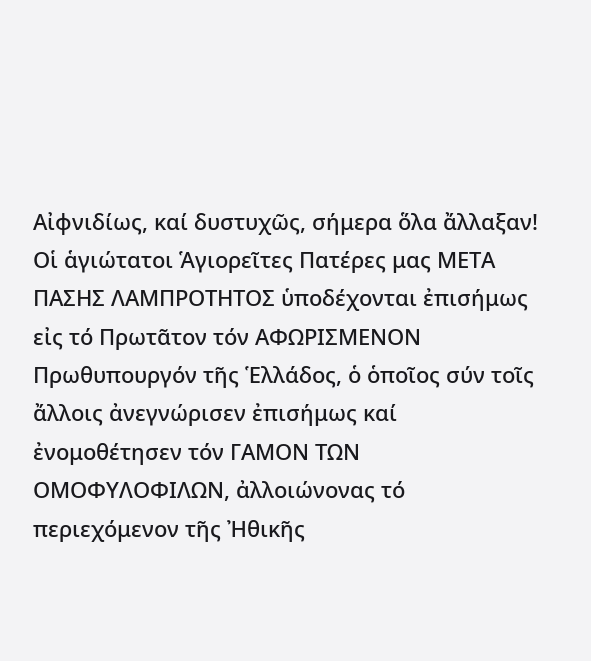Αἰφνιδίως, καί δυστυχῶς, σήμερα ὅλα ἄλλαξαν! Οἱ ἁγιώτατοι Ἁγιορεῖτες Πατέρες μας ΜΕΤΑ ΠΑΣΗΣ ΛΑΜΠΡΟΤΗΤΟΣ ὑποδέχονται ἐπισήμως εἰς τό Πρωτᾶτον τόν ΑΦΩΡΙΣΜΕΝΟΝ Πρωθυπουργόν τῆς Ἑλλάδος, ὁ ὁποῖος σύν τοῖς ἄλλοις ἀνεγνώρισεν ἐπισήμως καί ἐνομοθέτησεν τόν ΓΑΜΟΝ ΤΩΝ ΟΜΟΦΥΛΟΦΙΛΩΝ, ἀλλοιώνονας τό περιεχόμενον τῆς Ἠθικῆς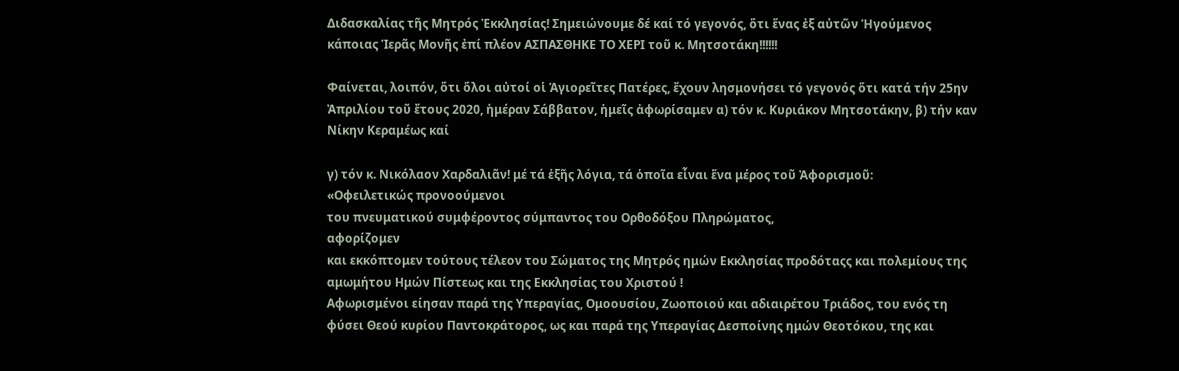Διδασκαλίας τῆς Μητρός Ἐκκλησίας! Σημειώνουμε δέ καί τό γεγονός, ὅτι ἕνας ἐξ αὐτῶν Ἡγούμενος κάποιας Ἱερᾶς Μονῆς ἐπί πλέον ΑΣΠΑΣΘΗΚΕ ΤΟ ΧΕΡΙ τοῦ κ. Μητσοτάκη!!!!!!

Φαίνεται, λοιπόν, ὅτι ὅλοι αὐτοί οἱ Ἁγιορεῖτες Πατέρες, ἔχουν λησμονήσει τό γεγονός ὅτι κατά τήν 25ην Ἀπριλίου τοῦ ἔτους 2020, ἡμέραν Σάββατον, ἡμεῖς ἀφωρίσαμεν α) τόν κ. Κυριάκον Μητσοτάκην, β) τήν καν Νίκην Κεραμέως καί

γ) τόν κ. Νικόλαον Χαρδαλιᾶν! μέ τά ἑξῆς λόγια, τά ὁποῖα εἶναι ἕνα μέρος τοῦ Ἀφορισμοῦ:
«Οφειλετικώς προνοούμενοι
του πνευματικού συμφέροντος σύμπαντος του Ορθοδόξου Πληρώματος,
αφορίζομεν
και εκκόπτομεν τούτους τέλεον του Σώματος της Μητρός ημών Εκκλησίας προδόταςς και πολεμίους της αμωμήτου Ημών Πίστεως και της Εκκλησίας του Χριστού !
Αφωρισμένοι είησαν παρά της Υπεραγίας, Ομοουσίου, Ζωοποιού και αδιαιρέτου Τριάδος, του ενός τη φύσει Θεού κυρίου Παντοκράτορος, ως και παρά της Υπεραγίας Δεσποίνης ημών Θεοτόκου, της και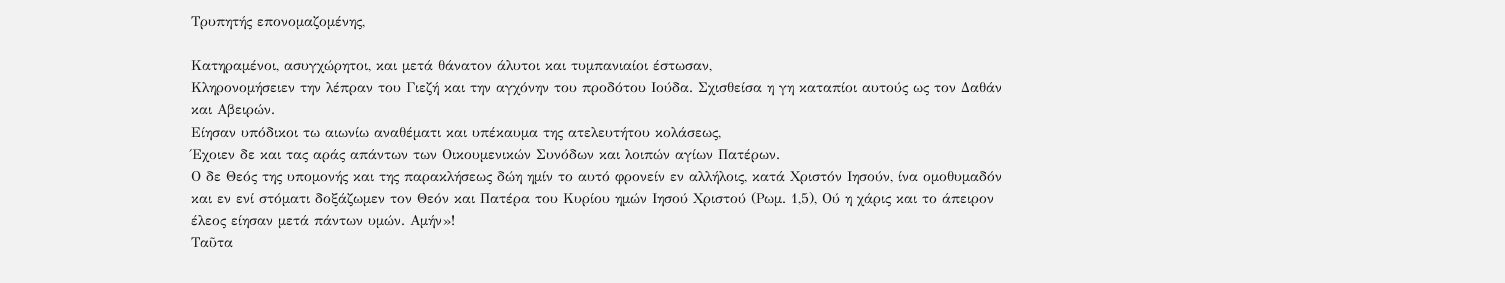Τρυπητής επονομαζομένης,

Κατηραμένοι, ασυγχώρητοι, και μετά θάνατον άλυτοι και τυμπανιαίοι έστωσαν,
Κληρονομήσειεν την λέπραν του Γιεζή και την αγχόνην του προδότου Ιούδα. Σχισθείσα η γη καταπίοι αυτούς ως τον Δαθάν και Αβειρών.
Είησαν υπόδικοι τω αιωνίω αναθέματι και υπέκαυμα της ατελευτήτου κολάσεως,
Έχοιεν δε και τας αράς απάντων των Οικουμενικών Συνόδων και λοιπών αγίων Πατέρων.
Ο δε Θεός της υπομονής και της παρακλήσεως δώη ημίν το αυτό φρονείν εν αλλήλοις, κατά Χριστόν Ιησούν, ίνα ομοθυμαδόν και εν ενί στόματι δοξάζωμεν τον Θεόν και Πατέρα του Κυρίου ημών Ιησού Χριστού (Ρωμ. 1,5), Ού η χάρις και το άπειρον έλεος είησαν μετά πάντων υμών. Αμήν»!
Ταῦτα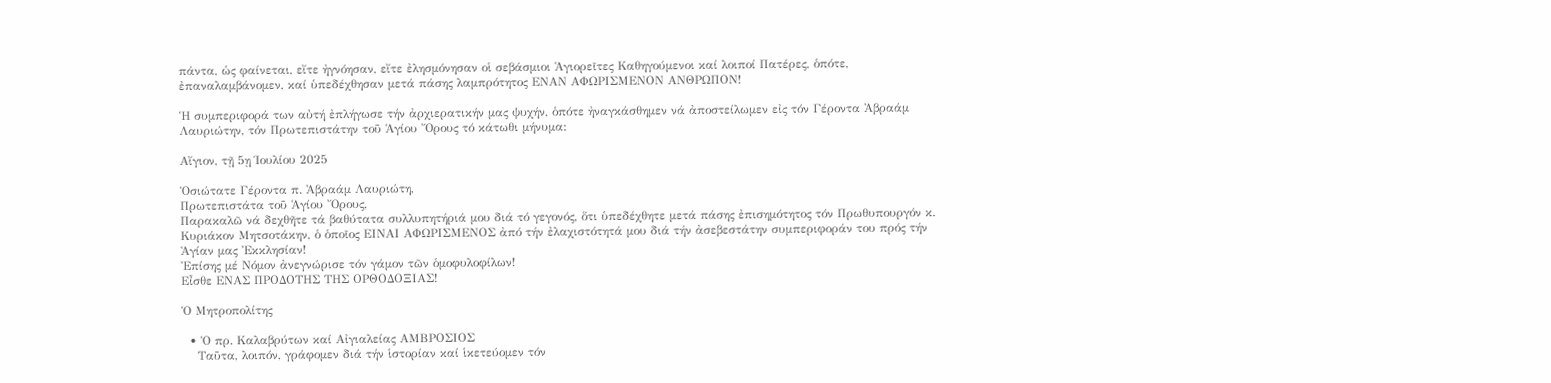πάντα, ὡς φαίνεται, εἴτε ἠγνόησαν, εἴτε ἐλησμόνησαν οἱ σεβάσμιοι Ἁγιορεῖτες Καθηγούμενοι καί λοιποί Πατέρες, ὁπότε, ἐπαναλαμβάνομεν, καί ὑπεδέχθησαν μετά πάσης λαμπρότητος ΕΝΑΝ ΑΦΩΡΙΣΜΕΝΟΝ ΑΝΘΡΩΠΟΝ!

Ἡ συμπεριφορά των αὐτή ἐπλήγωσε τήν ἀρχιερατικήν μας ψυχήν, ὁπότε ἠναγκάσθημεν νά ἀποστείλωμεν εἰς τόν Γέροντα Ἀβραάμ Λαυριώτην, τόν Πρωτεπιστάτην τοῦ Ἁγίου Ὄρους τό κάτωθι μήνυμα:

Αἴγιον, τῇ 5ῃ Ίουλίου 2025

Ὁσιώτατε Γέροντα π. Ἀβραάμ Λαυριώτη,
Πρωτεπιστάτα τοῦ Ἁγίου Ὄρους,
Παρακαλῶ νά δεχθῆτε τά βαθύτατα συλλυπητήριά μου διά τό γεγονός, ὅτι ὑπεδέχθητε μετά πάσης ἐπισημότητος τόν Πρωθυπουργόν κ. Κυριάκον Μητσοτάκην, ὁ ὁποῖος ΕΙΝΑΙ ΑΦΩΡΙΣΜΕΝΟΣ ἀπό τήν ἐλαχιστότητά μου διά τήν ἀσεβεστάτην συμπεριφοράν του πρός τήν Ἁγίαν μας Ἐκκλησίαν!
Ἐπίσης μέ Νόμον ἀνεγνώρισε τόν γάμον τῶν ὁμοφυλοφίλων!
Εἶσθε ΕΝΑΣ ΠΡΟΔΟΤΗΣ ΤΗΣ ΟΡΘΟΔΟΞΙΑΣ!

Ὁ Μητροπολίτης

  • Ὁ πρ. Καλαβρύτων καί Αἰγιαλείας ΑΜΒΡΟΣΙΟΣ
    Ταῦτα, λοιπόν, γράφομεν διά τήν ἱστορίαν καί ἱκετεύομεν τόν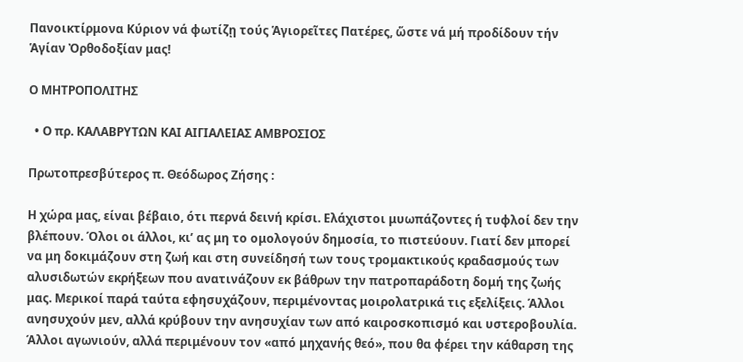Πανοικτίρμονα Κύριον νά φωτίζῃ τούς Ἁγιορεῖτες Πατέρες, ὥστε νά μή προδίδουν τήν Ἁγίαν Ὀρθοδοξίαν μας!

Ο ΜΗΤΡΟΠΟΛΙΤΗΣ

  • Ο πρ. ΚΑΛΑΒΡΥΤΩΝ ΚΑΙ ΑΙΓΙΑΛΕΙΑΣ ΑΜΒΡΟΣΙΟΣ

Πρωτοπρεσβύτερος π. Θεόδωρος Ζήσης :

Η χώρα μας, είναι βέβαιο, ότι περνά δεινή κρίσι. Ελάχιστοι μυωπάζοντες ή τυφλοί δεν την βλέπουν. Όλοι οι άλλοι, κι’ ας μη το ομολογούν δημοσία, το πιστεύουν. Γιατί δεν μπορεί να μη δοκιμάζουν στη ζωή και στη συνείδησή των τους τρομακτικούς κραδασμούς των αλυσιδωτών εκρήξεων που ανατινάζουν εκ βάθρων την πατροπαράδοτη δομή της ζωής μας. Μερικοί παρά ταύτα εφησυχάζουν, περιμένοντας μοιρολατρικά τις εξελίξεις. Άλλοι ανησυχούν μεν, αλλά κρύβουν την ανησυχίαν των από καιροσκοπισμό και υστεροβουλία. Άλλοι αγωνιούν, αλλά περιμένουν τον «από μηχανής θεό», που θα φέρει την κάθαρση της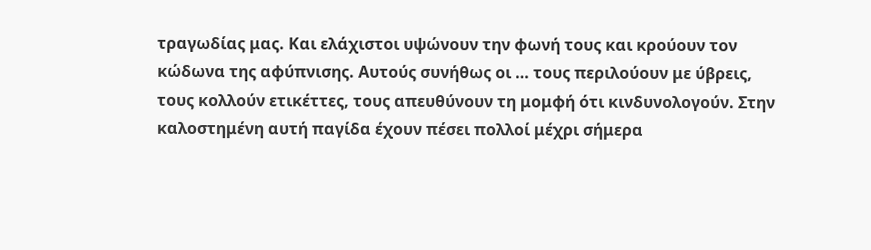τραγωδίας μας. Και ελάχιστοι υψώνουν την φωνή τους και κρούουν τον κώδωνα της αφύπνισης. Αυτούς συνήθως οι … τους περιλούουν με ύβρεις, τους κολλούν ετικέττες, τους απευθύνουν τη μομφή ότι κινδυνολογούν. Στην καλοστημένη αυτή παγίδα έχουν πέσει πολλοί μέχρι σήμερα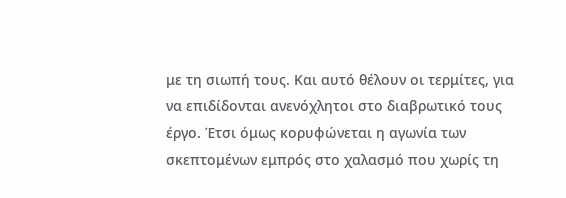με τη σιωπή τους. Και αυτό θέλουν οι τερμίτες, για να επιδίδονται ανενόχλητοι στο διαβρωτικό τους έργο. Έτσι όμως κορυφώνεται η αγωνία των σκεπτομένων εμπρός στο χαλασμό που χωρίς τη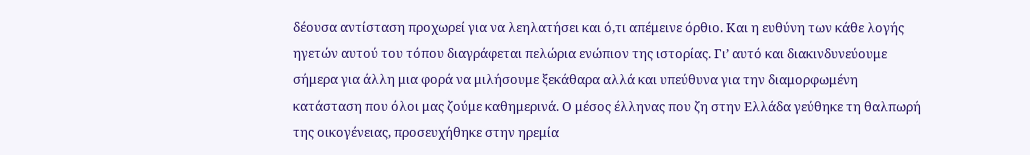δέουσα αντίσταση προχωρεί για να λεηλατήσει και ό,τι απέμεινε όρθιο. Και η ευθύνη των κάθε λογής ηγετών αυτού του τόπου διαγράφεται πελώρια ενώπιον της ιστορίας. Γι’ αυτό και διακινδυνεύουμε σήμερα για άλλη μια φορά να μιλήσουμε ξεκάθαρα αλλά και υπεύθυνα για την διαμορφωμένη κατάσταση που όλοι μας ζούμε καθημερινά. Ο μέσος έλληνας που ζη στην Ελλάδα γεύθηκε τη θαλπωρή της οικογένειας, προσευχήθηκε στην ηρεμία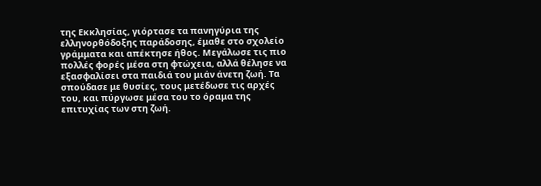της Εκκλησίας, γιόρτασε τα πανηγύρια της ελληνορθόδοξης παράδοσης, έμαθε στο σχολείο γράμματα και απέκτησε ήθος. Μεγάλωσε τις πιο πολλές φορές μέσα στη φτώχεια, αλλά θέλησε να εξασφαλίσει στα παιδιά του μιάν άνετη ζωή. Τα σπούδασε με θυσίες, τους μετέδωσε τις αρχές του, και πύργωσε μέσα του το όραμα της επιτυχίας των στη ζωή.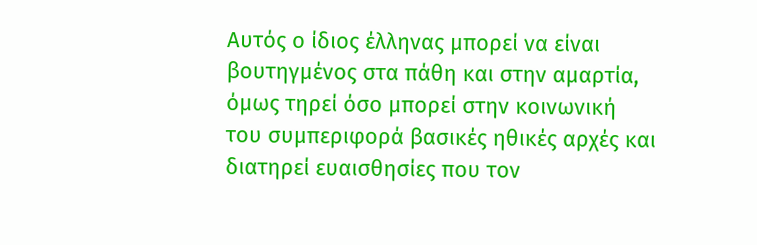Αυτός ο ίδιος έλληνας μπορεί να είναι βουτηγμένος στα πάθη και στην αμαρτία, όμως τηρεί όσο μπορεί στην κοινωνική του συμπεριφορά βασικές ηθικές αρχές και διατηρεί ευαισθησίες που τον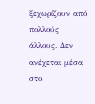ξεχωρίζουν από πολλούς άλλους. Δεν ανέχεται μέσα στο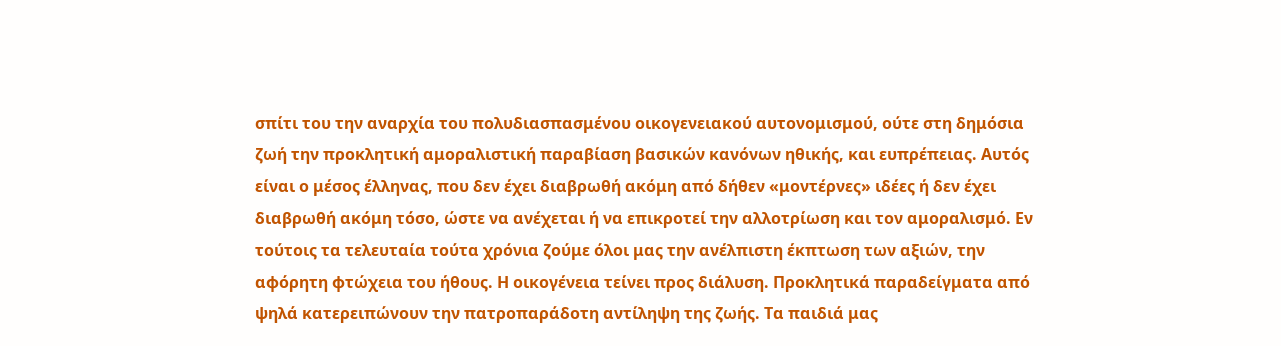σπίτι του την αναρχία του πολυδιασπασμένου οικογενειακού αυτονομισμού, ούτε στη δημόσια ζωή την προκλητική αμοραλιστική παραβίαση βασικών κανόνων ηθικής, και ευπρέπειας. Αυτός είναι ο μέσος έλληνας, που δεν έχει διαβρωθή ακόμη από δήθεν «μοντέρνες» ιδέες ή δεν έχει διαβρωθή ακόμη τόσο, ώστε να ανέχεται ή να επικροτεί την αλλοτρίωση και τον αμοραλισμό. Εν τούτοις τα τελευταία τούτα χρόνια ζούμε όλοι μας την ανέλπιστη έκπτωση των αξιών, την αφόρητη φτώχεια του ήθους. Η οικογένεια τείνει προς διάλυση. Προκλητικά παραδείγματα από ψηλά κατερειπώνουν την πατροπαράδοτη αντίληψη της ζωής. Τα παιδιά μας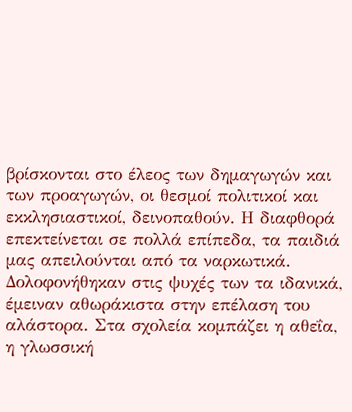βρίσκονται στο έλεος των δημαγωγών και των προαγωγών, οι θεσμοί πολιτικοί και εκκλησιαστικοί, δεινοπαθούν. Η διαφθορά επεκτείνεται σε πολλά επίπεδα, τα παιδιά μας απειλούνται από τα ναρκωτικά. Δολοφονήθηκαν στις ψυχές των τα ιδανικά, έμειναν αθωράκιστα στην επέλαση του αλάστορα. Στα σχολεία κομπάζει η αθεΐα, η γλωσσική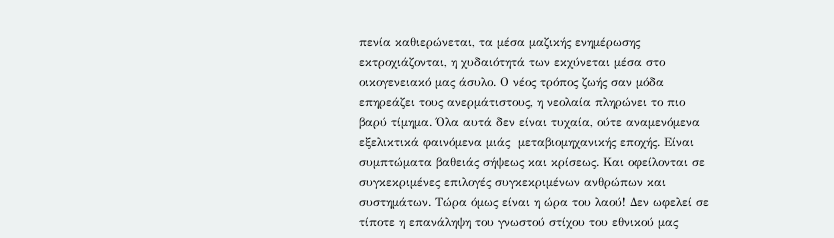πενία καθιερώνεται, τα μέσα μαζικής ενημέρωσης εκτροχιάζονται, η χυδαιότητά των εκχύνεται μέσα στο οικογενειακό μας άσυλο. Ο νέος τρόπος ζωής σαν μόδα επηρεάζει τους ανερμάτιστους, η νεολαία πληρώνει το πιο βαρύ τίμημα. Όλα αυτά δεν είναι τυχαία, ούτε αναμενόμενα εξελικτικά φαινόμενα μιάς  μεταβιομηχανικής εποχής. Είναι συμπτώματα βαθειάς σήψεως και κρίσεως. Και οφείλονται σε συγκεκριμένες επιλογές συγκεκριμένων ανθρώπων και συστημάτων. Τώρα όμως είναι η ώρα του λαού! Δεν ωφελεί σε τίποτε η επανάληψη του γνωστού στίχου του εθνικού μας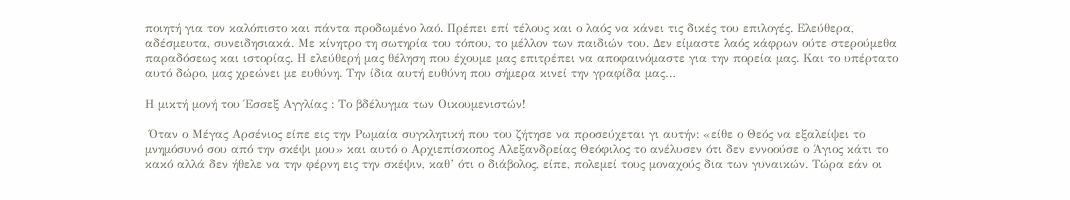ποιητή για τον καλόπιστο και πάντα προδωμένο λαό. Πρέπει επί τέλους και ο λαός να κάνει τις δικές του επιλογές. Ελεύθερα, αδέσμευτα, συνειδησιακά. Με κίνητρο τη σωτηρία του τόπου, το μέλλον των παιδιών του. Δεν είμαστε λαός κάφρων ούτε στερούμεθα παραδόσεως και ιστορίας. Η ελεύθερή μας θέληση που έχουμε μας επιτρέπει να αποφαινόμαστε για την πορεία μας. Και το υπέρτατο αυτό δώρο, μας χρεώνει με ευθύνη. Την ίδια αυτή ευθύνη που σήμερα κινεί την γραφίδα μας…

Η μικτή μονή του Έσσεξ Αγγλίας : Το βδέλυγμα των Οικουμενιστών!

 Όταν ο Μέγας Αρσένιος είπε εις την Ρωμαία συγκλητική που του ζήτησε να προσεύχεται γι αυτήν: «είθε ο Θεός να εξαλείψει το μνημόσυνό σου από την σκέψι μου» και αυτό ο Αρχιεπίσκοπος Αλεξανδρείας Θεόφιλος το ανέλυσεν ότι δεν εννοούσε ο Άγιος κάτι το κακό αλλά δεν ήθελε να την φέρνη εις την σκέψιν, καθ’ ότι ο διάβολος, είπε, πολεμεί τους μοναχούς δια των γυναικών. Τώρα εάν οι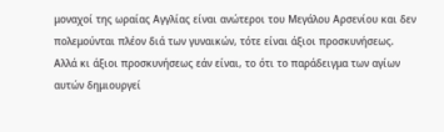μοναχοί της ωραίας Αγγλίας είναι ανώτεροι του Μεγάλου Αρσενίου και δεν πολεμούνται πλέον διά των γυναικών, τότε είναι άξιοι προσκυνήσεως. Αλλά κι άξιοι προσκυνήσεως εάν είναι, το ότι το παράδειγμα των αγίων αυτών δημιουργεί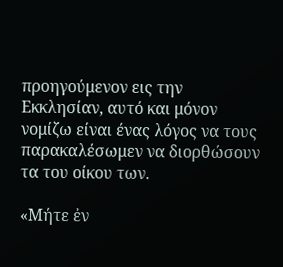προηγούμενον εις την Εκκλησίαν, αυτό και μόνον νομίζω είναι ένας λόγος να τους παρακαλέσωμεν να διορθώσουν τα του οίκου των.

«Μήτε ἐν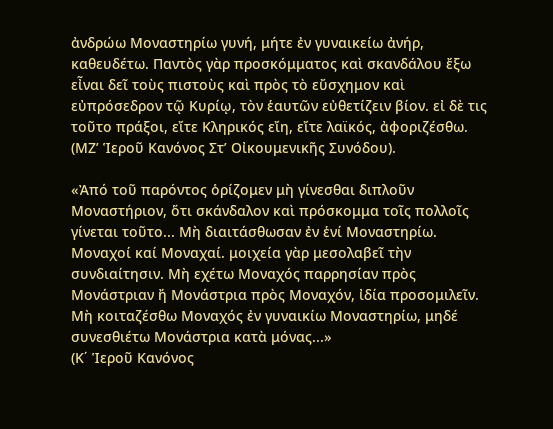ἀνδρώω Μοναστηρίω γυνή, μήτε ἐν γυναικείω ἀνήρ, καθευδέτω. Παντὸς γὰρ προσκόμματος καὶ σκανδάλου ἔξω εἶναι δεῖ τοὺς πιστοὺς καὶ πρὸς τὸ εὔσχημον καὶ εὐπρόσεδρον τῷ Κυρίῳ, τὸν ἑαυτῶν εὐθετίζειν βίον. εἰ δὲ τις τοῦτο πράξοι, εἴτε Κληρικός εἴη, εἴτε λαϊκός, ἀφοριζέσθω.
(ΜΖʼ Ἱεροῦ Κανόνος Στʼ Οἰκουμενικῆς Συνόδου).

«Ἀπό τοῦ παρόντος ὁρίζομεν μὴ γίνεσθαι διπλοῦν Μοναστήριον, ὅτι σκάνδαλον καὶ πρόσκομμα τοῖς πολλοῖς γίνεται τοῦτο... Μὴ διαιτάσθωσαν ἐν ἑνί Μοναστηρίω. Μοναχοί καί Μοναχαί. μοιχεία γὰρ μεσολαβεῖ τὴν συνδιαίτησιν. Μὴ εχέτω Μοναχός παρρησίαν πρὸς Μονάστριαν ἤ Μονάστρια πρὸς Μοναχόν, ἰδία προσομιλεῖν. Μὴ κοιταζέσθω Μοναχός ἐν γυναικίω Μοναστηρίω, μηδέ συνεσθιέτω Μονάστρια κατὰ μόνας...»
(Κ΄ Ἱεροῦ Κανόνος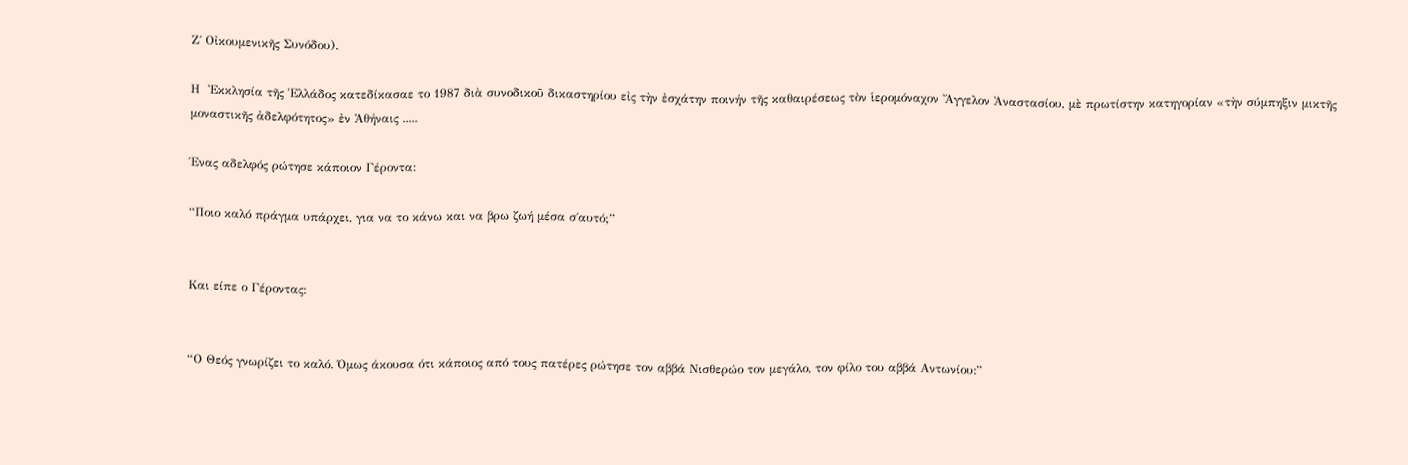Ζ΄ Οἰκουμενικῆς Συνόδου).

Η  Ἐκκλησία τῆς Ἑλλάδος κατεδίκασαε το 1987 διὰ συνοδικοῦ δικαστηρίου εἰς τὴν ἐσχάτην ποινήν τῆς καθαιρέσεως τὸν ἱερομόναχον Ἄγγελον Ἀναστασίου, μὲ πρωτίστην κατηγορίαν «τὴν σύμπηξιν μικτῆς μοναστικῆς ἀδελφότητος» ἐν Ἀθήναις .....

Ένας αδελφός ρώτησε κάποιον Γέροντα:

“Ποιο καλό πράγμα υπάρχει, για να το κάνω και να βρω ζωή μέσα σ΄αυτό;”


Και είπε ο Γέροντας:


“Ο Θεός γνωρίζει το καλό. Όμως άκουσα ότι κάποιος από τους πατέρες ρώτησε τον αββά Νισθερώο τον μεγάλο, τον φίλο του αββά Αντωνίου:”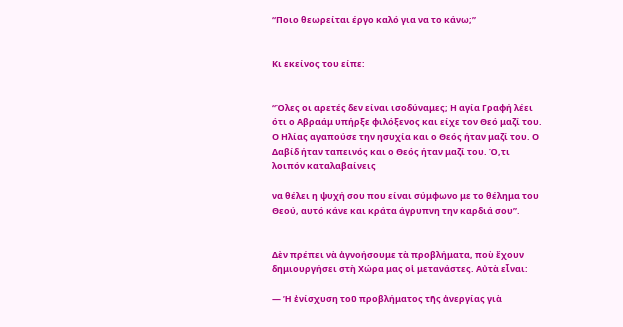“Ποιο θεωρείται έργο καλό για να το κάνω;”


Κι εκείνος του είπε:


“Όλες οι αρετές δεν είναι ισοδύναμες; Η αγία Γραφή λέει ότι ο Αβραάμ υπήρξε φιλόξενος και είχε τον Θεό μαζί του. Ο Ηλίας αγαπούσε την ησυχία και ο Θεός ήταν μαζί του. Ο Δαβίδ ήταν ταπεινός και ο Θεός ήταν μαζί του. Ό,τι λοιπόν καταλαβαίνεις

να θέλει η ψυχή σου που είναι σύμφωνο με το θέλημα του Θεού, αυτό κάνε και κράτα άγρυπνη την καρδιά σου”.


Δὲν πρέπει νὰ ἀγνοήσουμε τὰ προβλήματα, ποὺ ἔχουν δημιουργήσει στὴ Χώρα μας οἱ μετανάστες. Αὐτὰ εἶναι:

— Ἡ ἐνίσχυση τοῦ προβλήματος τῆς ἀνεργίας γιὰ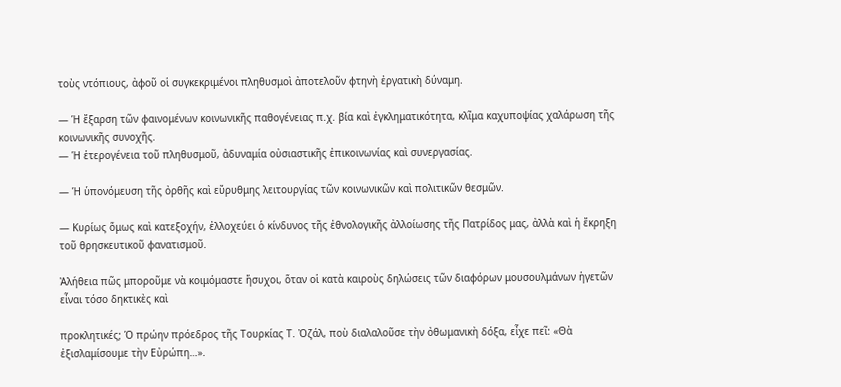τοὺς ντόπιους, ἀφοῦ οἱ συγκεκριμένοι πληθυσμοὶ ἀποτελοῦν φτηνὴ ἐργατικὴ δύναμη.

— Ἡ ἔξαρση τῶν φαινομένων κοινωνικῆς παθογένειας π.χ. βία καὶ ἐγκληματικότητα, κλῖμα καχυποψίας χαλάρωση τῆς κοινωνικῆς συνοχῆς.
— Ἡ ἑτερογένεια τοῦ πληθυσμοῦ, ἀδυναμία οὐσιαστικῆς ἐπικοινωνίας καὶ συνεργασίας.

— Ἡ ὑπονόμευση τῆς ὀρθῆς καὶ εὔρυθμης λειτουργίας τῶν κοινωνικῶν καὶ πολιτικῶν θεσμῶν.

— Κυρίως ὅμως καὶ κατεξοχήν, ἐλλοχεύει ὁ κίνδυνος τῆς ἐθνολογικῆς ἀλλοίωσης τῆς Πατρίδος μας, ἀλλὰ καὶ ἡ ἔκρηξη τοῦ θρησκευτικοῦ φανατισμοῦ.

Ἀλήθεια πῶς μποροῦμε νὰ κοιμόμαστε ἥσυχοι, ὅταν οἱ κατὰ καιροὺς δηλώσεις τῶν διαφόρων μουσουλμάνων ἡγετῶν εἶναι τόσο δηκτικὲς καὶ

προκλητικές; Ὁ πρώην πρόεδρος τῆς Τουρκίας Τ. Ὀζάλ, ποὺ διαλαλοῦσε τὴν ὀθωμανικὴ δόξα, εἶχε πεῖ: «Θὰ ἐξισλαμίσουμε τὴν Εὐρώπη…».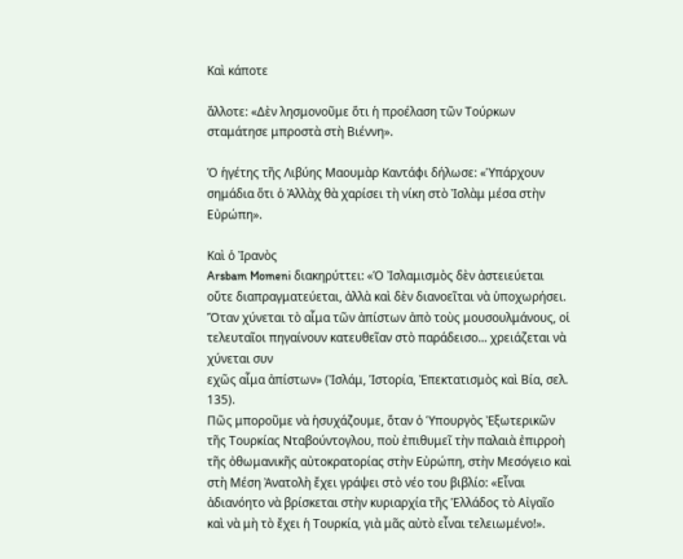Καὶ κάποτε

ἄλλοτε: «Δὲν λησμονοῦμε ὅτι ἡ προέλαση τῶν Τούρκων σταμάτησε μπροστὰ στὴ Βιέννη».

Ὁ ἡγέτης τῆς Λιβύης Μαουμὰρ Καντάφι δήλωσε: «Ὑπάρχουν σημάδια ὅτι ὁ Ἀλλὰχ θὰ χαρίσει τὴ νίκη στὸ Ἰσλὰμ μέσα στὴν Εὐρώπη».

Καὶ ὁ Ἰρανὸς
Arsbam Momeni διακηρύττει: «Ὁ Ἰσλαμισμὸς δὲν ἀστειεύεται οὔτε διαπραγματεύεται, ἀλλὰ καὶ δὲν διανοεῖται νὰ ὑποχωρήσει.
Ὅταν χύνεται τὸ αἷμα τῶν ἀπίστων ἀπὸ τοὺς μουσουλμάνους, οἱ τελευταῖοι πηγαίνουν κατευθεῖαν στὸ παράδεισο... χρειάζεται νὰ χύνεται συν
εχῶς αἷμα ἀπίστων» (Ἰσλάμ, Ἱστορία, Ἐπεκτατισμὸς καὶ Βία, σελ. 135).
Πῶς μποροῦμε νὰ ἡσυχάζουμε, ὅταν ὁ Ὑπουργὸς Ἐξωτερικῶν τῆς Τουρκίας Νταβούντογλου, ποὺ ἐπιθυμεῖ τὴν παλαιὰ ἐπιρροὴ τῆς ὀθωμανικῆς αὐτοκρατορίας στὴν Εὐρώπη, στὴν Μεσόγειο καὶ στὴ Μέση Ἀνατολὴ ἔχει γράψει στὸ νέο του βιβλίο: «Εἶναι ἀδιανόητο νὰ βρίσκεται στὴν κυριαρχία τῆς Ἑλλάδος τὸ Αἰγαῖο καὶ νὰ μὴ τὸ ἔχει ἡ Τουρκία, γιὰ μᾶς αὐτὸ εἶναι τελειωμένο!».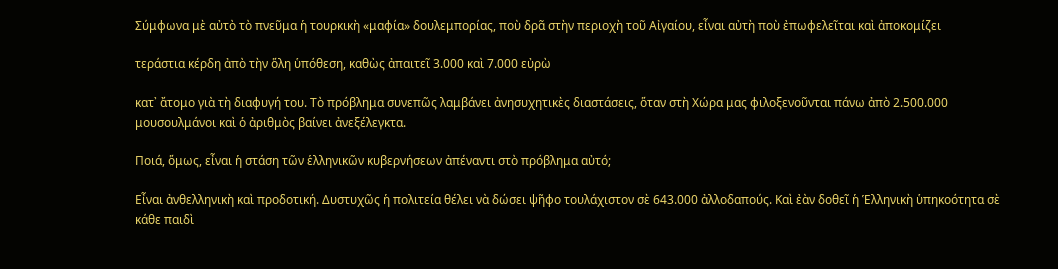Σύμφωνα μὲ αὐτὸ τὸ πνεῦμα ἡ τουρκικὴ «μαφία» δουλεμπορίας, ποὺ δρᾶ στὴν περιοχὴ τοῦ Αἰγαίου, εἶναι αὐτὴ ποὺ ἐπωφελεῖται καὶ ἀποκομίζει

τεράστια κέρδη ἀπὸ τὴν ὅλη ὑπόθεση, καθὼς ἀπαιτεῖ 3.000 καὶ 7.000 εὐρὼ

κατ᾽ ἄτομο γιὰ τὴ διαφυγή του. Τὸ πρόβλημα συνεπῶς λαμβάνει ἀνησυχητικὲς διαστάσεις, ὅταν στὴ Χώρα μας φιλοξενοῦνται πάνω ἀπὸ 2.500.000 μουσουλμάνοι καὶ ὁ ἀριθμὸς βαίνει ἀνεξέλεγκτα.

Ποιά, ὅμως, εἶναι ἡ στάση τῶν ἑλληνικῶν κυβερνήσεων ἀπέναντι στὸ πρόβλημα αὐτό;

Εἶναι ἀνθελληνικὴ καὶ προδοτική. Δυστυχῶς ἡ πολιτεία θέλει νὰ δώσει ψῆφο τουλάχιστον σὲ 643.000 ἀλλοδαπούς. Καὶ ἐὰν δοθεῖ ἡ Ἑλληνικὴ ὑπηκοότητα σὲ κάθε παιδὶ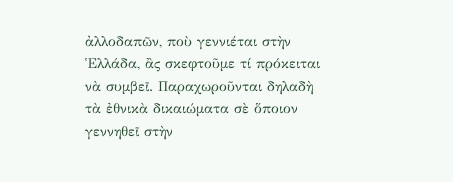ἀλλοδαπῶν, ποὺ γεννιέται στὴν Ἑλλάδα, ἂς σκεφτοῦμε τί πρόκειται νὰ συμβεῖ. Παραχωροῦνται δηλαδὴ τὰ ἐθνικὰ δικαιώματα σὲ ὅποιον γεννηθεῖ στὴν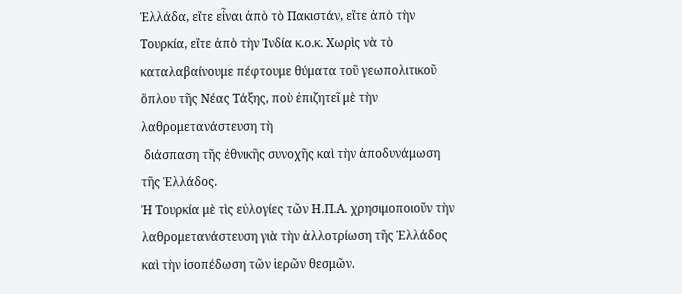Ἑλλάδα, εἴτε εἶναι ἀπὸ τὸ Πακιστάν, εἴτε ἀπὸ τὴν Τουρκία, εἴτε ἀπὸ τὴν Ἰνδία κ.ο.κ. Χωρὶς νὰ τὸ καταλαβαίνουμε πέφτουμε θύματα τοῦ γεωπολιτικοῦ ὅπλου τῆς Νέας Τάξης, ποὺ ἐπιζητεῖ μὲ τὴν λαθρομετανάστευση τὴ
 διάσπαση τῆς ἐθνικῆς συνοχῆς καὶ τὴν ἀποδυνάμωση τῆς Ἑλλάδος.
Ἡ Τουρκία μὲ τὶς εὐλογίες τῶν Η.Π.Α. χρησιμοποιοῦν τὴν λαθρομετανάστευση γιὰ τὴν ἀλλοτρίωση τῆς Ἑλλάδος καὶ τὴν ἰσοπέδωση τῶν ἱερῶν θεσμῶν.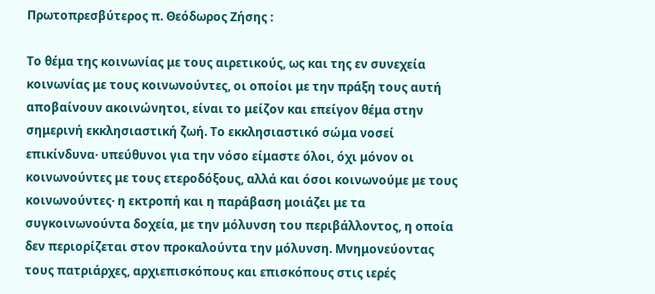Πρωτοπρεσβύτερος π. Θεόδωρος Ζήσης :

Το θέμα της κοινωνίας με τους αιρετικούς, ως και της εν συνεχεία κοινωνίας με τους κοινωνούντες, οι οποίοι με την πράξη τους αυτή αποβαίνουν ακοινώνητοι, είναι το μείζον και επείγον θέμα στην σημερινή εκκλησιαστική ζωή. Το εκκλησιαστικό σώμα νοσεί επικίνδυνα· υπεύθυνοι για την νόσο είμαστε όλοι, όχι μόνον οι κοινωνούντες με τους ετεροδόξους, αλλά και όσοι κοινωνούμε με τους κοινωνούντες· η εκτροπή και η παράβαση μοιάζει με τα συγκοινωνούντα δοχεία, με την μόλυνση του περιβάλλοντος, η οποία δεν περιορίζεται στον προκαλούντα την μόλυνση. Μνημονεύοντας τους πατριάρχες, αρχιεπισκόπους και επισκόπους στις ιερές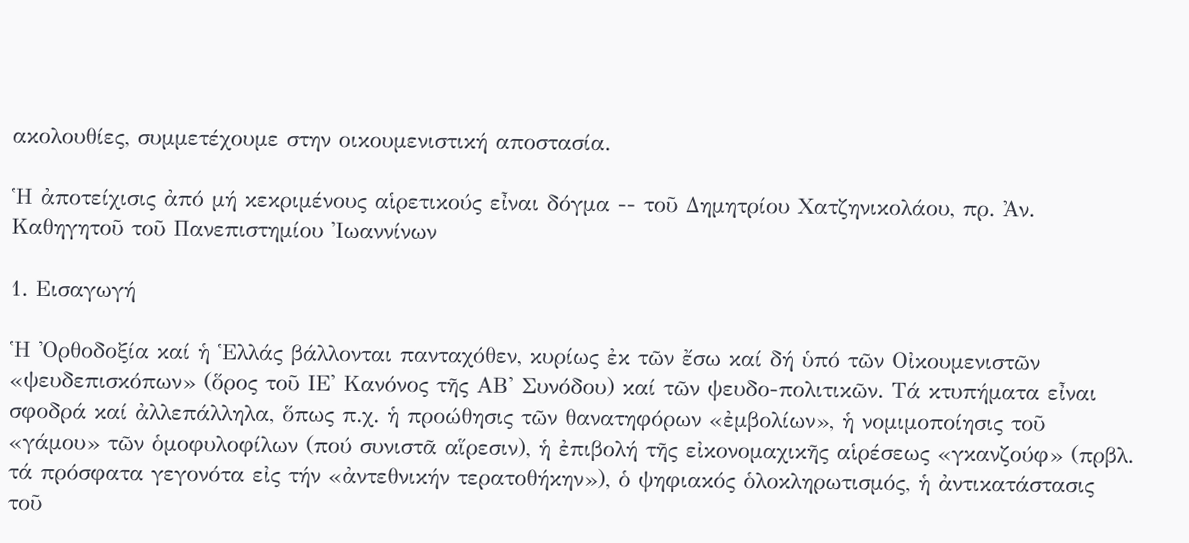ακολουθίες, συμμετέχουμε στην οικουμενιστική αποστασία.

Ἡ ἀποτείχισις ἀπό μή κεκριμένους αἱρετικούς εἶναι δόγμα -- τοῦ Δημητρίου Χατζηνικολάου, πρ. Ἀν. Καθηγητοῦ τοῦ Πανεπιστημίου Ἰωαννίνων

1. Εισαγωγή

Ἡ Ὀρθοδοξία καί ἡ Ἑλλάς βάλλονται πανταχόθεν, κυρίως ἐκ τῶν ἔσω καί δή ὑπό τῶν Οἰκουμενιστῶν «ψευδεπισκόπων» (ὅρος τοῦ ΙΕ' Κανόνος τῆς ΑΒ' Συνόδου) καί τῶν ψευδο-πολιτικῶν. Τά κτυπήματα εἶναι σφοδρά καί ἀλλεπάλληλα, ὅπως π.χ. ἡ προώθησις τῶν θανατηφόρων «ἐμβολίων», ἡ νομιμοποίησις τοῦ «γάμου» τῶν ὁμοφυλοφίλων (πού συνιστᾶ αἵρεσιν), ἡ ἐπιβολή τῆς εἰκονομαχικῆς αἱρέσεως «γκανζούφ» (πρβλ. τά πρόσφατα γεγονότα εἰς τήν «ἀντεθνικήν τερατοθήκην»), ὁ ψηφιακός ὁλοκληρωτισμός, ἡ ἀντικατάστασις τοῦ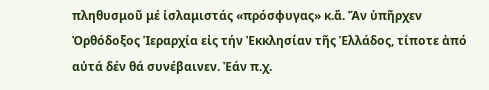πληθυσμοῦ μέ ἰσλαμιστάς «πρόσφυγας» κ.ἄ. Ἄν ὑπῆρχεν Ὀρθόδοξος Ἱεραρχία εἰς τήν Ἐκκλησίαν τῆς Ἑλλάδος, τίποτε ἀπό αὐτά δέν θά συνέβαινεν. Ἐάν π.χ.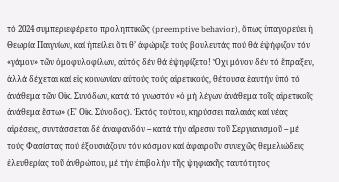τό 2024 συμπεριεφέρετο προληπτικῶς (preemptive behavior), ὅπως ὑπαγορεύει ἡ Θεωρία Παιγνίων, καί ἠπείλει ὅτι θ’ ἀφώριζε τούς βουλευτάς πού θά ἐψήφιζον τόν «γάμον» τῶν ὁμοφυλοφίλων, αὐτός δέν θά ἐψηφίζετο! Ὄχι μόνον δέν τό ἔπραξεν, ἀλλά δέχεται καί εἰς κοινωνίαν αὐτούς τούς αἱρετικούς, θέτουσα ἑαυτήν ὑπό τό ἀνάθεμα τῶν Οἰκ. Συνόδων, κατά τό γνωστόν «ὁ μή λέγων ἀνάθεμα τοῖς αἱρετικοῖς ἀνάθεμα ἔστω» (Ε' Οἰκ. Σύνοδος). Ἐκτός τούτου, κηρύσσει παλαιάς καί νέας αἱρέσεις, συντάσσεται δέ ἀναφανδόν -- κατά τήν αἵρεσιν τοῦ Σεργιανισμοῦ -- μέ τούς Φασίστας πού ἐξουσιάζουν τόν κόσμον καί ἀφαιροῦν συνεχῶς θεμελιώδεις ἐλευθερίας τοῦ ἀνθρώπου, μέ τήν ἐπιβολήν τῆς ψηφιακῆς ταυτότητος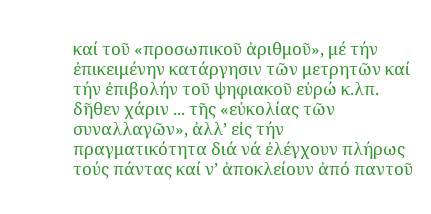καί τοῦ «προσωπικοῦ ἀριθμοῦ», μέ τήν ἐπικειμένην κατάργησιν τῶν μετρητῶν καί τήν ἐπιβολήν τοῦ ψηφιακοῦ εὐρώ κ.λπ. δῆθεν χάριν ... τῆς «εὐκολίας τῶν συναλλαγῶν», ἀλλ’ εἰς τήν πραγματικότητα διά νά ἐλέγχουν πλήρως τούς πάντας καί ν’ ἀποκλείουν ἀπό παντοῦ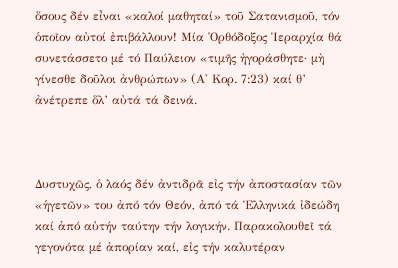ὅσους δέν εἶναι «καλοί μαθηταί» τοῦ Σατανισμοῦ, τόν ὁποῖον αὐτοί ἐπιβάλλουν! Μία Ὀρθόδοξος Ἱεραρχία θά συνετάσσετο μέ τό Παύλειον «τιμῆς ἠγοράσθητε· μὴ γίνεσθε δοῦλοι ἀνθρώπων» (Α' Κορ. 7:23) καί θ’ ἀνέτρεπε ὅλ’ αὐτά τά δεινά.



Δυστυχῶς, ὁ λαός δέν ἀντιδρᾶ εἰς τήν ἀποστασίαν τῶν «ἡγετῶν» του ἀπό τόν Θεόν, ἀπό τά Ἑλληνικά ἰδεώδη καί ἀπό αὐτήν ταύτην τήν λογικήν. Παρακολουθεῖ τά γεγονότα μέ ἀπορίαν καί, εἰς τήν καλυτέραν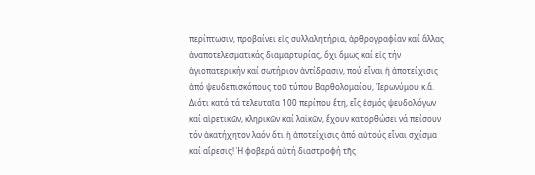περίπτωσιν, προβαίνει εἰς συλλαλητήρια, ἀρθρογραφίαν καί ἄλλας ἀναποτελεσματικάς διαμαρτυρίας, ὄχι ὅμως καί εἰς τήν ἁγιοπατερικήν καί σωτήριον ἀντίδρασιν, πού εἶναι ἡ ἀποτείχισις ἀπό ψευδεπισκόπους τοῦ τύπου Βαρθολομαίου, Ἱερωνύμου κ.ἄ. Διότι κατά τά τελευταῖα 100 περίπου ἔτη, εἷς ἑσμός ψευδολόγων καί αἱρετικῶν, κληρικῶν καί λαϊκῶν, ἔχουν κατορθώσει νά πείσουν τόν ἀκατήχητον λαόν ὅτι ἡ ἀποτείχισις ἀπό αὐτούς εἶναι σχίσμα καί αἵρεσις! Ἡ φοβερά αὐτή διαστροφή τῆς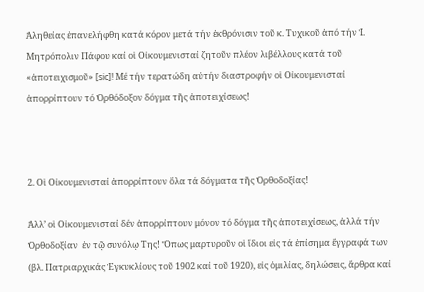Ἀληθείας ἐπανελήφθη κατά κόρον μετά τήν ἐκθρόνισιν τοῦ κ. Τυχικοῦ ἀπό τήν Ἱ. Μητρόπολιν Πάφου καί οἱ Οἰκουμενισταί ζητοῦν πλέον λιβέλλους κατά τοῦ «ἀποτειχισμοῦ» [sic]! Μέ τήν τερατώδη αὐτήν διαστροφήν οἱ Οἰκουμενισταί ἀπορρίπτουν τό Ὀρθόδοξον δόγμα τῆς ἀποτειχίσεως!



2. Οἱ Οἰκουμενισταί ἀπορρίπτουν ὅλα τά δόγματα τῆς Ὀρθοδοξίας!

Ἀλλ’ οἱ Οἰκουμενισταί δέν ἀπορρίπτουν μόνον τό δόγμα τῆς ἀποτειχίσεως, ἀλλά τήν Ὀρθοδοξίαν  ἐν τῷ συνόλῳ Της! Ὅπως μαρτυροῦν οἱ ἴδιοι εἰς τά ἐπίσημα ἔγγραφά των (βλ. Πατριαρχικάς Ἐγκυκλίους τοῦ 1902 καί τοῦ 1920), εἰς ὁμιλίας, δηλώσεις, ἄρθρα καί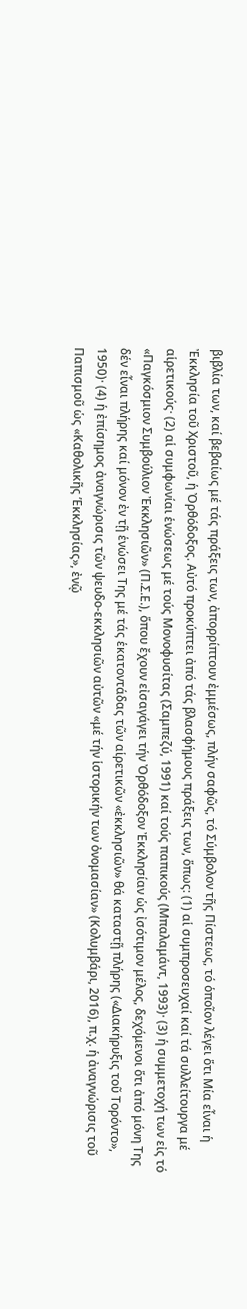βιβλία των, καί βεβαίως μέ τάς πράξεις των, ἀπορρίπτουν ἐμμέσως, πλήν σαφῶς, τό Σύμβολον τῆς Πίστεως, τό ὁποῖον λέγει ὅτι Μία εἶναι ἡ Ἐκκλησία τοῦ Χριστοῦ, ἡ Ὀρθόδοξος. Αὐτό προκύπτει ἀπό τάς βλασφήμους πράξεις των, ὅπως: (1) αἱ συμπροσευχαί καί τά συλλείτουργα μέ αἱρετικούς· (2) αἱ συμφωνίαι ἑνώσεως μέ τούς Μονοφυσίτας (Σαμπεζύ, 1991) καί τούς παπικούς (Μπαλαμάντ, 1993)· (3) ἡ συμμετοχή των εἰς τό «Παγκόσμιον Συμβούλιον Ἐκκλησιῶν» (Π.Σ.Ε.), ὅπου ἔχουν εἰσαγάγει τήν Ὀρθόδοξον Ἐκκλησίαν ὡς ἰσότιμον μέλος, δεχόμενοι ὅτι ἀπό μόνη Της δέν εἶναι πλήρης καί μόνον ἐν τῇ ἑνώσει Της μέ τάς ἑκατοντάδας τῶν αἱρετικῶν «ἐκκλησιῶν» θά καταστῇ πλήρης («Διακήρυξις τοῦ Τορόντο», 1950)· (4) ἡ ἐπίσημος ἀναγνώρισις τῶν ψευδο-εκκλησιῶν αὐτῶν «μέ τήν ἱστορικήν των ὀνομασίαν» (Κολυμβάρι, 2016), π.χ. ἡ ἀναγνώρισις τοῦ Παπισμοῦ ὡς «Καθολικῆς ’Εκκλησίας», ἐνῷ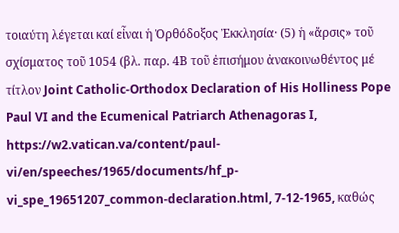τοιαύτη λέγεται καί εἶναι ἡ Ὀρθόδοξος Ἐκκλησία· (5) ἡ «ἄρσις» τοῦ σχίσματος τοῦ 1054 (βλ. παρ. 4Β τοῦ ἐπισήμου ἀνακοινωθέντος μέ τίτλον Joint Catholic-Orthodox Declaration of His Holliness Pope Paul VI and the Ecumenical Patriarch Athenagoras I, https://w2.vatican.va/content/paul-vi/en/speeches/1965/documents/hf_p-vi_spe_19651207_common-declaration.html, 7-12-1965, καθώς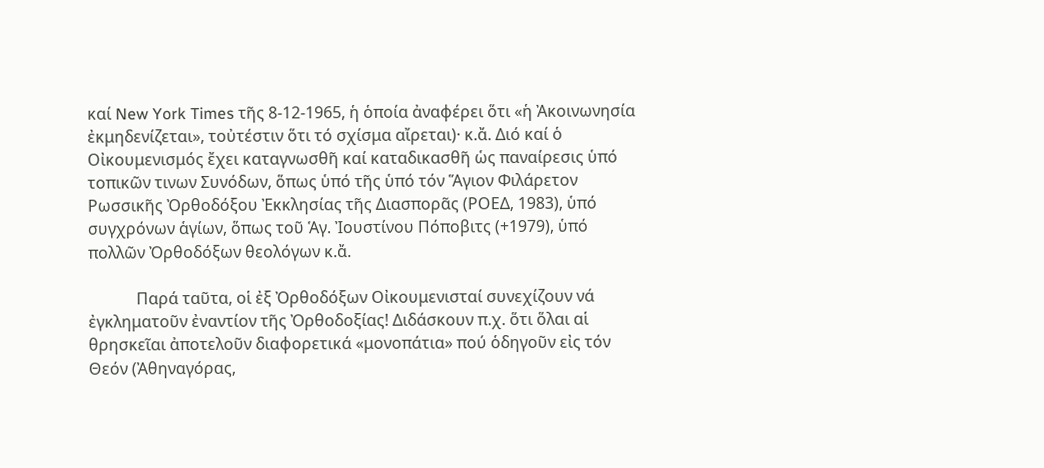καί New York Times τῆς 8-12-1965, ἡ ὁποία ἀναφέρει ὅτι «ἡ Ἀκοινωνησία ἐκμηδενίζεται», τοὐτέστιν ὅτι τό σχίσμα αἴρεται)· κ.ἄ. Διό καί ὁ Οἰκουμενισμός ἔχει καταγνωσθῆ καί καταδικασθῆ ὡς παναίρεσις ὑπό τοπικῶν τινων Συνόδων, ὅπως ὑπό τῆς ὑπό τόν Ἅγιον Φιλάρετον Ρωσσικῆς Ὀρθοδόξου Ἐκκλησίας τῆς Διασπορᾶς (ΡΟΕΔ, 1983), ὑπό συγχρόνων ἁγίων, ὅπως τοῦ Ἁγ. Ἰουστίνου Πόποβιτς (+1979), ὑπό πολλῶν Ὀρθοδόξων θεολόγων κ.ἄ.

            Παρά ταῦτα, οἱ ἐξ Ὀρθοδόξων Οἰκουμενισταί συνεχίζουν νά ἐγκληματοῦν ἐναντίον τῆς Ὀρθοδοξίας! Διδάσκουν π.χ. ὅτι ὅλαι αἱ θρησκεῖαι ἀποτελοῦν διαφορετικά «μονοπάτια» πού ὁδηγοῦν εἰς τόν Θεόν (Ἀθηναγόρας,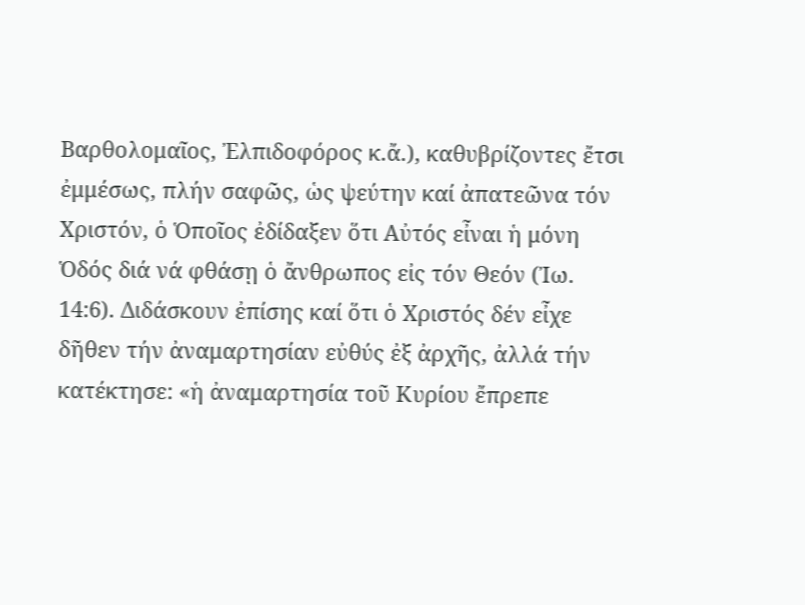Βαρθολομαῖος, Ἐλπιδοφόρος κ.ἄ.), καθυβρίζοντες ἔτσι ἐμμέσως, πλήν σαφῶς, ὡς ψεύτην καί ἀπατεῶνα τόν Χριστόν, ὁ Ὁποῖος ἐδίδαξεν ὅτι Αὐτός εἶναι ἡ μόνη Ὁδός διά νά φθάσῃ ὁ ἄνθρωπος εἰς τόν Θεόν (Ἰω. 14:6). Διδάσκουν ἐπίσης καί ὅτι ὁ Χριστός δέν εἶχε δῆθεν τήν ἀναμαρτησίαν εὐθύς ἐξ ἀρχῆς, ἀλλά τήν κατέκτησε: «ἡ ἀναμαρτησία τοῦ Κυρίου ἔπρεπε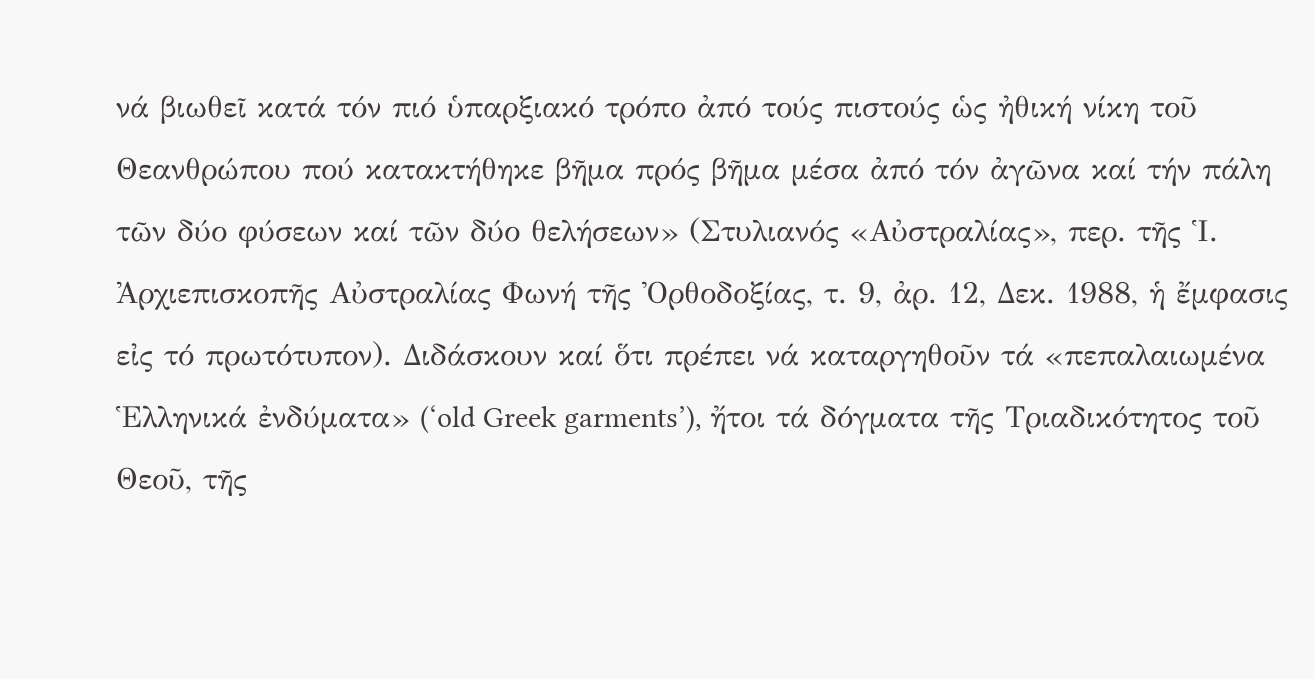νά βιωθεῖ κατά τόν πιό ὑπαρξιακό τρόπο ἀπό τούς πιστούς ὡς ἠθική νίκη τοῦ Θεανθρώπου πού κατακτήθηκε βῆμα πρός βῆμα μέσα ἀπό τόν ἀγῶνα καί τήν πάλη τῶν δύο φύσεων καί τῶν δύο θελήσεων» (Στυλιανός «Αὐστραλίας», περ. τῆς Ἱ. Ἀρχιεπισκοπῆς Αὐστραλίας Φωνή τῆς Ὀρθοδοξίας, τ. 9, ἀρ. 12, Δεκ. 1988, ἡ ἔμφασις εἰς τό πρωτότυπον). Διδάσκουν καί ὅτι πρέπει νά καταργηθοῦν τά «πεπαλαιωμένα Ἑλληνικά ἐνδύματα» (‘old Greek garments’), ἤτοι τά δόγματα τῆς Τριαδικότητος τοῦ Θεοῦ, τῆς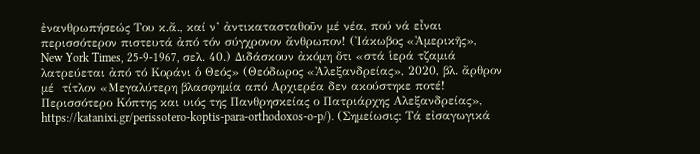ἐνανθρωπήσεώς Του κ.ἄ., καί ν’ ἀντικατασταθοῦν μέ νέα, πού νά εἶναι περισσότερον πιστευτά ἀπό τόν σύγχρονον ἄνθρωπον! (Ἰάκωβος «Ἀμερικῆς», New York Times, 25-9-1967, σελ. 40.) Διδάσκουν ἀκόμη ὅτι «στά ἱερά τζαμιά λατρεύεται ἀπό τό Κοράνι ὁ Θεός» (Θεόδωρος «Ἀλεξανδρείας», 2020, βλ. ἄρθρον μέ  τίτλον «Μεγαλύτερη βλασφημία από Αρχιερέα δεν ακούστηκε ποτέ! Περισσότερο Κόπτης και υιός της Πανθρησκείας ο Πατριάρχης Αλεξανδρείας», https://katanixi.gr/perissotero-koptis-para-orthodoxos-o-p/). (Σημείωσις: Τά εἰσαγωγικά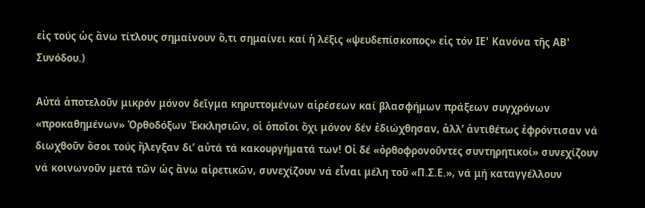εἰς τούς ὡς ἄνω τίτλους σημαίνουν ὅ,τι σημαίνει καί ἡ λέξις «ψευδεπίσκοπος» εἰς τόν ΙΕ' Κανόνα τῆς ΑΒ' Συνόδου.)

Αὐτά ἀποτελοῦν μικρόν μόνον δεῖγμα κηρυττομένων αἱρέσεων καί βλασφήμων πράξεων συγχρόνων «προκαθημένων» Ὀρθοδόξων Ἐκκλησιῶν, οἱ ὁποῖοι ὄχι μόνον δέν ἐδιώχθησαν, ἀλλ’ ἀντιθέτως ἐφρόντισαν νά διωχθοῦν ὅσοι τούς ἤλεγξαν δι’ αὐτά τά κακουργήματά των! Οἱ δέ «ὀρθοφρονοῦντες συντηρητικοί» συνεχίζουν νά κοινωνοῦν μετά τῶν ὡς ἄνω αἱρετικῶν, συνεχίζουν νά εἶναι μέλη τοῦ «Π.Σ.Ε.», νά μή καταγγέλλουν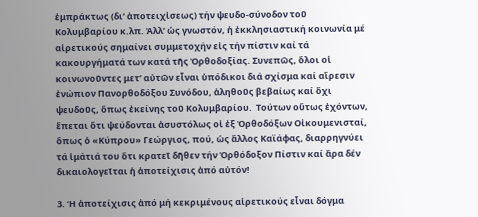ἐμπράκτως (δι’ ἀποτειχἰσεως) τήν ψευδο-σύνοδον τοῦ Κολυμβαρίου κ.λπ. Ἀλλ’ ὡς γνωστόν, ἡ ἐκκλησιαστική κοινωνία μέ αἱρετικούς σημαίνει συμμετοχήν εἰς τήν πίστιν καί τά κακουργήματά των κατά τῆς Ὀρθοδοξίας. Συνεπῶς, ὅλοι οἱ κοινωνοῦντες μετ’ αὐτῶν εἶναι ὑπόδικοι διά σχίσμα καί αἵρεσιν ἐνώπιον Πανορθοδόξου Συνόδου, ἀληθοῦς βεβαίως καί ὄχι ψευδοῦς, ὅπως ἐκείνης τοῦ Κολυμβαρίου.  Τούτων οὕτως ἐχόντων, ἕπεται ὅτι ψεύδονται ἀσυστόλως οἱ ἐξ Ὀρθοδόξων Οἰκουμενισταί, ὅπως ὁ «Κύπρου» Γεώργιος, πού, ὡς ἄλλος Καϊάφας, διαρρηγνύει τά ἱμάτιά του ὅτι κρατεῖ δῆθεν τήν Ὀρθόδοξον Πίστιν καί ἄρα δέν δικαιολογεῖται ἡ ἀποτείχισις ἀπό αὐτόν!

3. Ἡ ἀποτείχισις ἀπό μή κεκριμένους αἱρετικούς εἶναι δόγμα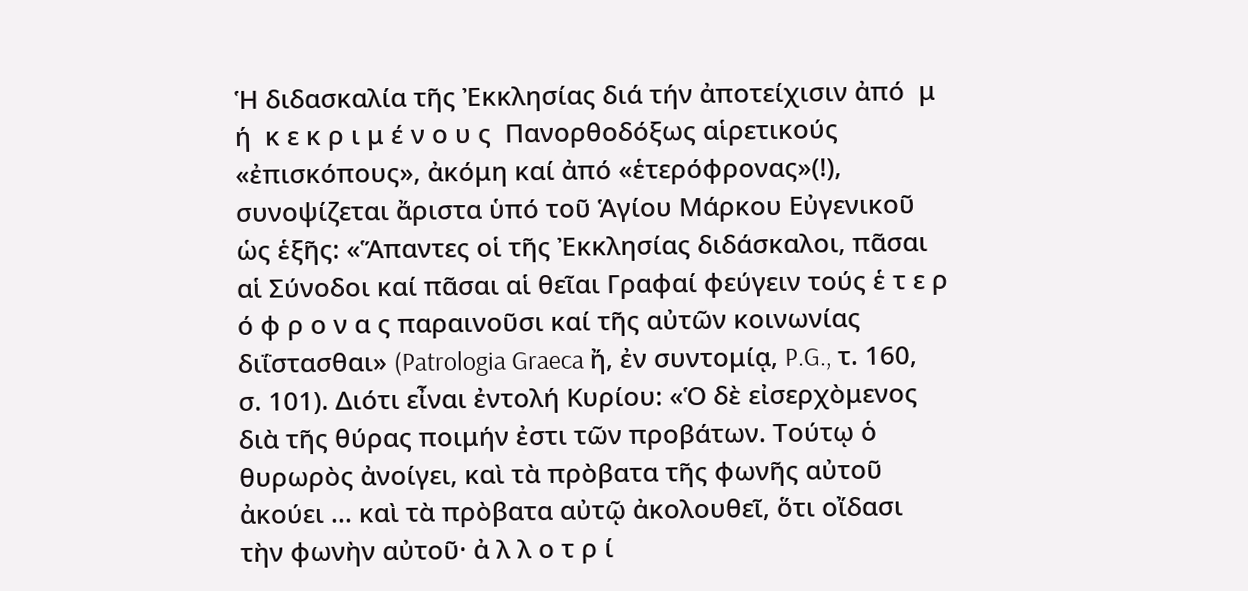Ἡ διδασκαλία τῆς Ἐκκλησίας διά τήν ἀποτείχισιν ἀπό  μ ή  κ ε κ ρ ι μ έ ν ο υ ς  Πανορθοδόξως αἱρετικούς «ἐπισκόπους», ἀκόμη καί ἀπό «ἑτερόφρονας»(!), συνοψίζεται ἄριστα ὑπό τοῦ Ἁγίου Μάρκου Εὐγενικοῦ ὡς ἑξῆς: «Ἅπαντες οἱ τῆς Ἐκκλησίας διδάσκαλοι, πᾶσαι αἱ Σύνοδοι καί πᾶσαι αἱ θεῖαι Γραφαί φεύγειν τούς ἑ τ ε ρ ό φ ρ ο ν α ς παραινοῦσι καί τῆς αὐτῶν κοινωνίας διΐστασθαι» (Patrologia Graeca ἤ, ἐν συντομίᾳ, P.G., τ. 160, σ. 101). Διότι εἶναι ἐντολή Κυρίου: «Ὁ δὲ εἰσερχὸμενος διὰ τῆς θύρας ποιμήν ἐστι τῶν προβάτων. Τούτῳ ὁ θυρωρὸς ἀνοίγει, καὶ τὰ πρὸβατα τῆς φωνῆς αὐτοῦ ἀκούει ... καὶ τὰ πρὸβατα αὐτῷ ἀκολουθεῖ, ὅτι οἴδασι τὴν φωνὴν αὐτοῦ· ἀ λ λ ο τ ρ ί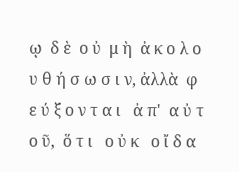ῳ  δ ὲ  ο ὐ  μ ὴ  ἀ κ ο λ ο υ θ ή σ ω σ ι ν, ἀλλὰ  φ ε ύ ξ ο ν τ α ι   ἀ π'  α ὐ τ ο ῦ,  ὅ τ ι   ο ὐ κ   ο ἴ δ α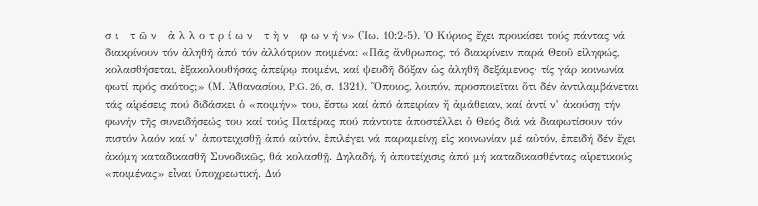σ ι   τ ῶ ν   ἀ λ λ ο τ ρ ί ω ν   τ ὴ ν   φ ω ν ή ν» (Ἰω. 10:2-5). Ὁ Κύριος ἔχει προικίσει τούς πάντας νά διακρίνουν τόν ἀληθῆ ἀπό τόν ἀλλότριον ποιμένα: «Πᾶς ἄνθρωπος, τό διακρίνειν παρά Θεοῦ εἰληφώς, κολασθήσεται, ἐξακολουθήσας ἀπείρῳ ποιμένι, καί ψευδῆ δόξαν ὡς ἀληθῆ δεξάμενος· τίς γάρ κοινωνία φωτί πρός σκότος;» (Μ. Ἀθανασίου, P.G. 26, σ. 1321). Ὅποιος, λοιπόν, προσποιεῖται ὅτι δέν ἀντιλαμβάνεται τάς αἱρέσεις πού διδάσκει ὁ «ποιμήν» του, ἔστω καί ἀπό ἀπειρίαν ἤ ἀμάθειαν, καί ἀντί ν’ ἀκούσῃ τήν φωνήν τῆς συνειδήσεώς του καί τούς Πατέρας πού πάντοτε ἀποστέλλει ὁ Θεός διά νά διαφωτίσουν τόν πιστόν λαόν καί ν’ ἀποτειχισθῇ ἀπό αὐτόν, ἐπιλέγει νά παραμείνῃ εἰς κοινωνίαν μέ αὐτόν, ἐπειδή δέν ἔχει ἀκόμη καταδικασθῆ Συνοδικῶς, θά κολασθῇ. Δηλαδή, ἡ ἀποτείχισις ἀπό μή καταδικασθέντας αἱρετικούς «ποιμένας» εἶναι ὑποχρεωτική. Διό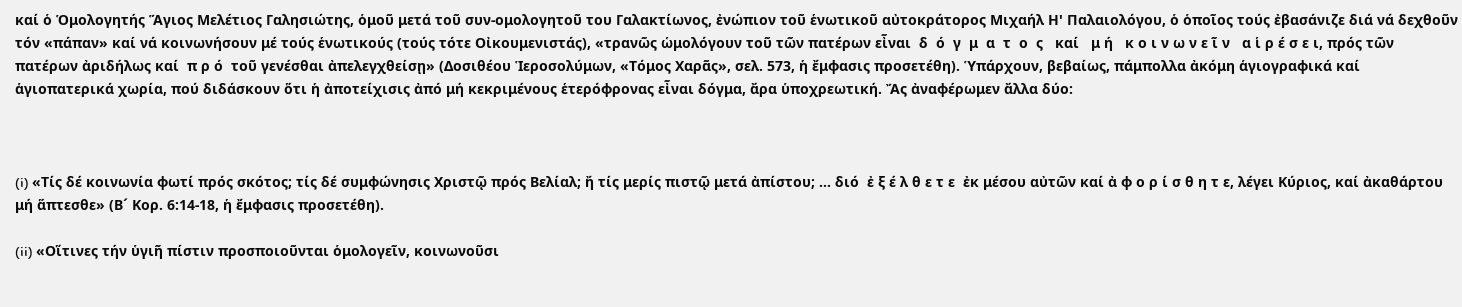καί ὁ Ὁμολογητής Ἅγιος Μελέτιος Γαλησιώτης, ὁμοῦ μετά τοῦ συν-ομολογητοῦ του Γαλακτίωνος, ἐνώπιον τοῦ ἑνωτικοῦ αὐτοκράτορος Μιχαήλ Η' Παλαιολόγου, ὁ ὁποῖος τούς ἐβασάνιζε διά νά δεχθοῦν τόν «πάπαν» καί νά κοινωνήσουν μέ τούς ἑνωτικούς (τούς τότε Οἰκουμενιστάς), «τρανῶς ὡμολόγουν τοῦ τῶν πατέρων εἶναι  δ  ό  γ  μ  α  τ  ο  ς   καί   μ ή   κ ο ι ν ω ν ε ῖ ν   α ἱ ρ έ σ ε ι, πρός τῶν πατέρων ἀριδήλως καί  π ρ ό  τοῦ γενέσθαι ἀπελεγχθείσῃ» (Δοσιθέου Ἱεροσολύμων, «Τόμος Χαρᾶς», σελ. 573, ἡ ἔμφασις προσετέθη). Ὑπάρχουν, βεβαίως, πάμπολλα ἀκόμη ἁγιογραφικά καί ἁγιοπατερικά χωρία, πού διδάσκουν ὅτι ἡ ἀποτείχισις ἀπό μή κεκριμένους ἑτερόφρονας εἶναι δόγμα, ἄρα ὑποχρεωτική. Ἄς ἀναφέρωμεν ἄλλα δύο:



(i) «Τίς δέ κοινωνία φωτί πρός σκότος; τίς δέ συμφώνησις Χριστῷ πρός Βελίαλ; ἤ τίς μερίς πιστῷ μετά ἀπίστου; ... διό  ἐ ξ έ λ θ ε τ ε  ἐκ μέσου αὐτῶν καί ἀ φ ο ρ ί σ θ η τ ε, λέγει Κύριος, καί ἀκαθάρτου μή ἅπτεσθε» (Β´ Κορ. 6:14-18, ἡ ἔμφασις προσετέθη).

(ii) «Οἵτινες τήν ὑγιῆ πίστιν προσποιοῦνται ὁμολογεῖν, κοινωνοῦσι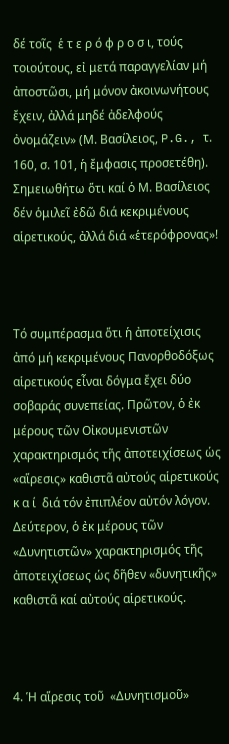δέ τοῖς  ἑ τ ε ρ ό φ ρ ο σ ι, τούς τοιούτους, εἰ μετά παραγγελίαν μή ἀποστῶσι, μή μόνον ἀκοινωνήτους ἔχειν, ἀλλά μηδέ ἀδελφούς ὀνομάζειν» (Μ. Βασίλειος, P.G., τ. 160, σ. 101, ἡ ἔμφασις προσετέθη). Σημειωθήτω ὅτι καί ὁ Μ. Βασίλειος δέν ὁμιλεῖ ἐδῶ διά κεκριμένους αἱρετικούς, ἀλλά διά «ἑτερόφρονας»!



Τό συμπέρασμα ὅτι ἡ ἀποτείχισις ἀπό μή κεκριμένους Πανορθοδόξως αἱρετικούς εἶναι δόγμα ἔχει δύο σοβαράς συνεπείας. Πρῶτον, ὁ ἐκ μέρους τῶν Οἰκουμενιστῶν χαρακτηρισμός τῆς ἀποτειχίσεως ὡς «αἵρεσις» καθιστᾶ αὐτούς αἱρετικούς  κ α ί  διά τόν ἐπιπλέον αὐτόν λόγον. Δεύτερον, ὁ ἐκ μέρους τῶν «Δυνητιστῶν» χαρακτηρισμός τῆς ἀποτειχίσεως ὡς δῆθεν «δυνητικῆς» καθιστᾶ καί αὐτούς αἱρετικούς.



4. Ἡ αἵρεσις τοῦ  «Δυνητισμοῦ»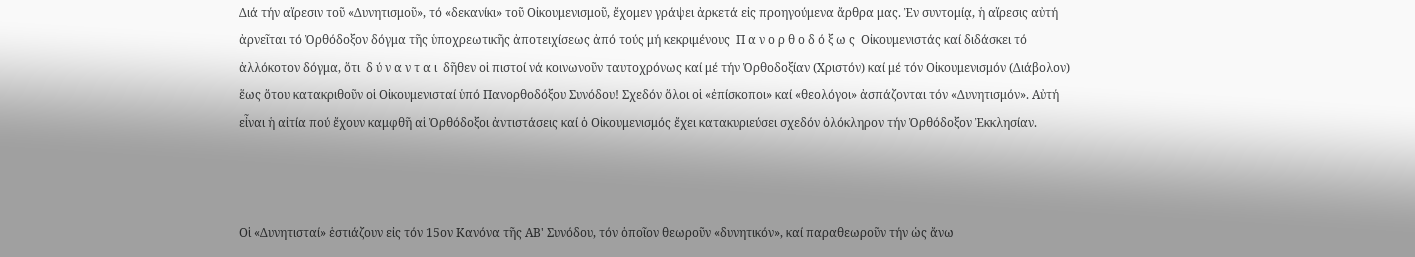Διά τήν αἵρεσιν τοῦ «Δυνητισμοῦ», τό «δεκανίκι» τοῦ Οἰκουμενισμοῦ, ἔχομεν γράψει ἀρκετά εἰς προηγούμενα ἄρθρα μας. Ἐν συντομίᾳ, ἡ αἵρεσις αὐτή ἀρνεῖται τό Ὀρθόδοξον δόγμα τῆς ὑποχρεωτικῆς ἀποτειχίσεως ἀπό τούς μή κεκριμένους  Π α ν ο ρ θ ο δ ό ξ ω ς  Οἰκουμενιστάς καί διδάσκει τό ἀλλόκοτον δόγμα, ὅτι  δ ύ ν α ν τ α ι  δῆθεν οἱ πιστοί νά κοινωνοῦν ταυτοχρόνως καί μέ τήν Ὀρθοδοξίαν (Χριστόν) καί μέ τόν Οἰκουμενισμόν (Διάβολον) ἕως ὅτου κατακριθοῦν οἱ Οἰκουμενισταί ὑπό Πανορθοδόξου Συνόδου! Σχεδόν ὅλοι οἱ «ἐπίσκοποι» καί «θεολόγοι» ἀσπάζονται τόν «Δυνητισμόν». Αὐτή εἶναι ἡ αἰτία πού ἔχουν καμφθῆ αἱ Ὀρθόδοξοι ἀντιστάσεις καί ὁ Οἰκουμενισμός ἔχει κατακυριεύσει σχεδόν ὁλόκληρον τήν Ὀρθόδοξον Ἐκκλησίαν.



Οἱ «Δυνητισταί» ἑστιάζουν εἰς τόν 15ον Κανόνα τῆς ΑΒ' Συνόδου, τόν ὁποῖον θεωροῦν «δυνητικόν», καί παραθεωροῦν τήν ὡς ἄνω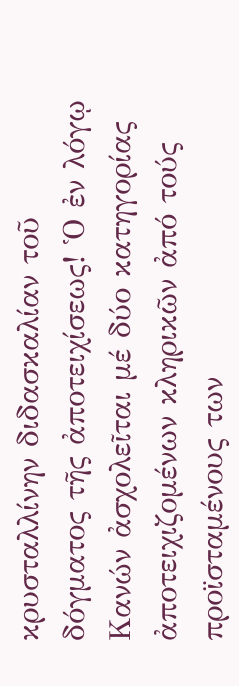κρυσταλλίνην διδασκαλίαν τοῦ δόγματος τῆς ἀποτειχίσεως! Ὁ ἐν λόγῳ Κανών ἀσχολεῖται μέ δύο κατηγορίας ἀποτειχιζομένων κληρικῶν ἀπό τούς προϊσταμένους των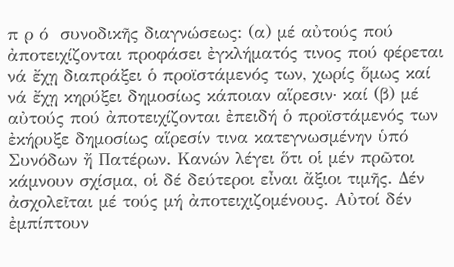π ρ ό  συνοδικῆς διαγνώσεως: (α) μέ αὐτούς πού ἀποτειχίζονται προφάσει ἐγκλήματός τινος πού φέρεται νά ἔχῃ διαπράξει ὁ προϊστάμενός των, χωρίς ὅμως καί νά ἔχῃ κηρύξει δημοσίως κάποιαν αἵρεσιν· καί (β) μέ αὐτούς πού ἀποτειχίζονται ἐπειδή ὁ προϊστάμενός των ἐκήρυξε δημοσίως αἵρεσίν τινα κατεγνωσμένην ὑπό Συνόδων ἤ Πατέρων. Κανών λέγει ὅτι οἱ μέν πρῶτοι κάμνουν σχίσμα, οἱ δέ δεύτεροι εἶναι ἄξιοι τιμῆς. Δέν ἀσχολεῖται μέ τούς μή ἀποτειχιζομένους. Αὐτοί δέν ἐμπίπτουν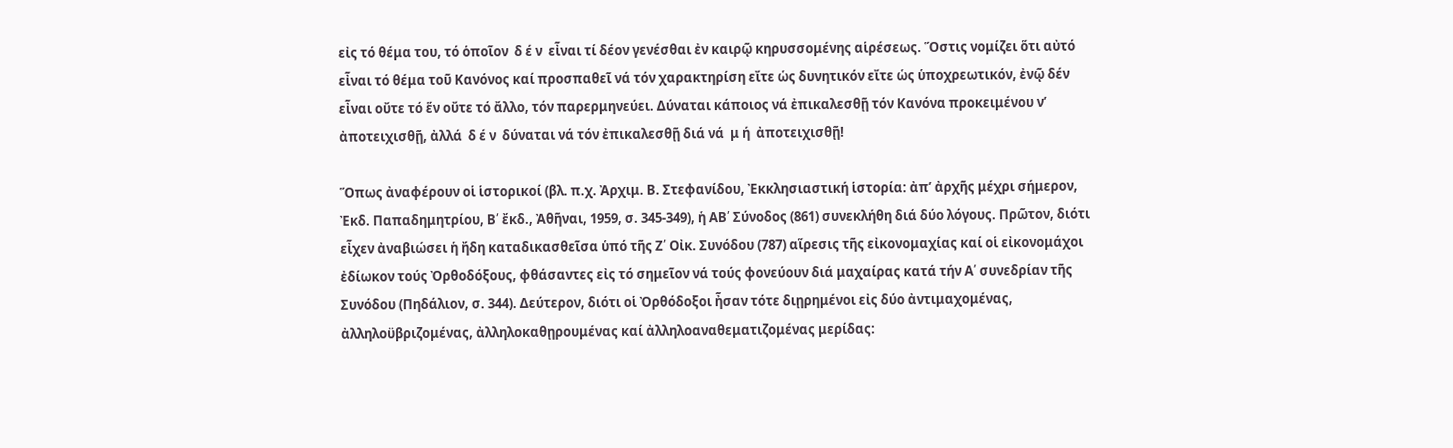εἰς τό θέμα του, τό ὁποῖον  δ έ ν  εἶναι τί δέον γενέσθαι ἐν καιρῷ κηρυσσομένης αἱρέσεως. Ὅστις νομίζει ὅτι αὐτό εἶναι τό θέμα τοῦ Κανόνος καί προσπαθεῖ νά τόν χαρακτηρίση εἴτε ὡς δυνητικόν εἴτε ὡς ὑποχρεωτικόν, ἐνῷ δέν εἶναι οὔτε τό ἕν οὔτε τό ἄλλο, τόν παρερμηνεύει. Δύναται κάποιος νά ἐπικαλεσθῇ τόν Κανόνα προκειμένου ν’ ἀποτειχισθῇ, ἀλλά  δ έ ν  δύναται νά τόν ἐπικαλεσθῇ διά νά  μ ή  ἀποτειχισθῇ!

Ὅπως ἀναφέρουν οἱ ἱστορικοί (βλ. π.χ. Ἀρχιμ. Β. Στεφανίδου, Ἐκκλησιαστική ἱστορία: ἀπ’ ἀρχῆς μέχρι σήμερον, Ἐκδ. Παπαδημητρίου, Β՛ ἔκδ., Ἀθῆναι, 1959, σ. 345-349), ἡ ΑΒ՛ Σύνοδος (861) συνεκλήθη διά δύο λόγους. Πρῶτον, διότι εἶχεν ἀναβιώσει ἡ ἤδη καταδικασθεῖσα ὑπό τῆς Ζ՛ Οἰκ. Συνόδου (787) αἵρεσις τῆς εἰκονομαχίας καί οἱ εἰκονομάχοι ἐδίωκον τούς Ὀρθοδόξους, φθάσαντες εἰς τό σημεῖον νά τούς φονεύουν διά μαχαίρας κατά τήν Α՛ συνεδρίαν τῆς Συνόδου (Πηδάλιον, σ. 344). Δεύτερον, διότι οἱ Ὀρθόδοξοι ἦσαν τότε διῃρημένοι εἰς δύο ἀντιμαχομένας, ἀλληλοϋβριζομένας, ἀλληλοκαθῃρουμένας καί ἀλληλοαναθεματιζομένας μερίδας: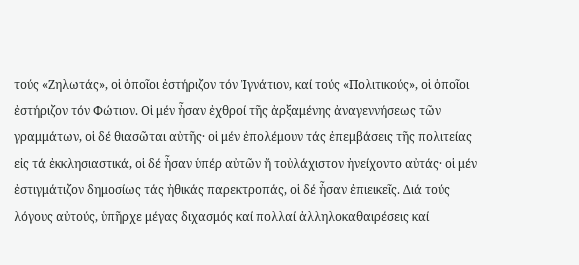τούς «Ζηλωτάς», οἱ ὁποῖοι ἐστήριζον τόν Ἰγνάτιον, καί τούς «Πολιτικούς», οἱ ὁποῖοι ἐστήριζον τόν Φώτιον. Οἱ μέν ἦσαν ἐχθροί τῆς ἀρξαμένης ἀναγεννήσεως τῶν γραμμάτων, οἱ δέ θιασῶται αὐτῆς· οἱ μέν ἐπολέμουν τάς ἐπεμβάσεις τῆς πολιτείας εἰς τά ἐκκλησιαστικά, οἱ δέ ἦσαν ὑπέρ αὐτῶν ἤ τοὐλάχιστον ἠνείχοντο αὐτάς· οἱ μέν ἐστιγμάτιζον δημοσίως τάς ἠθικάς παρεκτροπάς, οἱ δέ ἦσαν ἐπιεικεῖς. Διά τούς λόγους αὐτούς, ὑπῆρχε μέγας διχασμός καί πολλαί ἀλληλοκαθαιρέσεις καί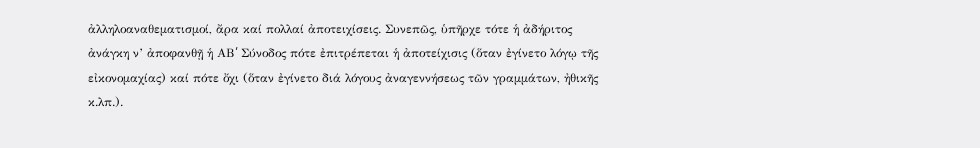ἀλληλοαναθεματισμοί, ἄρα καί πολλαί ἀποτειχίσεις. Συνεπῶς, ὑπῆρχε τότε ἡ ἀδήριτος ἀνάγκη ν’ ἀποφανθῇ ἡ ΑΒ՛ Σύνοδος πότε ἐπιτρέπεται ἡ ἀποτείχισις (ὅταν ἐγίνετο λόγῳ τῆς εἰκονομαχίας) καί πότε ὄχι (ὅταν ἐγίνετο διά λόγους ἀναγεννήσεως τῶν γραμμάτων, ἠθικῆς κ.λπ.).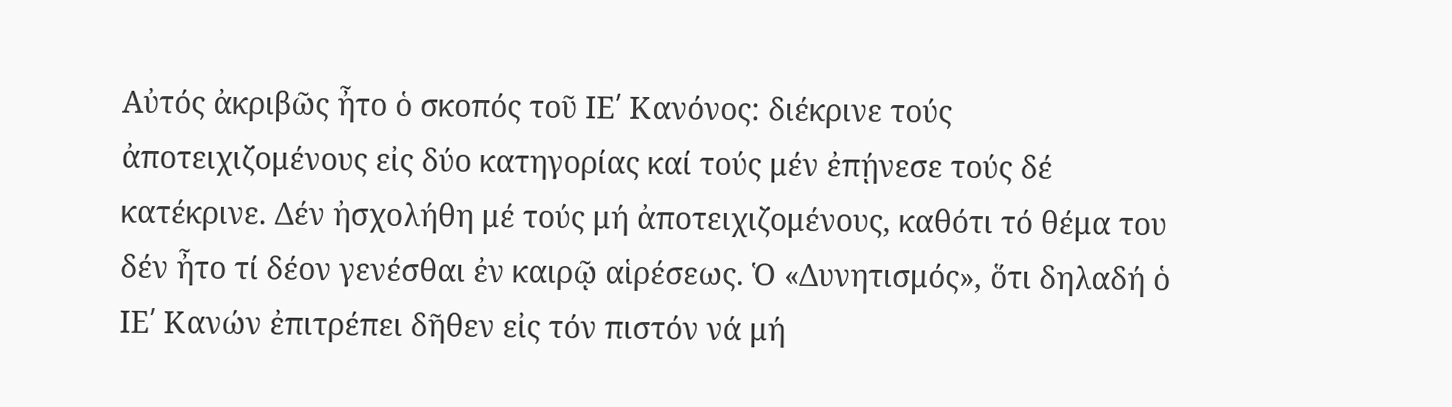Αὐτός ἀκριβῶς ἦτο ὁ σκοπός τοῦ ΙΕ՛ Κανόνος: διέκρινε τούς ἀποτειχιζομένους εἰς δύο κατηγορίας καί τούς μέν ἐπῄνεσε τούς δέ κατέκρινε. Δέν ἠσχολήθη μέ τούς μή ἀποτειχιζομένους, καθότι τό θέμα του δέν ἦτο τί δέον γενέσθαι ἐν καιρῷ αἱρέσεως. Ὁ «Δυνητισμός», ὅτι δηλαδή ὁ ΙΕ՛ Κανών ἐπιτρέπει δῆθεν εἰς τόν πιστόν νά μή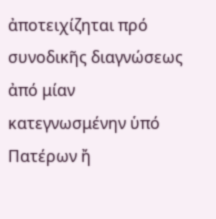ἀποτειχίζηται πρό συνοδικῆς διαγνώσεως ἀπό μίαν κατεγνωσμένην ὑπό Πατέρων ἤ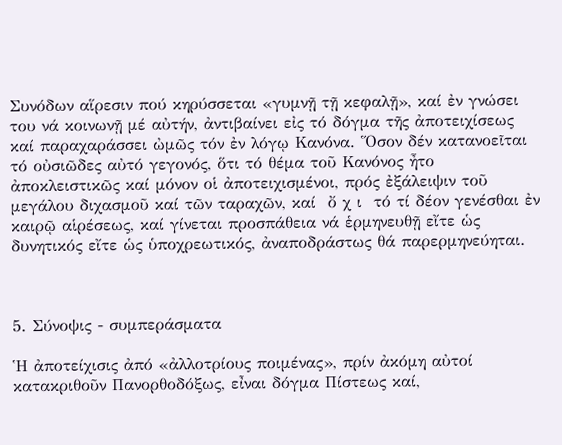Συνόδων αἵρεσιν πού κηρύσσεται «γυμνῇ τῇ κεφαλῇ», καί ἐν γνώσει του νά κοινωνῇ μέ αὐτήν, ἀντιβαίνει εἰς τό δόγμα τῆς ἀποτειχίσεως καί παραχαράσσει ὠμῶς τόν ἐν λόγῳ Κανόνα. Ὅσον δέν κατανοεῖται τό οὐσιῶδες αὐτό γεγονός, ὅτι τό θέμα τοῦ Κανόνος ἦτο ἀποκλειστικῶς καί μόνον οἱ ἀποτειχισμένοι, πρός ἐξάλειψιν τοῦ μεγάλου διχασμοῦ καί τῶν ταραχῶν, καί  ὄ χ ι  τό τί δέον γενέσθαι ἐν καιρῷ αἱρέσεως, καί γίνεται προσπάθεια νά ἑρμηνευθῇ εἴτε ὡς δυνητικός εἴτε ὡς ὑποχρεωτικός, ἀναποδράστως θά παρερμηνεύηται.



5. Σύνοψις - συμπεράσματα

Ἡ ἀποτείχισις ἀπό «ἀλλοτρίους ποιμένας», πρίν ἀκόμη αὐτοί κατακριθοῦν Πανορθοδόξως, εἶναι δόγμα Πίστεως καί,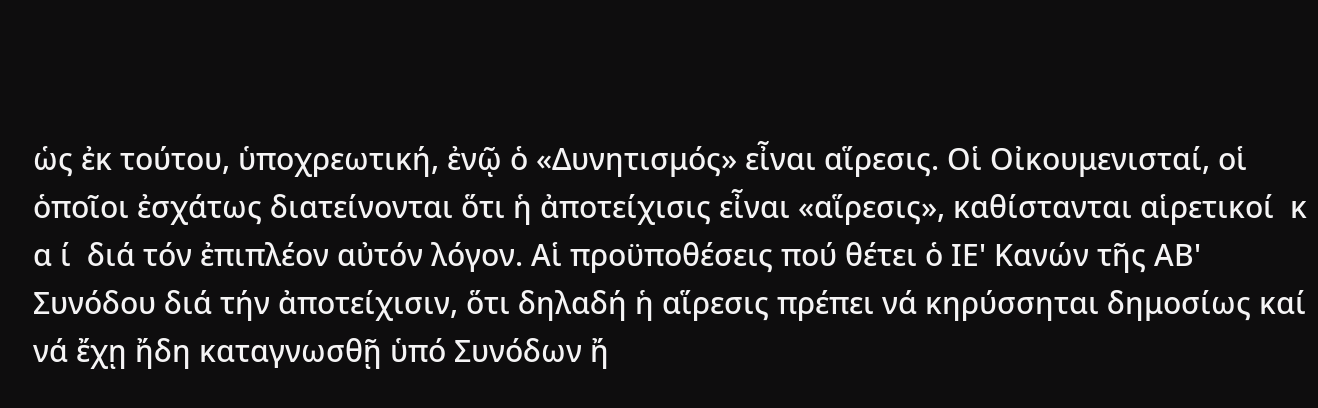ὡς ἐκ τούτου, ὑποχρεωτική, ἐνῷ ὁ «Δυνητισμός» εἶναι αἵρεσις. Οἱ Οἰκουμενισταί, οἱ ὁποῖοι ἐσχάτως διατείνονται ὅτι ἡ ἀποτείχισις εἶναι «αἵρεσις», καθίστανται αἱρετικοί  κ α ί  διά τόν ἐπιπλέον αὐτόν λόγον. Αἱ προϋποθέσεις πού θέτει ὁ ΙΕ' Κανών τῆς ΑΒ' Συνόδου διά τήν ἀποτείχισιν, ὅτι δηλαδή ἡ αἵρεσις πρέπει νά κηρύσσηται δημοσίως καί νά ἔχῃ ἤδη καταγνωσθῇ ὑπό Συνόδων ἤ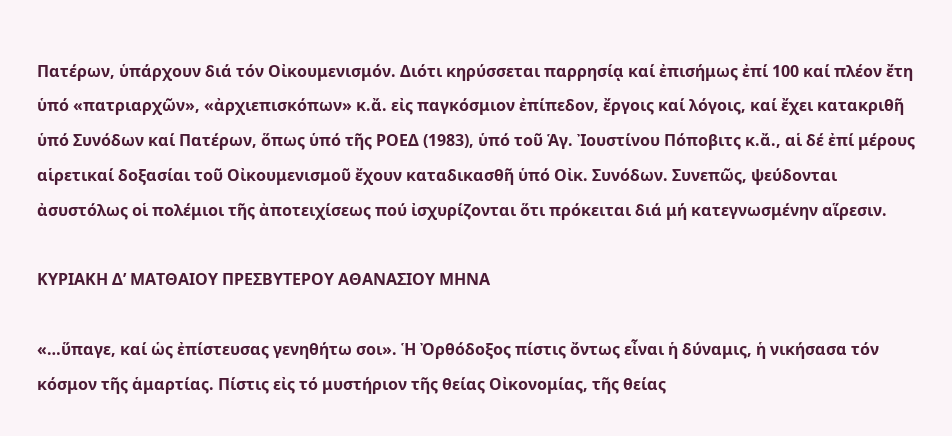Πατέρων, ὑπάρχουν διά τόν Οἰκουμενισμόν. Διότι κηρύσσεται παρρησίᾳ καί ἐπισήμως ἐπί 100 καί πλέον ἔτη ὑπό «πατριαρχῶν», «ἀρχιεπισκόπων» κ.ἄ. εἰς παγκόσμιον ἐπίπεδον, ἔργοις καί λόγοις, καί ἔχει κατακριθῆ ὑπό Συνόδων καί Πατέρων, ὅπως ὑπό τῆς ΡΟΕΔ (1983), ὑπό τοῦ Ἁγ. Ἰουστίνου Πόποβιτς κ.ἄ., αἱ δέ ἐπί μέρους αἱρετικαί δοξασίαι τοῦ Οἰκουμενισμοῦ ἔχουν καταδικασθῆ ὑπό Οἰκ. Συνόδων. Συνεπῶς, ψεύδονται ἀσυστόλως οἱ πολέμιοι τῆς ἀποτειχίσεως πού ἰσχυρίζονται ὅτι πρόκειται διά μή κατεγνωσμένην αἵρεσιν.

ΚΥΡΙΑΚΗ Δ’ ΜΑΤΘΑΙΟΥ ΠΡΕΣΒΥΤΕΡΟΥ ΑΘΑΝΑΣΙΟΥ ΜΗΝΑ

«…ὕπαγε, καί ὡς ἐπίστευσας γενηθήτω σοι». Ἡ Ὀρθόδοξος πίστις ὄντως εἶναι ἡ δύναμις, ἡ νικήσασα τόν κόσμον τῆς ἁμαρτίας. Πίστις εἰς τό μυστήριον τῆς θείας Οἰκονομίας, τῆς θείας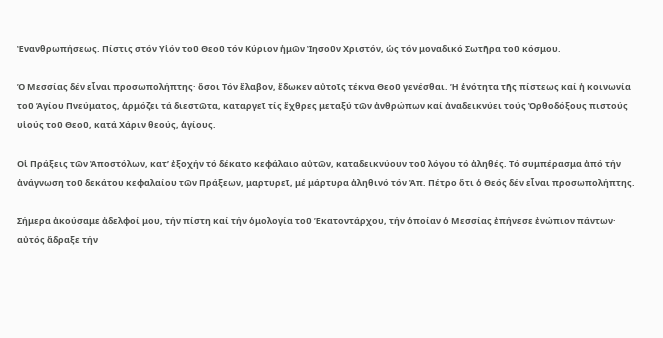Ἐνανθρωπήσεως. Πίστις στόν Υἱόν τοῦ Θεοῦ τόν Κύριον ἡμῶν Ἰησοῦν Χριστόν, ὡς τόν μοναδικό Σωτῆρα τοῦ κόσμου.

Ὁ Μεσσίας δέν εἶναι προσωπολήπτης· ὅσοι Τόν ἔλαβον, ἔδωκεν αὐτοῖς τέκνα Θεοῦ γενέσθαι. Ἡ ἑνότητα τῆς πίστεως καί ἡ κοινωνία τοῦ Ἁγίου Πνεύματος, ἁρμόζει τά διεστῶτα, καταργεῖ τίς ἔχθρες μεταξύ τῶν ἀνθρώπων καί ἀναδεικνύει τούς Ὀρθοδόξους πιστούς υἱούς τοῦ Θεοῦ, κατά Χάριν θεούς, ἁγίους.

Οἱ Πράξεις τῶν Ἀποστόλων, κατ’ ἐξοχήν τό δέκατο κεφάλαιο αὐτῶν, καταδεικνύουν τοῦ λόγου τό ἀληθές. Τό συμπέρασμα ἀπό τήν ἀνάγνωση τοῦ δεκάτου κεφαλαίου τῶν Πράξεων, μαρτυρεῖ, μέ μάρτυρα ἀληθινό τόν Ἀπ. Πέτρο ὅτι ὁ Θεός δέν εἶναι προσωπολήπτης.

Σήμερα ἀκούσαμε ἀδελφοί μου, τήν πίστη καί τήν ὁμολογία τοῦ Ἑκατοντάρχου, τήν ὁποίαν ὁ Μεσσίας ἐπήνεσε ἐνώπιον πάντων· αὐτός ἅδραξε τήν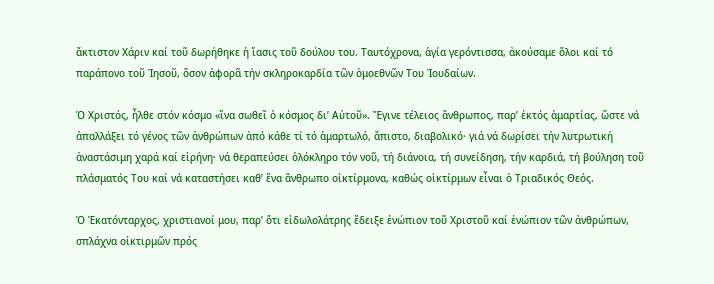ἄκτιστον Χάριν καί τοῦ δωρήθηκε ἡ ἴασις τοῦ δούλου του. Ταυτόχρονα, ἁγία γερόντισσα, ἀκούσαμε ὅλοι καί τό παράπονο τοῦ Ἰησοῦ, ὅσον ἀφορᾶ τήν σκληροκαρδία τῶν ὁμοεθνῶν Του Ἰουδαίων.

Ὁ Χριστός, ἦλθε στόν κόσμο «ἵνα σωθεῖ ὁ κόσμος δι’ Αὐτοῦ». Ἔγινε τέλειος ἄνθρωπος, παρ’ ἐκτός ἁμαρτίας, ὥστε νά ἀπαλλάξει τό γένος τῶν ἀνθρώπων ἀπό κάθε τί τό ἁμαρτωλό, ἄπιστο, διαβολικό· γιά νά δωρίσει τήν λυτρωτική ἀναστάσιμη χαρά καί εἰρήνη· νά θεραπεύσει ὁλόκληρο τόν νοῦ, τή διάνοια, τή συνείδηση, τήν καρδιά, τή βούληση τοῦ πλάσματός Του καί νά καταστήσει καθ’ ἕνα ἄνθρωπο οἰκτίρμονα, καθώς οἰκτίρμων εἶναι ὁ Τριαδικός Θεός.

Ὁ Ἑκατόνταρχος, χριστιανοί μου, παρ’ ὅτι εἰδωλολάτρης ἔδειξε ἐνώπιον τοῦ Χριστοῦ καί ἐνώπιον τῶν ἀνθρώπων, σπλάχνα οἰκτιρμῶν πρός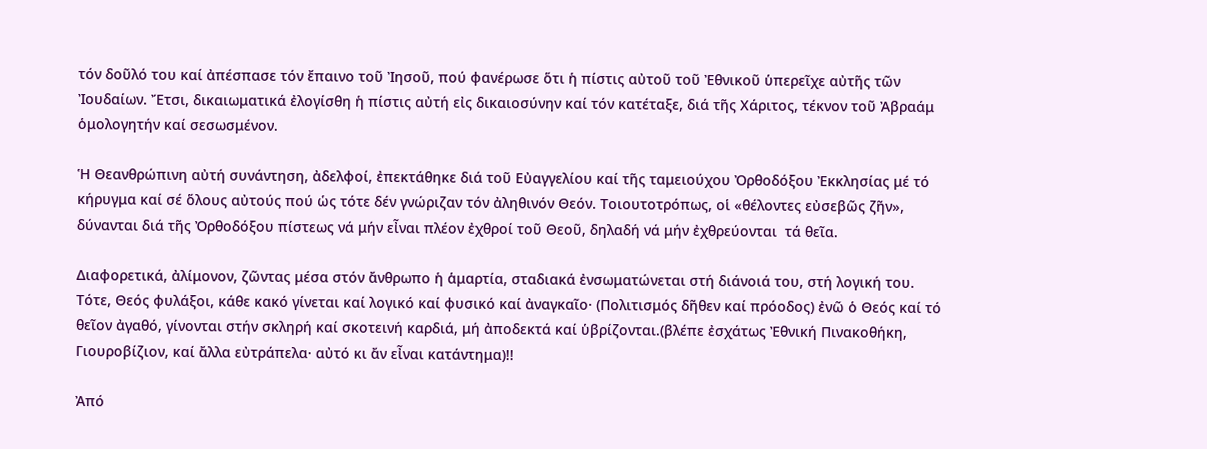τόν δοῦλό του καί ἀπέσπασε τόν ἔπαινο τοῦ Ἰησοῦ, πού φανέρωσε ὅτι ἡ πίστις αὐτοῦ τοῦ Ἐθνικοῦ ὑπερεῖχε αὐτῆς τῶν Ἰουδαίων. Ἔτσι, δικαιωματικά ἐλογίσθη ἡ πίστις αὐτή εἰς δικαιοσύνην καί τόν κατέταξε, διά τῆς Χάριτος, τέκνον τοῦ Ἀβραάμ ὁμολογητήν καί σεσωσμένον.

Ἡ Θεανθρώπινη αὐτή συνάντηση, ἀδελφοί, ἐπεκτάθηκε διά τοῦ Εὐαγγελίου καί τῆς ταμειούχου Ὀρθοδόξου Ἐκκλησίας μέ τό κήρυγμα καί σέ ὅλους αὐτούς πού ὡς τότε δέν γνώριζαν τόν ἀληθινόν Θεόν. Τοιουτοτρόπως, οἱ «θέλοντες εὐσεβῶς ζῆν», δύνανται διά τῆς Ὀρθοδόξου πίστεως νά μήν εἶναι πλέον ἐχθροί τοῦ Θεοῦ, δηλαδή νά μήν ἐχθρεύονται  τά θεῖα.

Διαφορετικά, ἀλίμονον, ζῶντας μέσα στόν ἄνθρωπο ἡ ἁμαρτία, σταδιακά ἐνσωματώνεται στή διάνοιά του, στή λογική του. Τότε, Θεός φυλάξοι, κάθε κακό γίνεται καί λογικό καί φυσικό καί ἀναγκαῖο· (Πολιτισμός δῆθεν καί πρόοδος) ἐνῶ ὁ Θεός καί τό θεῖον ἀγαθό, γίνονται στήν σκληρή καί σκοτεινή καρδιά, μή ἀποδεκτά καί ὑβρίζονται.(βλέπε ἐσχάτως Ἐθνική Πινακοθήκη, Γιουροβίζιoν, καί ἄλλα εὐτράπελα· αὐτό κι ἄν εἶναι κατάντημα)!!

Ἀπό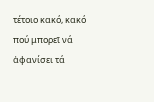τέτοιο κακό, κακό πού μπορεῖ νά ἀφανίσει τά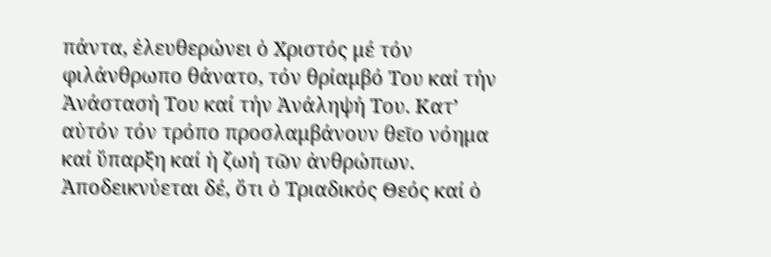πάντα, ἐλευθερώνει ὁ Χριστός μέ τόν φιλάνθρωπο θάνατο, τόν θρίαμβό Του καί τήν Ἀνάστασή Του καί τήν Ἀνάληψή Του. Κατ’ αὐτόν τόν τρόπο προσλαμβάνουν θεῖο νόημα καί ὕπαρξη καί ἡ ζωή τῶν ἀνθρώπων. Ἀποδεικνύεται δέ, ὅτι ὁ Τριαδικός Θεός καί ὁ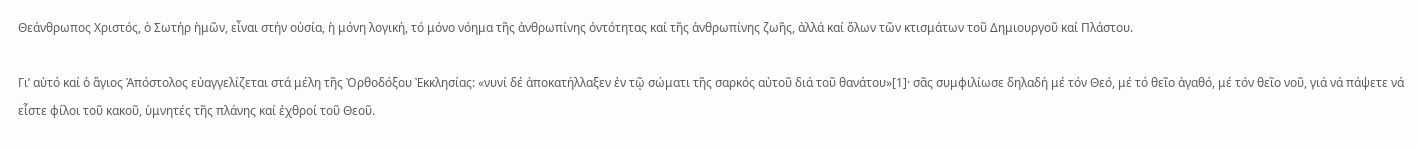Θεάνθρωπος Χριστός, ὁ Σωτήρ ἡμῶν, εἶναι στήν οὐσία, ἡ μόνη λογική, τό μόνο νόημα τῆς ἀνθρωπίνης ὀντότητας καί τῆς ἀνθρωπίνης ζωῆς, ἀλλά καί ὅλων τῶν κτισμάτων τοῦ Δημιουργοῦ καί Πλάστου.

Γι’ αὐτό καί ὁ ἅγιος Ἀπόστολος εὐαγγελίζεται στά μέλη τῆς Ὀρθοδόξου Ἐκκλησίας: «νυνί δέ ἀποκατήλλαξεν ἐν τῷ σώματι τῆς σαρκός αὐτοῦ διά τοῦ θανάτου»[1]· σᾶς συμφιλίωσε δηλαδή μέ τόν Θεό, μέ τό θεῖο ἀγαθό, μέ τόν θεῖο νοῦ, γιά νά πάψετε νά εἶστε φίλοι τοῦ κακοῦ, ὑμνητές τῆς πλάνης καί ἐχθροί τοῦ Θεοῦ.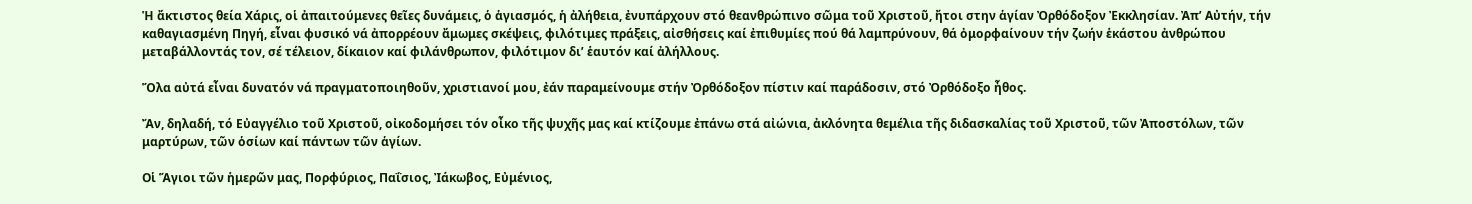Ἡ ἄκτιστος θεία Χάρις, οἱ ἀπαιτούμενες θεῖες δυνάμεις, ὁ ἁγιασμός, ἡ ἀλήθεια, ἐνυπάρχουν στό θεανθρώπινο σῶμα τοῦ Χριστοῦ, ἤτοι στην ἁγίαν Ὀρθόδοξον Ἐκκλησίαν. Ἀπ’ Αὐτήν, τήν καθαγιασμένη Πηγή, εἶναι φυσικό νά ἀπορρέουν ἄμωμες σκέψεις, φιλότιμες πράξεις, αἰσθήσεις καί ἐπιθυμίες πού θά λαμπρύνουν, θά ὀμορφαίνουν τήν ζωήν ἑκάστου ἀνθρώπου μεταβάλλοντάς τον, σέ τέλειον, δίκαιον καί φιλάνθρωπον, φιλότιμον δι’ ἑαυτόν καί ἀλήλλους.

Ὅλα αὐτά εἶναι δυνατόν νά πραγματοποιηθοῦν, χριστιανοί μου, ἐάν παραμείνουμε στήν Ὀρθόδοξον πίστιν καί παράδοσιν, στό Ὀρθόδοξο ἦθος.

Ἄν, δηλαδή, τό Εὐαγγέλιο τοῦ Χριστοῦ, οἰκοδομήσει τόν οἶκο τῆς ψυχῆς μας καί κτίζουμε ἐπάνω στά αἰώνια, ἀκλόνητα θεμέλια τῆς διδασκαλίας τοῦ Χριστοῦ, τῶν Ἀποστόλων, τῶν μαρτύρων, τῶν ὁσίων καί πάντων τῶν ἁγίων.

Οἱ Ἅγιοι τῶν ἡμερῶν μας, Πορφύριος, Παΐσιος, Ἰάκωβος, Εὐμένιος,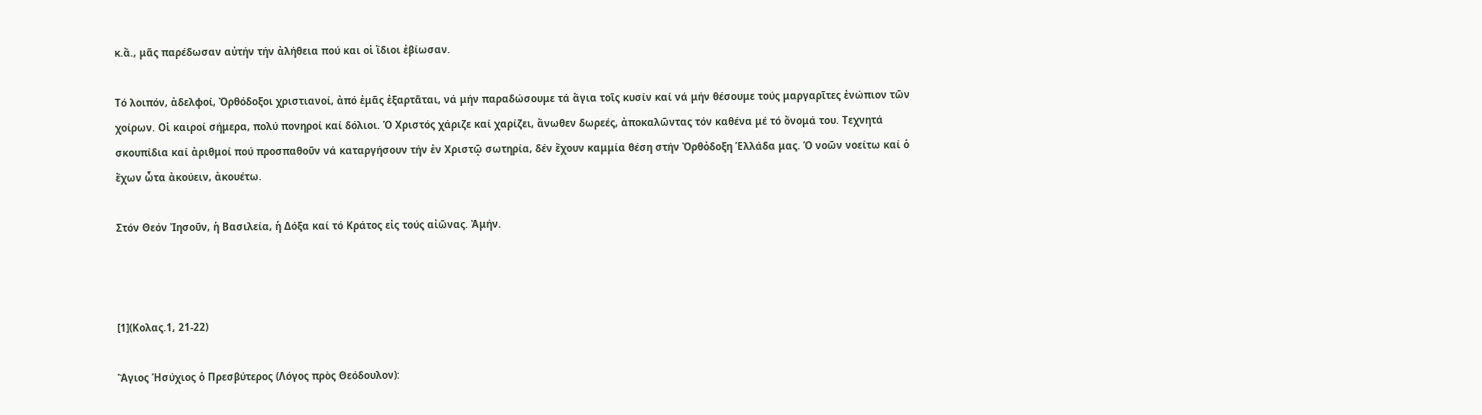κ.ἄ., μᾶς παρέδωσαν αὐτήν τήν ἀλήθεια πού και οἱ ἴδιοι ἐβίωσαν.

Τό λοιπόν, ἀδελφοί, Ὀρθόδοξοι χριστιανοί, ἀπό ἐμᾶς ἐξαρτᾶται, νά μήν παραδώσουμε τά ἅγια τοῖς κυσίν καί νά μήν θέσουμε τούς μαργαρῖτες ἐνώπιον τῶν χοίρων. Οἱ καιροί σήμερα, πολύ πονηροί καί δόλιοι. Ὁ Χριστός χάριζε καί χαρίζει, ἄνωθεν δωρεές, ἀποκαλῶντας τόν καθένα μέ τό ὄνομά του. Τεχνητά σκουπίδια καί ἀριθμοί πού προσπαθοῦν νά καταργήσουν τήν ἐν Χριστῷ σωτηρία, δέν ἔχουν καμμία θέση στήν Ὀρθὀδοξη Ἑλλάδα μας. Ὁ νοῶν νοείτω καί ὁ ἔχων ὦτα ἀκούειν, ἀκουέτω.

Στόν Θεόν Ἰησοῦν, ἡ Βασιλεία, ἡ Δόξα καί τό Κράτος εἰς τούς αἰῶνας. Ἀμήν.



[1](Κολας.1, 21-22)

Ἅγιος Ἡσύχιος ὁ Πρεσβύτερος (Λόγος πρὸς Θεόδουλον):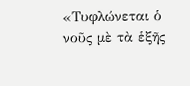«Τυφλώνεται ὁ νοῦς μὲ τὰ ἑξῆς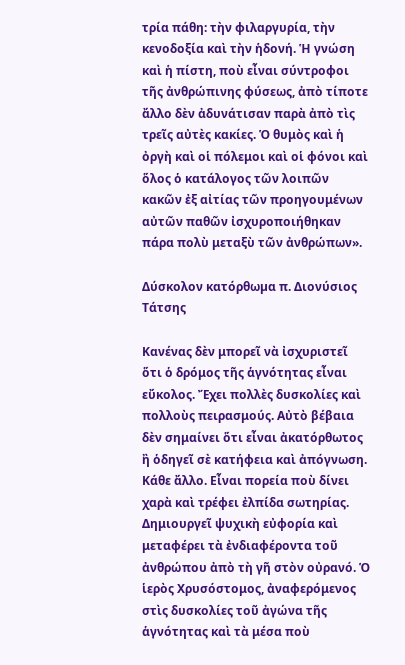τρία πάθη: τὴν φιλαργυρία, τὴν κενοδοξία καὶ τὴν ἡδονή. Ἡ γνώση καὶ ἡ πίστη, ποὺ εἶναι σύντροφοι τῆς ἀνθρώπινης φύσεως, ἀπὸ τίποτε ἄλλο δὲν ἀδυνάτισαν παρὰ ἀπὸ τὶς τρεῖς αὐτὲς κακίες. Ὁ θυμὸς καὶ ἡ ὀργὴ καὶ οἱ πόλεμοι καὶ οἱ φόνοι καὶ ὅλος ὁ κατάλογος τῶν λοιπῶν κακῶν ἐξ αἰτίας τῶν προηγουμένων αὐτῶν παθῶν ἰσχυροποιήθηκαν πάρα πολὺ μεταξὺ τῶν ἀνθρώπων».

Δύσκολον κατόρθωµα π. Διονύσιος Τάτσης

Κανένας δὲν μπορεῖ νὰ ἰσχυριστεῖ ὅτι ὁ δρόμος τῆς ἁγνότητας εἶναι εὔκολος. Ἔχει πολλὲς δυσκολίες καὶ πολλοὺς πειρασμούς. Αὐτὸ βέβαια δὲν σημαίνει ὅτι εἶναι ἀκατόρθωτος ἢ ὁδηγεῖ σὲ κατήφεια καὶ ἀπόγνωση. Κάθε ἄλλο. Εἶναι πορεία ποὺ δίνει χαρὰ καὶ τρέφει ἐλπίδα σωτηρίας. Δημιουργεῖ ψυχικὴ εὐφορία καὶ μεταφέρει τὰ ἐνδιαφέροντα τοῦ ἀνθρώπου ἀπὸ τὴ γῆ στὸν οὐρανό. Ὁ ἱερὸς Χρυσόστομος, ἀναφερόμενος στὶς δυσκολίες τοῦ ἀγώνα τῆς ἁγνότητας καὶ τὰ μέσα ποὺ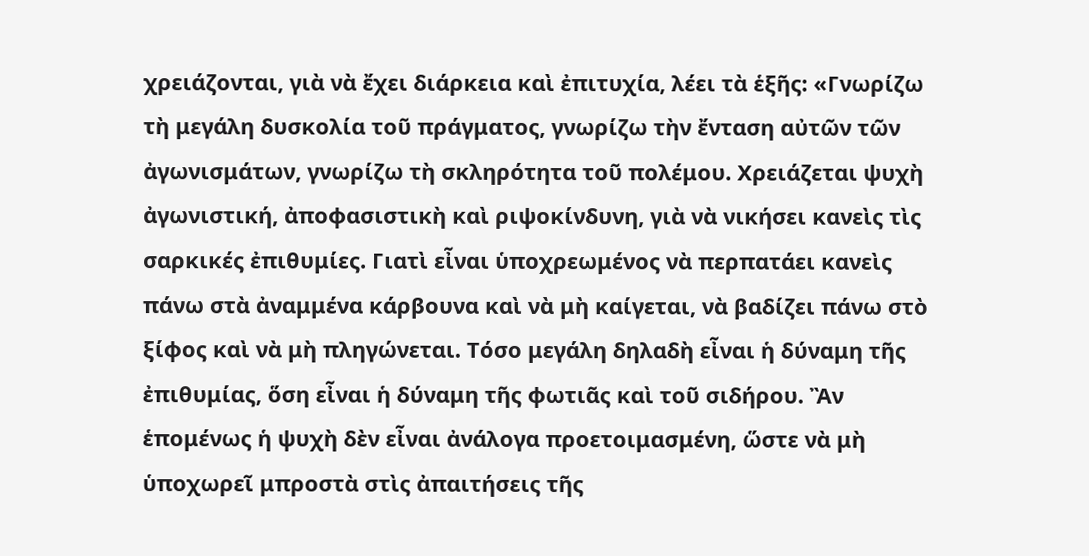χρειάζονται, γιὰ νὰ ἔχει διάρκεια καὶ ἐπιτυχία, λέει τὰ ἑξῆς: «Γνωρίζω τὴ μεγάλη δυσκολία τοῦ πράγματος, γνωρίζω τὴν ἔνταση αὐτῶν τῶν ἀγωνισμάτων, γνωρίζω τὴ σκληρότητα τοῦ πολέμου. Χρειάζεται ψυχὴ ἀγωνιστική, ἀποφασιστικὴ καὶ ριψοκίνδυνη, γιὰ νὰ νικήσει κανεὶς τὶς σαρκικές ἐπιθυμίες. Γιατὶ εἶναι ὑποχρεωμένος νὰ περπατάει κανεὶς πάνω στὰ ἀναμμένα κάρβουνα καὶ νὰ μὴ καίγεται, νὰ βαδίζει πάνω στὸ ξίφος καὶ νὰ μὴ πληγώνεται. Τόσο μεγάλη δηλαδὴ εἶναι ἡ δύναμη τῆς ἐπιθυμίας, ὅση εἶναι ἡ δύναμη τῆς φωτιᾶς καὶ τοῦ σιδήρου. Ἂν ἑπομένως ἡ ψυχὴ δὲν εἶναι ἀνάλογα προετοιμασμένη, ὥστε νὰ μὴ ὑποχωρεῖ μπροστὰ στὶς ἀπαιτήσεις τῆς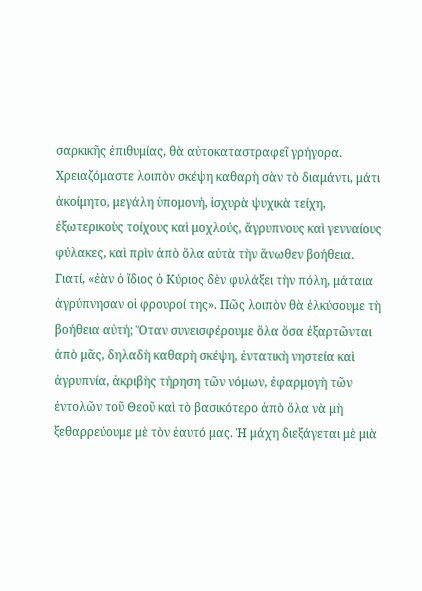σαρκικῆς ἐπιθυμίας, θὰ αὐτοκαταστραφεῖ γρήγορα. Χρειαζόμαστε λοιπὸν σκέψη καθαρὴ σὰν τὸ διαμάντι, μάτι ἀκοίμητο, μεγάλη ὑπομονή, ἰσχυρὰ ψυχικὰ τείχη, ἐξωτερικοὺς τοίχους καὶ μοχλούς, ἄγρυπνους καὶ γενναίους φύλακες, καὶ πρὶν ἀπὸ ὅλα αὐτὰ τὴν ἄνωθεν βοήθεια. Γιατί, «ἐὰν ὁ ἴδιος ὁ Κύριος δὲν φυλάξει τὴν πόλη, μάταια ἀγρύπνησαν οἱ φρουροί της». Πῶς λοιπὸν θὰ ἑλκύσουμε τὴ βοήθεια αὐτή; Ὅταν συνεισφέρουμε ὅλα ὅσα ἐξαρτῶνται ἀπὸ μᾶς, δηλαδὴ καθαρὴ σκέψη, ἐντατικὴ νηστεία καὶ ἀγρυπνία, ἀκριβὴς τήρηση τῶν νόμων, ἐφαρμογὴ τῶν ἐντολῶν τοῦ Θεοῦ καὶ τὸ βασικότερο ἀπὸ ὅλα νὰ μὴ ξεθαρρεύουμε μὲ τὸν ἑαυτό μας. Ἡ μάχη διεξάγεται μὲ μιὰ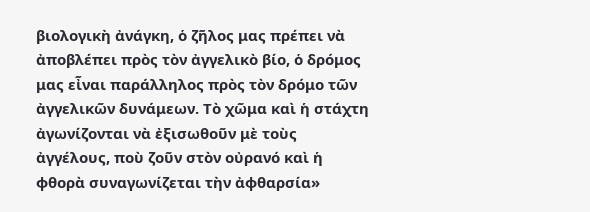βιολογικὴ ἀνάγκη, ὁ ζῆλος μας πρέπει νὰ ἀποβλέπει πρὸς τὸν ἀγγελικὸ βίο, ὁ δρόμος μας εἶναι παράλληλος πρὸς τὸν δρόμο τῶν ἀγγελικῶν δυνάμεων. Τὸ χῶμα καὶ ἡ στάχτη ἀγωνίζονται νὰ ἐξισωθοῦν μὲ τοὺς ἀγγέλους, ποὺ ζοῦν στὸν οὐρανό καὶ ἡ φθορὰ συναγωνίζεται τὴν ἀφθαρσία»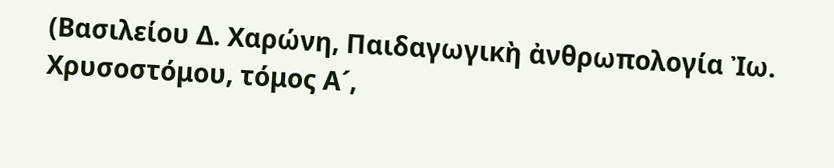(Βασιλείου Δ. Χαρώνη, Παιδαγωγικὴ ἀνθρωπολογία Ἰω. Χρυσοστόμου, τόμος Α´,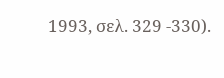1993, σελ. 329 -330).